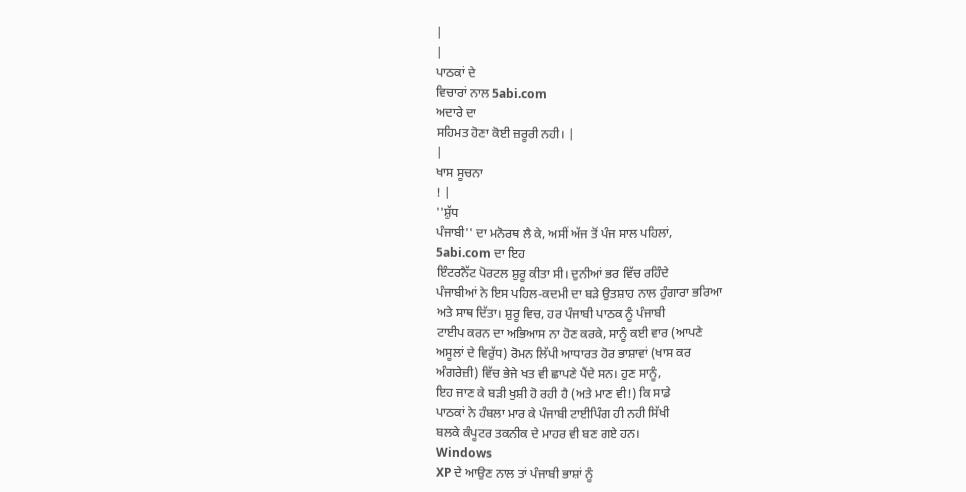|
|
ਪਾਠਕਾਂ ਦੇ
ਵਿਚਾਰਾਂ ਨਾਲ 5abi.com
ਅਦਾਰੇ ਦਾ
ਸਹਿਮਤ ਹੋਣਾ ਕੋਈ ਜ਼ਰੂਰੀ ਨਹੀ। |
|
ਖਾਸ ਸੂਚਨਾ
! |
''ਸ਼ੁੱਧ
ਪੰਜਾਬੀ'' ਦਾ ਮਨੋਰਥ ਲੈ ਕੇ, ਅਸੀਂ ਅੱਜ ਤੋਂ ਪੰਜ ਸਾਲ ਪਹਿਲਾਂ,
5abi.com ਦਾ ਇਹ
ਇੰਟਰਨੈੱਟ ਪੋਰਟਲ ਸ਼ੁਰੂ ਕੀਤਾ ਸੀ। ਦੁਨੀਆਂ ਭਰ ਵਿੱਚ ਰਹਿੰਦੇ
ਪੰਜਾਬੀਆਂ ਨੇ ਇਸ ਪਹਿਲ-ਕਦਮੀ ਦਾ ਬੜੇ ਉਤਸ਼ਾਹ ਨਾਲ ਹੁੰਗਾਰਾ ਭਰਿਆ
ਅਤੇ ਸਾਥ ਦਿੱਤਾ। ਸ਼ੁਰੂ ਵਿਚ, ਹਰ ਪੰਜਾਬੀ ਪਾਠਕ ਨੂੰ ਪੰਜਾਬੀ
ਟਾਈਪ ਕਰਨ ਦਾ ਅਭਿਆਸ ਨਾ ਹੋਣ ਕਰਕੇ, ਸਾਨੂੰ ਕਈ ਵਾਰ (ਆਪਣੇ
ਅਸੂਲਾਂ ਦੇ ਵਿਰੁੱਧ) ਰੋਮਨ ਲਿੱਪੀ ਆਧਾਰਤ ਹੋਰ ਭਾਸ਼ਾਵਾਂ (ਖਾਸ ਕਰ
ਅੰਗਰੇਜ਼ੀ) ਵਿੱਚ ਭੇਜੇ ਖਤ ਵੀ ਛਾਪਣੇ ਪੈਂਦੇ ਸਨ। ਹੁਣ ਸਾਨੂੰ,
ਇਹ ਜਾਣ ਕੇ ਬੜੀ ਖੁਸ਼ੀ ਹੋ ਰਹੀ ਹੈ (ਅਤੇ ਮਾਣ ਵੀ!) ਕਿ ਸਾਡੇ
ਪਾਠਕਾਂ ਨੇ ਹੰਬਲਾ ਮਾਰ ਕੇ ਪੰਜਾਬੀ ਟਾਈਪਿੰਗ ਹੀ ਨਹੀ ਸਿੱਖੀ
ਬਲਕੇ ਕੰਪੂਟਰ ਤਕਨੀਕ ਦੇ ਮਾਹਰ ਵੀ ਬਣ ਗਏ ਹਨ।
Windows
XP ਦੇ ਆਉਣ ਨਾਲ ਤਾਂ ਪੰਜਾਬੀ ਭਾਸ਼ਾਂ ਨੂੰ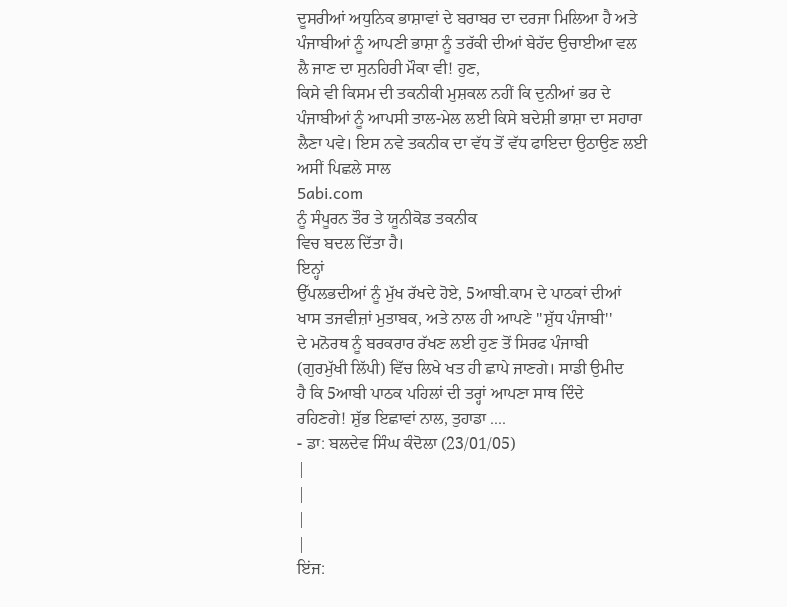ਦੂਸਰੀਆਂ ਅਧੁਨਿਕ ਭਾਸ਼ਾਵਾਂ ਦੇ ਬਰਾਬਰ ਦਾ ਦਰਜਾ ਮਿਲਿਆ ਹੈ ਅਤੇ
ਪੰਜਾਬੀਆਂ ਨੂੰ ਆਪਣੀ ਭਾਸ਼ਾ ਨੂੰ ਤਰੱਕੀ ਦੀਆਂ ਬੇਹੱਦ ਉਚਾਈਆ ਵਲ
ਲੈ ਜਾਣ ਦਾ ਸੁਨਹਿਰੀ ਮੌਕਾ ਵੀ! ਹੁਣ,
ਕਿਸੇ ਵੀ ਕਿਸਮ ਦੀ ਤਕਨੀਕੀ ਮੁਸ਼ਕਲ ਨਹੀਂ ਕਿ ਦੁਨੀਆਂ ਭਰ ਦੇ
ਪੰਜਾਬੀਆਂ ਨੂੰ ਆਪਸੀ ਤਾਲ-ਮੇਲ ਲਈ ਕਿਸੇ ਬਦੇਸ਼ੀ ਭਾਸ਼ਾ ਦਾ ਸਹਾਰਾ
ਲੈਣਾ ਪਵੇ। ਇਸ ਨਵੇ ਤਕਨੀਕ ਦਾ ਵੱਧ ਤੋਂ ਵੱਧ ਫਾਇਦਾ ਉਠਾਉਣ ਲਈ
ਅਸੀਂ ਪਿਛਲੇ ਸਾਲ
5abi.com
ਨੂੰ ਸੰਪੂਰਨ ਤੌਰ ਤੇ ਯੂਨੀਕੋਡ ਤਕਨੀਕ
ਵਿਚ ਬਦਲ ਦਿੱਤਾ ਹੈ।
ਇਨ੍ਹਾਂ
ਉੱਪਲਭਦੀਆਂ ਨੂੰ ਮੁੱਖ ਰੱਖਦੇ ਹੋਏ, 5ਆਬੀ.ਕਾਮ ਦੇ ਪਾਠਕਾਂ ਦੀਆਂ
ਖਾਸ ਤਜਵੀਜ਼ਾਂ ਮੁਤਾਬਕ, ਅਤੇ ਨਾਲ ਹੀ ਆਪਣੇ ''ਸ਼ੁੱਧ ਪੰਜਾਬੀ''
ਦੇ ਮਨੋਰਥ ਨੂੰ ਬਰਕਰਾਰ ਰੱਖਣ ਲਈ ਹੁਣ ਤੋਂ ਸਿਰਫ ਪੰਜਾਬੀ
(ਗੁਰਮੁੱਖੀ ਲਿੱਪੀ) ਵਿੱਚ ਲਿਖੇ ਖਤ ਹੀ ਛਾਪੇ ਜਾਣਗੇ। ਸਾਡੀ ਉਮੀਦ
ਹੈ ਕਿ 5ਆਬੀ ਪਾਠਕ ਪਹਿਲਾਂ ਦੀ ਤਰ੍ਹਾਂ ਆਪਣਾ ਸਾਥ ਦਿੰਦੇ
ਰਹਿਣਗੇ! ਸ਼ੁੱਭ ਇਛਾਵਾਂ ਨਾਲ, ਤੁਹਾਡਾ ....
- ਡਾ: ਬਲਦੇਵ ਸਿੰਘ ਕੰਦੋਲਾ (23/01/05)
|
|
|
|
ਇਂਜ: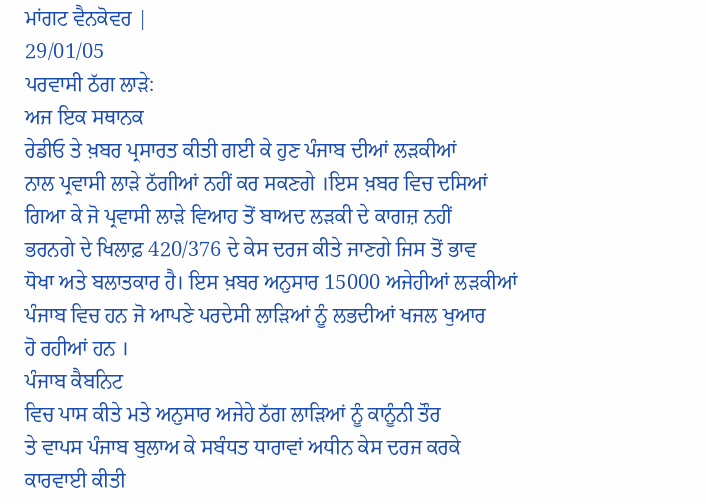ਮਾਂਗਟ ਵੈਨਕੋਵਰ |
29/01/05
ਪਰਵਾਸੀ ਠੱਗ ਲਾੜੇ:
ਅਜ ਇਕ ਸਥਾਨਕ
ਰੇਡੀਓ ਤੇ ਖ਼ਬਰ ਪ੍ਰਸਾਰਤ ਕੀਤੀ ਗਈ ਕੇ ਹੁਣ ਪੰਜਾਬ ਦੀਆਂ ਲੜਕੀਆਂ
ਨਾਲ ਪ੍ਰਵਾਸੀ ਲਾੜੇ ਠੱਗੀਆਂ ਨਹੀਂ ਕਰ ਸਕਣਗੇ ।ਇਸ ਖ਼ਬਰ ਵਿਚ ਦਸਿਆਂ
ਗਿਆ ਕੇ ਜੋ ਪ੍ਰਵਾਸੀ ਲਾੜੇ ਵਿਆਹ ਤੋਂ ਬਾਅਦ ਲੜਕੀ ਦੇ ਕਾਗਜ਼ ਨਹੀਂ
ਭਰਨਗੇ ਦੇ ਖਿਲਾਫ਼ 420/376 ਦੇ ਕੇਸ ਦਰਜ ਕੀਤੇ ਜਾਣਗੇ ਜਿਸ ਤੋਂ ਭਾਵ
ਧੋਖਾ ਅਤੇ ਬਲਾਤਕਾਰ ਹੈ। ਇਸ ਖ਼ਬਰ ਅਨੁਸਾਰ 15000 ਅਜੇਹੀਆਂ ਲੜਕੀਆਂ
ਪੰਜਾਬ ਵਿਚ ਹਨ ਜੋ ਆਪਣੇ ਪਰਦੇਸੀ ਲਾੜਿਆਂ ਨੂੰ ਲਭਦੀਆਂ ਖਜਲ ਖੁਆਰ
ਹੋ ਰਹੀਆਂ ਹਨ ।
ਪੰਜਾਬ ਕੈਬਨਿਟ
ਵਿਚ ਪਾਸ ਕੀਤੇ ਮਤੇ ਅਨੁਸਾਰ ਅਜੇਹੇ ਠੱਗ ਲਾੜਿਆਂ ਨੂੰ ਕਾਨੂੰਨੀ ਤੌਰ
ਤੇ ਵਾਪਸ ਪੰਜਾਬ ਬੁਲਾਅ ਕੇ ਸਬੰਧਤ ਧਾਰਾਵਾਂ ਅਧੀਨ ਕੇਸ ਦਰਜ ਕਰਕੇ
ਕਾਰਵਾਈ ਕੀਤੀ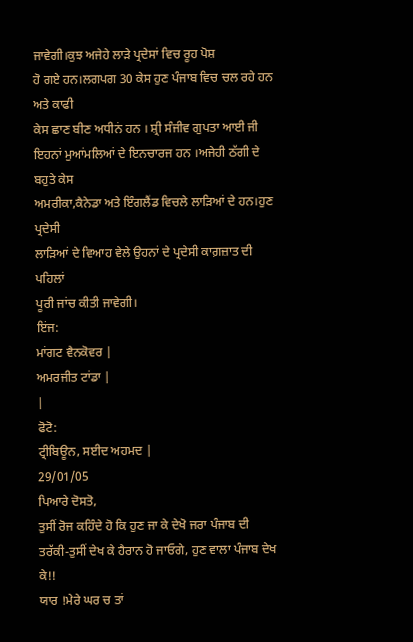ਜਾਵੇਗੀ।ਕੁਝ ਅਜੇਹੇ ਲਾੜੇ ਪ੍ਰਦੇਸਾਂ ਵਿਚ ਰੂਹ ਪੋਸ਼
ਹੋ ਗਏ ਹਨ।ਲਗਪਗ 30 ਕੇਸ ਹੁਣ ਪੰਜਾਬ ਵਿਚ ਚਲ ਰਹੇ ਹਨ ਅਤੇ ਕਾਫੀ
ਕੇਸ ਛਾਣ ਬੀਣ ਅਧੀਨਂ ਹਨ । ਸ਼੍ਰੀ ਸੰਜੀਵ ਗੁਪਤਾ ਆਈ ਜੀ
ਇਹਨਾਂ ਮੁਆਂਮਲਿਆਂ ਦੇ ਇਨਚਾਰਜ ਹਨ ।ਅਜੇਹੀ ਠੱਗੀ ਦੇ ਬਹੁਤੇ ਕੇਸ
ਅਮਰੀਕਾ,ਕੈਨੇਡਾ ਅਤੇ ਇੰਗਲੈਂਡ ਵਿਚਲੇ ਲਾੜਿਆਂ ਦੇ ਹਨ।ਹੁਣ ਪ੍ਰਦੇਸੀ
ਲਾੜਿਆਂ ਦੇ ਵਿਆਹ ਵੇਲੇ ਉਹਨਾਂ ਦੇ ਪ੍ਰਦੇਸੀ ਕਾਗ਼ਜ਼ਾਤ ਦੀ ਪਹਿਲਾਂ
ਪੂਰੀ ਜਾਂਚ ਕੀਤੀ ਜਾਵੇਗੀ।
ਇਂਜ:
ਮਾਂਗਟ ਵੈਨਕੋਵਰ |
ਅਮਰਜੀਤ ਟਾਂਡਾ |
|
ਫੋਟੋ:
ਟ੍ਰੀਬਿਊਨ, ਸਈਦ ਅਹਮਦ |
29/01/05
ਪਿਆਰੇ ਦੋਸਤੋ,
ਤੁਸੀਂ ਰੋਜ ਕਹਿੰਦੇ ਹੋ ਕਿ ਹੁਣ ਜਾ ਕੇ ਦੇਖੋ ਜਰਾ ਪੰਜਾਬ ਦੀ
ਤਰੱਕੀ-ਤੁਸੀਂ ਦੇਖ ਕੇ ਹੈਰਾਨ ਹੋ ਜਾਓਗੇ, ਹੁਣ ਵਾਲਾ ਪੰਜਾਬ ਦੇਖ
ਕੇ!!
ਯਾਰ !ਮੇਰੇ ਘਰ ਚ ਤਾਂ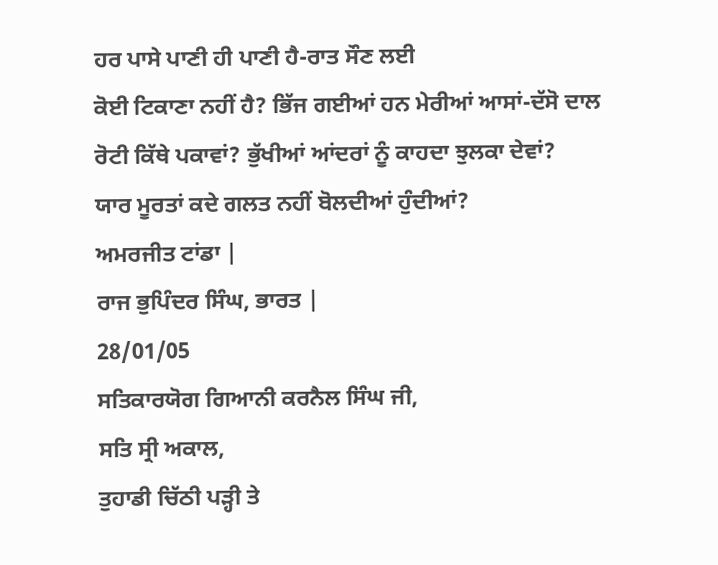ਹਰ ਪਾਸੇ ਪਾਣੀ ਹੀ ਪਾਣੀ ਹੈ-ਰਾਤ ਸੌਣ ਲਈ
ਕੋਈ ਟਿਕਾਣਾ ਨਹੀਂ ਹੈ? ਭਿੱਜ ਗਈਆਂ ਹਨ ਮੇਰੀਆਂ ਆਸਾਂ-ਦੱਸੋ ਦਾਲ
ਰੋਟੀ ਕਿੱਥੇ ਪਕਾਵਾਂ? ਭੁੱਖੀਆਂ ਆਂਦਰਾਂ ਨੂੰ ਕਾਹਦਾ ਝੁਲਕਾ ਦੇਵਾਂ?
ਯਾਰ ਮੂਰਤਾਂ ਕਦੇ ਗਲਤ ਨਹੀਂ ਬੋਲਦੀਆਂ ਹੁੰਦੀਆਂ?
ਅਮਰਜੀਤ ਟਾਂਡਾ |
ਰਾਜ ਭੁਪਿੰਦਰ ਸਿੰਘ, ਭਾਰਤ |
28/01/05
ਸਤਿਕਾਰਯੋਗ ਗਿਆਨੀ ਕਰਨੈਲ ਸਿੰਘ ਜੀ,
ਸਤਿ ਸ੍ਰੀ ਅਕਾਲ,
ਤੁਹਾਡੀ ਚਿੱਠੀ ਪੜ੍ਹੀ ਤੇ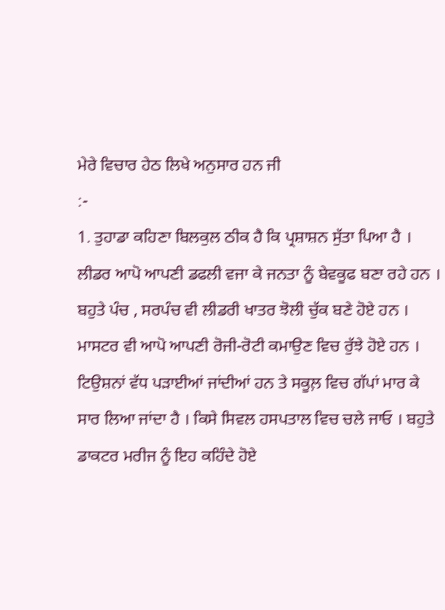ਮੇਰੇ ਵਿਚਾਰ ਹੇਠ ਲਿਖੇ ਅਨੁਸਾਰ ਹਨ ਜੀ
:-
1. ਤੁਹਾਡਾ ਕਹਿਣਾ ਬਿਲਕੁਲ ਠੀਕ ਹੈ ਕਿ ਪ੍ਰਸ਼ਾਸ਼ਨ ਸੁੱਤਾ ਪਿਆ ਹੈ ।
ਲੀਡਰ ਆਪੋ ਆਪਣੀ ਡਫਲੀ ਵਜਾ ਕੇ ਜਨਤਾ ਨੂੰ ਬੇਵਕੂਫ ਬਣਾ ਰਹੇ ਹਨ ।
ਬਹੁਤੇ ਪੰਚ , ਸਰਪੰਚ ਵੀ ਲੀਡਰੀ ਖਾਤਰ ਝੋਲੀ ਚੁੱਕ ਬਣੇ ਹੋਏ ਹਨ ।
ਮਾਸਟਰ ਵੀ ਆਪੋ ਆਪਣੀ ਰੋਜੀ-ਰੋਟੀ ਕਮਾਉਣ ਵਿਚ ਰੁੱਝੇ ਹੋਏ ਹਨ ।
ਟਿਉਸ਼ਨਾਂ ਵੱਧ ਪੜਾਈਆਂ ਜਾਂਦੀਆਂ ਹਨ ਤੇ ਸਕੂਲ਼ ਵਿਚ ਗੱਪਾਂ ਮਾਰ ਕੇ
ਸਾਰ ਲਿਆ ਜਾਂਦਾ ਹੈ । ਕਿਸੇ ਸਿਵਲ ਹਸਪਤਾਲ ਵਿਚ ਚਲੇ ਜਾਓ । ਬਹੁਤੇ
ਡਾਕਟਰ ਮਰੀਜ ਨੂੰ ਇਹ ਕਹਿੰਦੇ ਹੋਏ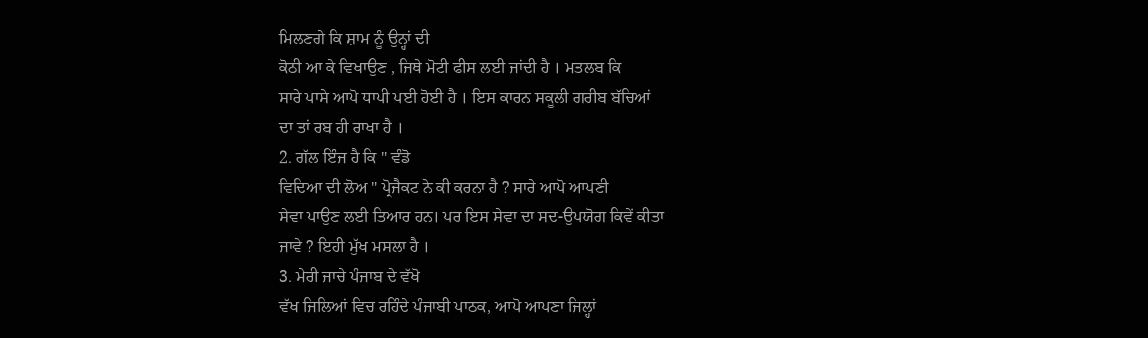ਮਿਲਣਗੇ ਕਿ ਸ਼ਾਮ ਨੂੰ ਉਨ੍ਹਾਂ ਦੀ
ਕੋਠੀ ਆ ਕੇ ਵਿਖਾਉਣ , ਜਿਥੇ ਮੋਟੀ ਫੀਸ ਲਈ ਜਾਂਦੀ ਹੈ । ਮਤਲਬ ਕਿ
ਸਾਰੇ ਪਾਸੇ ਆਪੋ ਧਾਪੀ ਪਈ ਹੋਈ ਹੈ । ਇਸ ਕਾਰਨ ਸਕੂਲੀ ਗਰੀਬ ਬੱਚਿਆਂ
ਦਾ ਤਾਂ ਰਬ ਹੀ ਰਾਖਾ ਹੈ ।
2. ਗੱਲ ਇੰਜ ਹੈ ਕਿ " ਵੰਡੋ
ਵਿਦਿਆ ਦੀ ਲੋਅ " ਪ੍ਰੋਜੈਕਟ ਨੇ ਕੀ ਕਰਨਾ ਹੈ ? ਸਾਰੇ ਆਪੋ ਆਪਣੀ
ਸੇਵਾ ਪਾਉਣ ਲਈ ਤਿਆਰ ਹਨ। ਪਰ ਇਸ ਸੇਵਾ ਦਾ ਸਦ-ਉਪਯੋਗ ਕਿਵੇਂ ਕੀਤਾ
ਜਾਵੇ ? ਇਹੀ ਮੁੱਖ ਮਸਲਾ ਹੈ ।
3. ਮੇਰੀ ਜਾਚੇ ਪੰਜਾਬ ਦੇ ਵੱਖੋ
ਵੱਖ ਜਿਲਿਆਂ ਵਿਚ ਰਹਿੰਦੇ ਪੰਜਾਬੀ ਪਾਠਕ, ਆਪੋ ਆਪਣਾ ਜਿਲ੍ਹਾਂ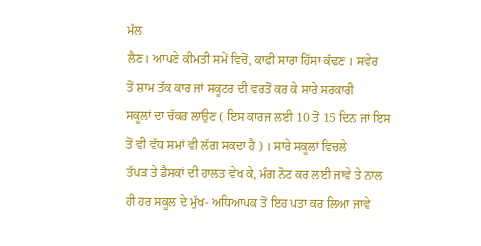ਮੱਲ
ਲੈਣ। ਆਪਣੇ ਕੀਮਤੀ ਸਮੇਂ ਵਿਚੋਂ, ਕਾਫੀ ਸਾਰਾ ਹਿੱਸਾ ਕੱਢਣ । ਸਵੇਰ
ਤੋਂ ਸ਼ਾਮ ਤੱਕ ਕਾਰ ਜਾਂ ਸਕੂਟਰ ਦੀ ਵਰਤੋਂ ਕਰ ਕੇ ਸਾਰੇ ਸਰਕਾਰੀ
ਸਕੂਲਾਂ ਦਾ ਚੱਕਰ ਲਾਉਣ ( ਇਸ ਕਾਰਜ ਲਈ 10 ਤੋਂ 15 ਦਿਨ ਜਾਂ ਇਸ
ਤੋਂ ਵੀ ਵੱਧ ਸਮਾਂ ਵੀ ਲੱਗ ਸਕਦਾ ਹੈ ) । ਸਾਰੇ ਸਕੂਲਾਂ ਵਿਚਲੇ
ਤੱਪੜ ਤੇ ਡੈਸਕਾਂ ਦੀ ਹਾਲਤ ਵੇਖ ਕੇ, ਮੰਗ ਨੋਟ ਕਰ ਲਈ ਜਾਵੇ ਤੇ ਨਾਲ
ਹੀ ਹਰ ਸਕੂਲ ਦੇ ਮੁੱਖ- ਅਧਿਆਪਕ ਤੋਂ ਇਹ ਪਤਾ ਕਰ ਲਿਆ ਜਾਵੇ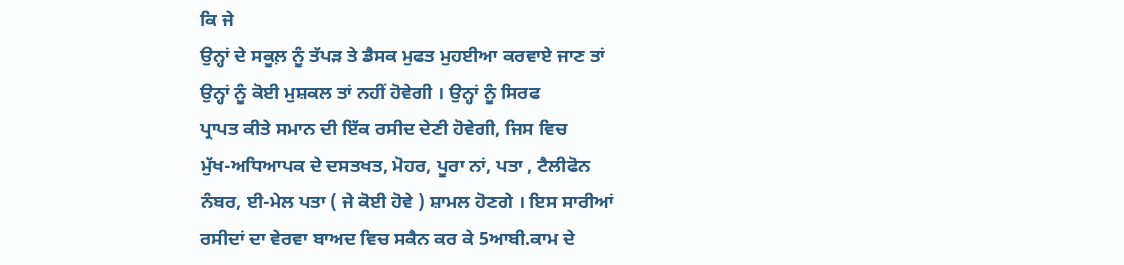ਕਿ ਜੇ
ਉਨ੍ਹਾਂ ਦੇ ਸਕੂਲ਼ ਨੂੰ ਤੱਪੜ ਤੇ ਡੈਸਕ ਮੁਫਤ ਮੁਹਈਆ ਕਰਵਾਏ ਜਾਣ ਤਾਂ
ਉਨ੍ਹਾਂ ਨੂੰ ਕੋਈ ਮੁਸ਼ਕਲ ਤਾਂ ਨਹੀਂ ਹੋਵੇਗੀ । ਉਨ੍ਹਾਂ ਨੂੰ ਸਿਰਫ
ਪ੍ਰਾਪਤ ਕੀਤੇ ਸਮਾਨ ਦੀ ਇੱਕ ਰਸੀਦ ਦੇਣੀ ਹੋਵੇਗੀ, ਜਿਸ ਵਿਚ
ਮੁੱਖ-ਅਧਿਆਪਕ ਦੇ ਦਸਤਖਤ, ਮੋਹਰ, ਪੂਰਾ ਨਾਂ, ਪਤਾ , ਟੈਲੀਫੋਨ
ਨੰਬਰ, ਈ-ਮੇਲ ਪਤਾ ( ਜੇ ਕੋਈ ਹੋਵੇ ) ਸ਼ਾਮਲ ਹੋਣਗੇ । ਇਸ ਸਾਰੀਆਂ
ਰਸੀਦਾਂ ਦਾ ਵੇਰਵਾ ਬਾਅਦ ਵਿਚ ਸਕੈਨ ਕਰ ਕੇ 5ਆਬੀ.ਕਾਮ ਦੇ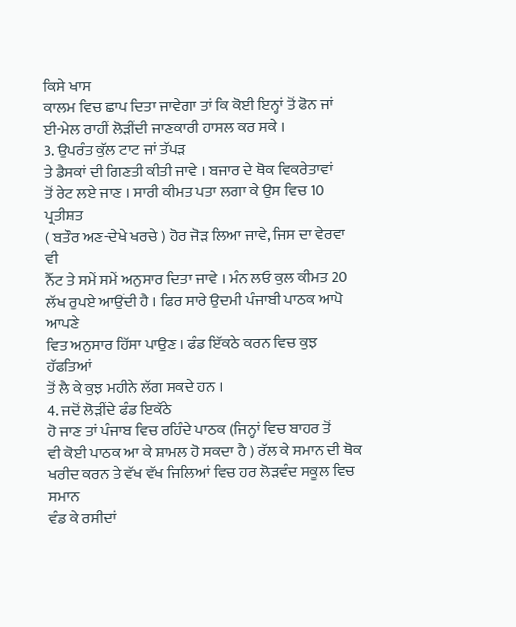ਕਿਸੇ ਖਾਸ
ਕਾਲਮ ਵਿਚ ਛਾਪ ਦਿਤਾ ਜਾਵੇਗਾ ਤਾਂ ਕਿ ਕੋਈ ਇਨ੍ਹਾਂ ਤੋਂ ਫੋਨ ਜਾਂ
ਈ-ਮੇਲ ਰਾਹੀਂ ਲੋੜੀਂਦੀ ਜਾਣਕਾਰੀ ਹਾਸਲ ਕਰ ਸਕੇ ।
3. ਉਪਰੰਤ ਕੁੱਲ ਟਾਟ ਜਾਂ ਤੱਪੜ
ਤੇ ਡੈਸਕਾਂ ਦੀ ਗਿਣਤੀ ਕੀਤੀ ਜਾਵੇ । ਬਜਾਰ ਦੇ ਥੋਕ ਵਿਕਰੇਤਾਵਾਂ
ਤੋਂ ਰੇਟ ਲਏ ਜਾਣ । ਸਾਰੀ ਕੀਮਤ ਪਤਾ ਲਗਾ ਕੇ ਉਸ ਵਿਚ 10 ਪ੍ਰਤੀਸ਼ਤ
( ਬਤੌਰ ਅਣ-ਦੇਖੇ ਖਰਚੇ ) ਹੋਰ ਜੋੜ ਲਿਆ ਜਾਵੇ, ਜਿਸ ਦਾ ਵੇਰਵਾ ਵੀ
ਨੈੱਟ ਤੇ ਸਮੇਂ ਸਮੇਂ ਅਨੁਸਾਰ ਦਿਤਾ ਜਾਵੇ । ਮੰਨ ਲਓ ਕੁਲ ਕੀਮਤ 20
ਲੱਖ ਰੁਪਏ ਆਉਂਦੀ ਹੈ । ਫਿਰ ਸਾਰੇ ਉਦਮੀ ਪੰਜਾਬੀ ਪਾਠਕ ਆਪੋ ਆਪਣੇ
ਵਿਤ ਅਨੁਸਾਰ ਹਿੱਸਾ ਪਾਉਣ । ਫੰਡ ਇੱਕਠੇ ਕਰਨ ਵਿਚ ਕੁਝ ਹੱਫਤਿਆਂ
ਤੋਂ ਲੈ ਕੇ ਕੁਝ ਮਹੀਨੇ ਲੱਗ ਸਕਦੇ ਹਨ ।
4. ਜਦੋਂ ਲੋੜੀਂਦੇ ਫੰਡ ਇਕੱਠੇ
ਹੋ ਜਾਣ ਤਾਂ ਪੰਜਾਬ ਵਿਚ ਰਹਿੰਦੇ ਪਾਠਕ (ਜਿਨ੍ਹਾਂ ਵਿਚ ਬਾਹਰ ਤੋਂ
ਵੀ ਕੋਈ ਪਾਠਕ ਆ ਕੇ ਸ਼ਾਮਲ ਹੋ ਸਕਦਾ ਹੈ ) ਰੱਲ ਕੇ ਸਮਾਨ ਦੀ ਥੋਕ
ਖਰੀਦ ਕਰਨ ਤੇ ਵੱਖ ਵੱਖ ਜਿਲਿਆਂ ਵਿਚ ਹਰ ਲੋੜਵੰਦ ਸਕੂਲ ਵਿਚ ਸਮਾਨ
ਵੰਡ ਕੇ ਰਸੀਦਾਂ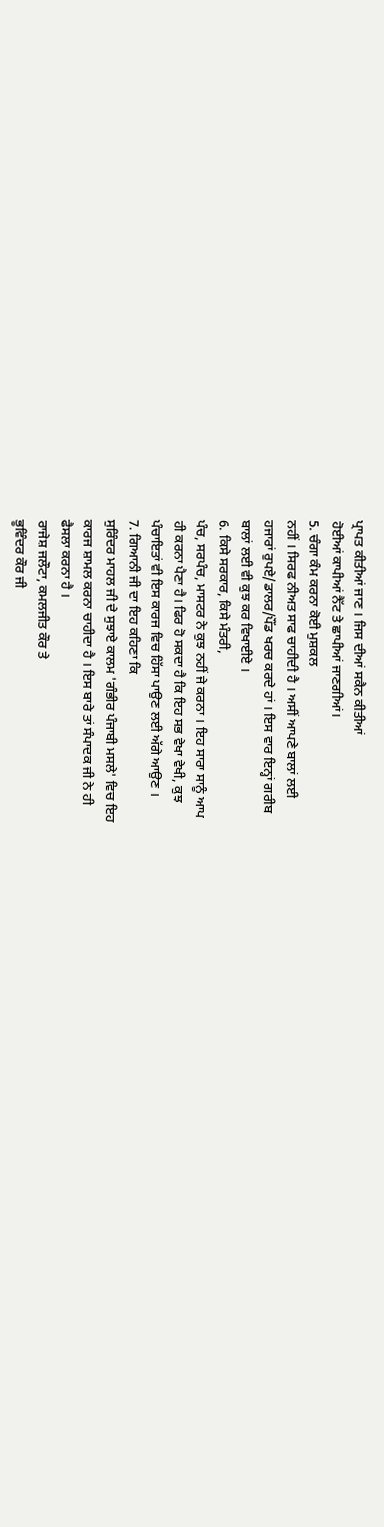ਪ੍ਰਾਪਤ ਕੀਤੀਆਂ ਜਾਣ । ਜਿਸ ਦੀਆਂ ਸਕੈਨ ਕੀਤੀਆਂ
ਹੋਈਆਂ ਕਾਪੀਆਂ ਨੈੱਟ ਤੇ ਛਾਪੀਆਂ ਜਾਣਗੀਆਂ।
5. ਚੰਗਾ ਕੰਮ ਕਰਨਾ ਕੋਈ ਮੁਸ਼ਕਲ
ਨਹੀਂ । ਸਿਰਫ ਨੀਅਤ ਸਾਫ ਚਾਹੀਦੀ ਹੈ । ਅਸੀਂ ਆਪਣੇ ਬਾਲਾਂ ਲਈ
ਹਜਾਰਾਂ ਰੁਪਏ/ਡਾਲਰ/ਪੌਂਡ ਖਰਚ ਕਰਦੇ ਹਾਂ । ਇਸ ਵਾਰ ਇਨ੍ਹਾਂ ਗਰੀਬ
ਬਾਲਾਂ ਲਈ ਵੀ ਕੁਝ ਕਰ ਵਿਖਾਈਏ ।
6. ਕਿਸੇ ਸਰਕਾਰ, ਕਿਸੇ ਮੰਤਰੀ,
ਪੰਚ, ਸਰਪੰਚ, ਮਾਸਟਰ ਨੇ ਕੁਝ ਨਹੀਂ ਜੇ ਕਰਨਾ । ਇਹ ਸਾਰਾ ਸਾਨੂੰ ਆਪ
ਹੀ ਕਰਨਾ ਪੈਣਾ ਹੈ। ਫਿਰ ਹੋ ਸਕਦਾ ਹੈ ਕਿ ਇਹ ਸਭ ਵੇਖਾ ਵੇਖੀ, ਕੁਝ
ਪੰਚਾਇਤਾਂ ਵੀ ਇਸ ਕਾਰਜ ਵਿਚ ਹਿੱਸਾ ਪਾਉਣ ਲਈ ਅੱਗੇ ਆਉਣ ।
7. ਗਿਆਨੀ ਜੀ ਦਾ ਇਹ ਕਹਿਣਾ ਕਿ
ਸੁਰਿੰਦਰ ਮਾਹਲ ਜੀ ਦੇ ਸੁਝਾਏ ਕਾਲਮ 'ਗੰਭੀਰ ਪੰਜਾਬੀ ਮਸਲੇ' ਵਿਚ ਇਹ
ਕਾਰਜ ਸ਼ਾਮਲ ਕਰਨਾ ਚਾਹੀਦਾ ਹੈ । ਇਸ ਬਾਰੇ ਤਾਂ ਸੰਪਾਦਕ ਜੀ ਨੇ ਹੀ
ਫੈਸਲਾ ਕਰਨਾ ਹੈ ।
ਰਾਜੇਸ਼ ਜਲੌਟਾ, ਕਮਲਜੀਤ ਕੌਰ ਤੇ
ਭੂਵਿੰਦਰ ਕੌਰ ਜੀ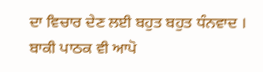ਦਾ ਵਿਚਾਰ ਦੇਣ ਲਈ ਬਹੁਤ ਬਹੁਤ ਧੰਨਵਾਦ ।
ਬਾਕੀ ਪਾਠਕ ਵੀ ਆਪੋ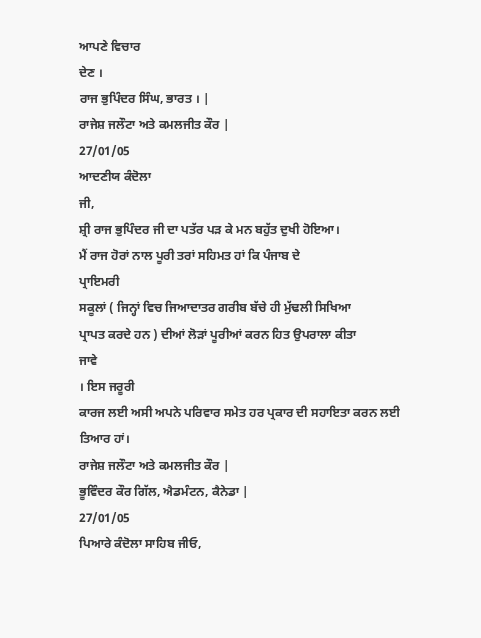ਆਪਣੇ ਵਿਚਾਰ
ਦੇਣ ।
ਰਾਜ ਭੁਪਿੰਦਰ ਸਿੰਘ, ਭਾਰਤ । |
ਰਾਜੇਸ਼ ਜਲੌਟਾ ਅਤੇ ਕਮਲਜੀਤ ਕੌਰ |
27/01/05
ਆਦਣੀਯ ਕੰਦੋਲਾ
ਜੀ,
ਸ਼੍ਰੀ ਰਾਜ ਭੁਪਿੰਦਰ ਜੀ ਦਾ ਪਤੱਰ ਪੜ ਕੇ ਮਨ ਬਹੁੱਤ ਦੁਖੀ ਹੋਇਆ।
ਮੈਂ ਰਾਜ ਹੋਰਾਂ ਨਾਲ ਪੂਰੀ ਤਰਾਂ ਸਹਿਮਤ ਹਾਂ ਕਿ ਪੰਜਾਬ ਦੇ
ਪ੍ਰਾਇਮਰੀ
ਸਕੂਲਾਂ ( ਜਿਨ੍ਹਾਂ ਵਿਚ ਜਿਆਦਾਤਰ ਗਰੀਬ ਬੱਚੇ ਹੀ ਮੁੱਢਲੀ ਸਿਖਿਆ
ਪ੍ਰਾਪਤ ਕਰਦੇ ਹਨ ) ਦੀਆਂ ਲੋੜਾਂ ਪੂਰੀਆਂ ਕਰਨ ਹਿਤ ਉਪਰਾਲਾ ਕੀਤਾ
ਜਾਵੇ
। ਇਸ ਜਰੂਰੀ
ਕਾਰਜ ਲਈ ਅਸੀ ਅਪਨੇ ਪਰਿਵਾਰ ਸਮੇਤ ਹਰ ਪ੍ਰਕਾਰ ਦੀ ਸਹਾਇਤਾ ਕਰਨ ਲਈ
ਤਿਆਰ ਹਾਂ।
ਰਾਜੇਸ਼ ਜਲੌਟਾ ਅਤੇ ਕਮਲਜੀਤ ਕੌਰ |
ਭੂਵਿੰਦਰ ਕੌਰ ਗਿੱਲ, ਐਡਮੰਟਨ, ਕੈਨੇਡਾ |
27/01/05
ਪਿਆਰੇ ਕੰਦੋਲਾ ਸਾਹਿਬ ਜੀਓ,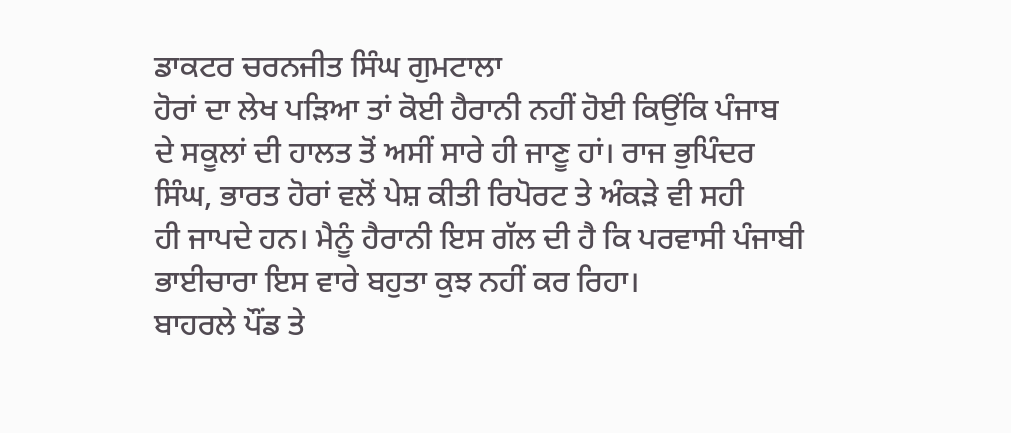ਡਾਕਟਰ ਚਰਨਜੀਤ ਸਿੰਘ ਗੁਮਟਾਲਾ
ਹੋਰਾਂ ਦਾ ਲੇਖ ਪੜਿਆ ਤਾਂ ਕੋਈ ਹੈਰਾਨੀ ਨਹੀਂ ਹੋਈ ਕਿਉਂਕਿ ਪੰਜਾਬ
ਦੇ ਸਕੂਲਾਂ ਦੀ ਹਾਲਤ ਤੋਂ ਅਸੀਂ ਸਾਰੇ ਹੀ ਜਾਣੂ ਹਾਂ। ਰਾਜ ਭੁਪਿੰਦਰ
ਸਿੰਘ, ਭਾਰਤ ਹੋਰਾਂ ਵਲੋਂ ਪੇਸ਼ ਕੀਤੀ ਰਿਪੋਰਟ ਤੇ ਅੰਕੜੇ ਵੀ ਸਹੀ
ਹੀ ਜਾਪਦੇ ਹਨ। ਮੈਨੂੰ ਹੈਰਾਨੀ ਇਸ ਗੱਲ ਦੀ ਹੈ ਕਿ ਪਰਵਾਸੀ ਪੰਜਾਬੀ
ਭਾਈਚਾਰਾ ਇਸ ਵਾਰੇ ਬਹੁਤਾ ਕੁਝ ਨਹੀਂ ਕਰ ਰਿਹਾ।
ਬਾਹਰਲੇ ਪੌਂਡ ਤੇ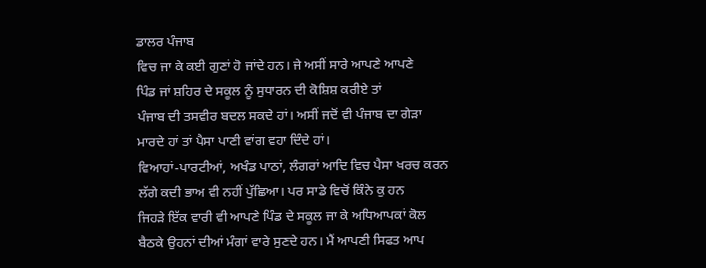ਡਾਲਰ ਪੰਜਾਬ
ਵਿਚ ਜਾ ਕੇ ਕਈ ਗੁਣਾਂ ਹੋ ਜਾਂਦੇ ਹਨ। ਜੇ ਅਸੀਂ ਸਾਰੇ ਆਪਣੇ ਆਪਣੇ
ਪਿੰਡ ਜਾਂ ਸ਼ਹਿਰ ਦੇ ਸਕੂਲ ਨੂੰ ਸੁਧਾਰਨ ਦੀ ਕੋਸ਼ਿਸ਼ ਕਰੀਏ ਤਾਂ
ਪੰਜਾਬ ਦੀ ਤਸਵੀਰ ਬਦਲ ਸਕਦੇ ਹਾਂ। ਅਸੀਂ ਜਦੋਂ ਵੀ ਪੰਜਾਬ ਦਾ ਗੇੜਾ
ਮਾਰਦੇ ਹਾਂ ਤਾਂ ਪੈਸਾ ਪਾਣੀ ਵਾਂਗ ਵਹਾ ਦਿੰਦੇ ਹਾਂ।
ਵਿਆਹਾਂ-ਪਾਰਟੀਆਂ, ਅਖੰਡ ਪਾਠਾਂ, ਲੰਗਰਾਂ ਆਦਿ ਵਿਚ ਪੈਸਾ ਖਰਚ ਕਰਨ
ਲੱਗੇ ਕਦੀ ਭਾਅ ਵੀ ਨਹੀਂ ਪੁੱਛਿਆ। ਪਰ ਸਾਡੇ ਵਿਚੋਂ ਕਿੰਨੇ ਕੁ ਹਨ
ਜਿਹੜੇ ਇੱਕ ਵਾਰੀ ਵੀ ਆਪਣੇ ਪਿੰਡ ਦੇ ਸਕੂਲ ਜਾ ਕੇ ਅਧਿਆਪਕਾਂ ਕੋਲ
ਬੈਠਕੇ ਉਹਨਾਂ ਦੀਆਂ ਮੰਗਾਂ ਵਾਰੇ ਸੁਣਦੇ ਹਨ। ਮੈਂ ਆਪਣੀ ਸਿਫਤ ਆਪ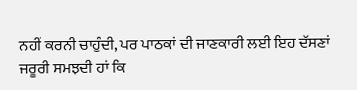ਨਹੀਂ ਕਰਨੀ ਚਾਹੁੰਦੀ, ਪਰ ਪਾਠਕਾਂ ਦੀ ਜਾਣਕਾਰੀ ਲਈ ਇਹ ਦੱਸਣਾਂ
ਜਰੂਰੀ ਸਮਝਦੀ ਹਾਂ ਕਿ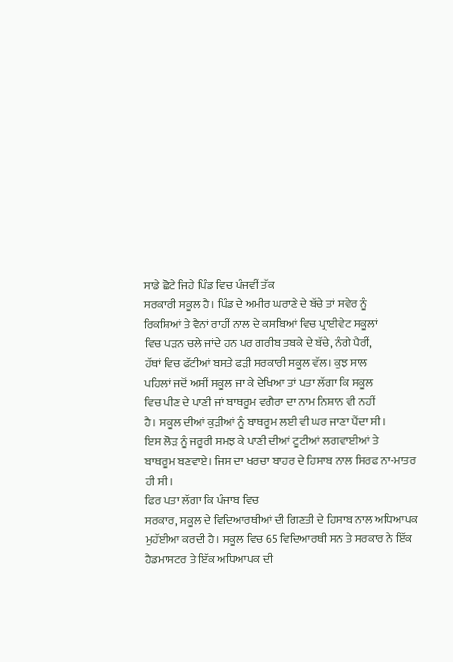ਸਾਡੇ ਛੋਟੇ ਜਿਹੇ ਪਿੰਡ ਵਿਚ ਪੰਜਵੀਂ ਤੱਕ
ਸਰਕਾਰੀ ਸਕੂਲ ਹੈ। ਪਿੰਡ ਦੇ ਅਮੀਰ ਘਰਾਣੇ ਦੇ ਬੱਚੇ ਤਾਂ ਸਵੇਰ ਨੂੰ
ਰਿਕਸ਼ਿਆਂ ਤੇ ਵੈਨਾਂ ਰਾਹੀਂ ਨਾਲ ਦੇ ਕਸਬਿਆਂ ਵਿਚ ਪ੍ਰਾਈਵੇਟ ਸਕੂਲਾਂ
ਵਿਚ ਪੜਨ ਚਲੇ ਜਾਂਦੇ ਹਨ ਪਰ ਗਰੀਬ ਤਬਕੇ ਦੇ ਬੱਚੇ, ਨੰਗੇ ਪੈਰੀਂ,
ਹੱਥਾਂ ਵਿਚ ਫੱਟੀਆਂ ਬਸਤੇ ਫੜੀ ਸਰਕਾਰੀ ਸਕੂਲ ਵੱਲ। ਕੁਝ ਸਾਲ
ਪਹਿਲਾਂ ਜਦੋਂ ਅਸੀਂ ਸਕੂਲ ਜਾ ਕੇ ਦੇਖਿਆ ਤਾਂ ਪਤਾ ਲੱਗਾ ਕਿ ਸਕੂਲ
ਵਿਚ ਪੀਣ ਦੇ ਪਾਣੀ ਜਾਂ ਬਾਥਰੂਮ ਵਗੈਰਾ ਦਾ ਨਾਮ ਨਿਸ਼ਾਨ ਵੀ ਨਹੀਂ
ਹੈ। ਸਕੂਲ ਦੀਆਂ ਕੁੜੀਆਂ ਨੂੰ ਬਾਥਰੂਮ ਲਈ ਵੀ ਘਰ ਜਾਣਾ ਪੈਂਦਾ ਸੀ।
ਇਸ ਲੋੜ ਨੂੰ ਜਰੂਰੀ ਸਮਝ ਕੇ ਪਾਣੀ ਦੀਆਂ ਟੂਟੀਆਂ ਲਗਵਾਈਆਂ ਤੇ
ਬਾਥਰੂਮ ਬਣਵਾਏ। ਜਿਸ ਦਾ ਖਰਚਾ ਬਾਹਰ ਦੇ ਹਿਸਾਬ ਨਾਲ ਸਿਰਫ ਨਾ-ਮਾਤਰ
ਹੀ ਸੀ।
ਫਿਰ ਪਤਾ ਲੱਗਾ ਕਿ ਪੰਜਾਬ ਵਿਚ
ਸਰਕਾਰ, ਸਕੂਲ ਦੇ ਵਿਦਿਆਰਥੀਆਂ ਦੀ ਗਿਣਤੀ ਦੇ ਹਿਸਾਬ ਨਾਲ ਅਧਿਆਪਕ
ਮੁਹੱਈਆ ਕਰਦੀ ਹੈ। ਸਕੂਲ ਵਿਚ 65 ਵਿਦਿਆਰਥੀ ਸਨ ਤੇ ਸਰਕਾਰ ਨੇ ਇੱਕ
ਹੈਡਮਾਸਟਰ ਤੇ ਇੱਕ ਅਧਿਆਪਕ ਦੀ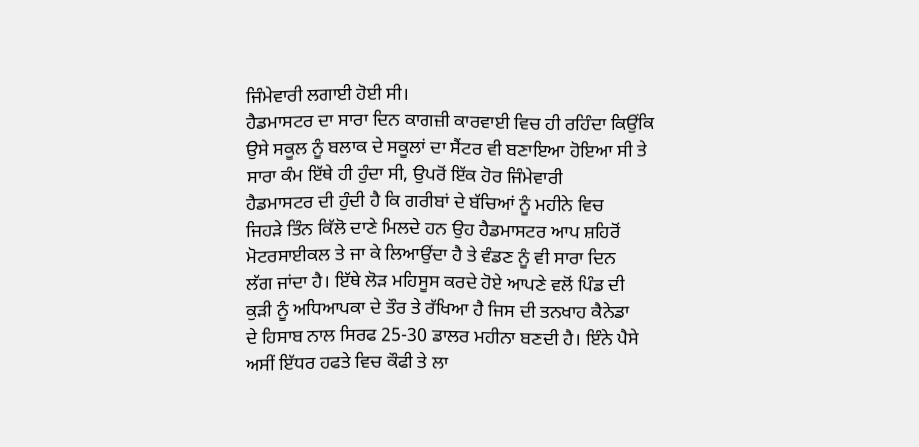ਜਿੰਮੇਵਾਰੀ ਲਗਾਈ ਹੋਈ ਸੀ।
ਹੈਡਮਾਸਟਰ ਦਾ ਸਾਰਾ ਦਿਨ ਕਾਗਜ਼ੀ ਕਾਰਵਾਈ ਵਿਚ ਹੀ ਰਹਿੰਦਾ ਕਿਉਂਕਿ
ਉਸੇ ਸਕੂਲ ਨੂੰ ਬਲਾਕ ਦੇ ਸਕੂਲਾਂ ਦਾ ਸੈਂਟਰ ਵੀ ਬਣਾਇਆ ਹੋਇਆ ਸੀ ਤੇ
ਸਾਰਾ ਕੰਮ ਇੱਥੇ ਹੀ ਹੁੰਦਾ ਸੀ, ਉਪਰੋਂ ਇੱਕ ਹੋਰ ਜਿੰਮੇਵਾਰੀ
ਹੈਡਮਾਸਟਰ ਦੀ ਹੁੰਦੀ ਹੈ ਕਿ ਗਰੀਬਾਂ ਦੇ ਬੱਚਿਆਂ ਨੂੰ ਮਹੀਨੇ ਵਿਚ
ਜਿਹੜੇ ਤਿੰਨ ਕਿੱਲੋ ਦਾਣੇ ਮਿਲਦੇ ਹਨ ਉਹ ਹੈਡਮਾਸਟਰ ਆਪ ਸ਼ਹਿਰੋਂ
ਮੋਟਰਸਾਈਕਲ ਤੇ ਜਾ ਕੇ ਲਿਆਉਂਦਾ ਹੈ ਤੇ ਵੰਡਣ ਨੂੰ ਵੀ ਸਾਰਾ ਦਿਨ
ਲੱਗ ਜਾਂਦਾ ਹੈ। ਇੱਥੇ ਲੋੜ ਮਹਿਸੂਸ ਕਰਦੇ ਹੋਏ ਆਪਣੇ ਵਲੋਂ ਪਿੰਡ ਦੀ
ਕੁੜੀ ਨੂੰ ਅਧਿਆਪਕਾ ਦੇ ਤੌਰ ਤੇ ਰੱਖਿਆ ਹੈ ਜਿਸ ਦੀ ਤਨਖਾਹ ਕੈਨੇਡਾ
ਦੇ ਹਿਸਾਬ ਨਾਲ ਸਿਰਫ 25-30 ਡਾਲਰ ਮਹੀਨਾ ਬਣਦੀ ਹੈ। ਇੰਨੇ ਪੈਸੇ
ਅਸੀਂ ਇੱਧਰ ਹਫਤੇ ਵਿਚ ਕੌਫੀ ਤੇ ਲਾ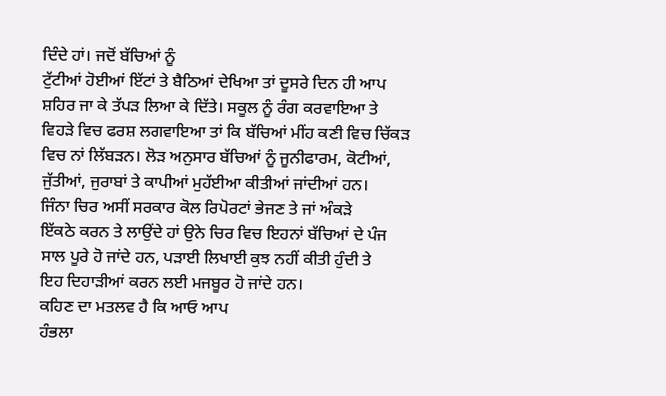ਦਿੰਦੇ ਹਾਂ। ਜਦੋਂ ਬੱਚਿਆਂ ਨੂੰ
ਟੁੱਟੀਆਂ ਹੋਈਆਂ ਇੱਟਾਂ ਤੇ ਬੈਠਿਆਂ ਦੇਖਿਆ ਤਾਂ ਦੂਸਰੇ ਦਿਨ ਹੀ ਆਪ
ਸ਼ਹਿਰ ਜਾ ਕੇ ਤੱਪੜ ਲਿਆ ਕੇ ਦਿੱਤੇ। ਸਕੂਲ ਨੂੰ ਰੰਗ ਕਰਵਾਇਆ ਤੇ
ਵਿਹੜੇ ਵਿਚ ਫਰਸ਼ ਲਗਵਾਇਆ ਤਾਂ ਕਿ ਬੱਚਿਆਂ ਮੀਂਹ ਕਣੀ ਵਿਚ ਚਿੱਕੜ
ਵਿਚ ਨਾਂ ਲਿੱਬੜਨ। ਲੋੜ ਅਨੁਸਾਰ ਬੱਚਿਆਂ ਨੂੰ ਜੂਨੀਫਾਰਮ, ਕੋਟੀਆਂ,
ਜੁੱਤੀਆਂ, ਜੁਰਾਬਾਂ ਤੇ ਕਾਪੀਆਂ ਮੁਹੱਈਆ ਕੀਤੀਆਂ ਜਾਂਦੀਆਂ ਹਨ।
ਜਿੰਨਾ ਚਿਰ ਅਸੀਂ ਸਰਕਾਰ ਕੋਲ ਰਿਪੋਰਟਾਂ ਭੇਜਣ ਤੇ ਜਾਂ ਅੰਕੜੇ
ਇੱਕਠੇ ਕਰਨ ਤੇ ਲਾਉਂਦੇ ਹਾਂ ਉਨੇ ਚਿਰ ਵਿਚ ਇਹਨਾਂ ਬੱਚਿਆਂ ਦੇ ਪੰਜ
ਸਾਲ ਪੂਰੇ ਹੋ ਜਾਂਦੇ ਹਨ, ਪੜਾਈ ਲਿਖਾਈ ਕੁਝ ਨਹੀਂ ਕੀਤੀ ਹੁੰਦੀ ਤੇ
ਇਹ ਦਿਹਾੜੀਆਂ ਕਰਨ ਲਈ ਮਜਬੂਰ ਹੋ ਜਾਂਦੇ ਹਨ।
ਕਹਿਣ ਦਾ ਮਤਲਵ ਹੈ ਕਿ ਆਓ ਆਪ
ਹੰਭਲਾ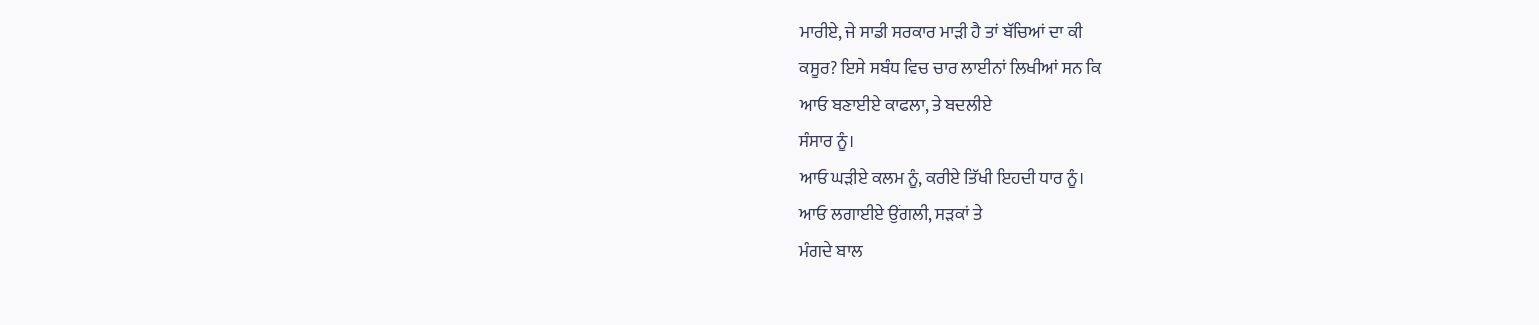ਮਾਰੀਏ, ਜੇ ਸਾਡੀ ਸਰਕਾਰ ਮਾੜੀ ਹੈ ਤਾਂ ਬੱਚਿਆਂ ਦਾ ਕੀ
ਕਸੂਰ? ਇਸੇ ਸਬੰਧ ਵਿਚ ਚਾਰ ਲਾਈਨਾਂ ਲਿਖੀਆਂ ਸਨ ਕਿ
ਆਓ ਬਣਾਈਏ ਕਾਫਲਾ, ਤੇ ਬਦਲੀਏ
ਸੰਸਾਰ ਨੂੰ।
ਆਓ ਘੜੀਏ ਕਲਮ ਨੂੰ, ਕਰੀਏ ਤਿੱਖੀ ਇਹਦੀ ਧਾਰ ਨੂੰ।
ਆਓ ਲਗਾਈਏ ਉਂਗਲੀ, ਸੜਕਾਂ ਤੇ
ਮੰਗਦੇ ਬਾਲ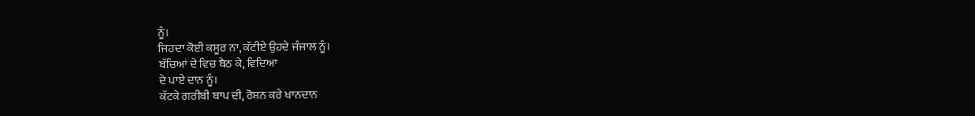ਨੂੰ।
ਜਿਹਦਾ ਕੋਈ ਕਸੂਰ ਨਾ, ਕੱਟੀਏ ਉਹਦੇ ਜੰਜਾਲ ਨੂੰ।
ਬੱਚਿਆਂ ਦੇ ਵਿਚ ਬੈਠ ਕੇ, ਵਿਦਿਆ
ਦੇ ਪਾਏ ਦਾਨ ਨੂੰ।
ਕੱਟਕੇ ਗਰੀਬੀ ਬਾਪ ਦੀ, ਰੋਸ਼ਨ ਕਰੇ ਖਾਨਦਾਨ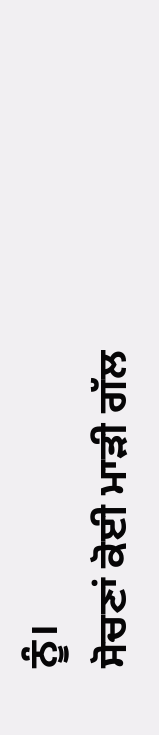ਨੂੰ।
ਸੋਚਣਾਂ ਕੋਈ ਮਾੜੀ ਗੱਲ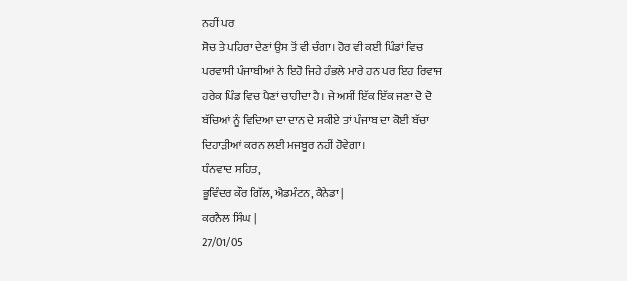ਨਹੀਂ ਪਰ
ਸੋਚ ਤੇ ਪਹਿਰਾ ਦੇਣਾਂ ਉਸ ਤੋਂ ਵੀ ਚੰਗਾ। ਹੋਰ ਵੀ ਕਈ ਪਿੰਡਾਂ ਵਿਚ
ਪਰਵਾਸੀ ਪੰਜਾਬੀਆਂ ਨੇ ਇਹੋ ਜਿਹੇ ਹੰਭਲੇ ਮਾਰੇ ਹਨ ਪਰ ਇਹ ਰਿਵਾਜ
ਹਰੇਕ ਪਿੰਡ ਵਿਚ ਪੈਣਾਂ ਚਾਹੀਦਾ ਹੈ। ਜੇ ਅਸੀਂ ਇੱਕ ਇੱਕ ਜਣਾ ਦੋ ਦੋ
ਬੱਚਿਆਂ ਨੂੰ ਵਿਦਿਆ ਦਾ ਦਾਨ ਦੇ ਸਕੀਏ ਤਾਂ ਪੰਜਾਬ ਦਾ ਕੋਈ ਬੱਚਾ
ਦਿਹਾੜੀਆਂ ਕਰਨ ਲਈ ਮਜਬੂਰ ਨਹੀਂ ਹੋਵੇਗਾ।
ਧੰਨਵਾਦ ਸਹਿਤ,
ਭੂਵਿੰਦਰ ਕੌਰ ਗਿੱਲ, ਐਡਮੰਟਨ, ਕੈਨੇਡਾ |
ਕਰਨੈਲ ਸਿੰਘ |
27/01/05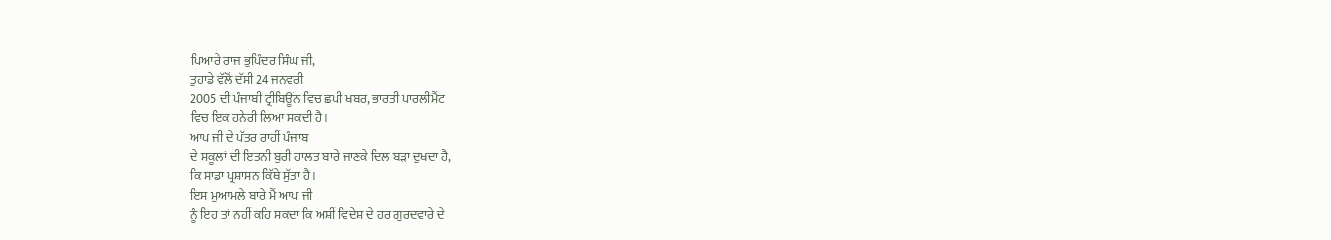ਪਿਆਰੇ ਰਾਜ ਭੁਪਿੰਦਰ ਸਿੰਘ ਜੀ,
ਤੁਹਾਡੇ ਵੱਲੋਂ ਦੱਸੀ 24 ਜਨਵਰੀ
2005 ਦੀ ਪੰਜਾਬੀ ਟ੍ਰੀਬਿਊਂਨ ਵਿਚ ਛਪੀ ਖਬਰ, ਭਾਰਤੀ ਪਾਰਲੀਮੈਂਟ
ਵਿਚ ਇਕ ਹਨੇਰੀ ਲਿਆ ਸਕਦੀ ਹੈ।
ਆਪ ਜੀ ਦੇ ਪੱਤਰ ਰਾਹੀਂ ਪੰਜਾਬ
ਦੇ ਸਕੂਲਾਂ ਦੀ ਇਤਨੀ ਬੁਰੀ ਹਾਲਤ ਬਾਰੇ ਜਾਣਕੇ ਦਿਲ ਬੜਾ ਦੁਖਦਾ ਹੈ,
ਕਿ ਸਾਡਾ ਪ੍ਰਸ਼ਾਸਨ ਕਿੱਥੇ ਸੁੱਤਾ ਹੈ।
ਇਸ ਮੁਆਮਲੇ ਬਾਰੇ ਮੈਂ ਆਪ ਜੀ
ਨੂੰ ਇਹ ਤਾਂ ਨਹੀਂ ਕਹਿ ਸਕਦਾ ਕਿ ਅਸ਼ੀਂ ਵਿਦੇਸ਼ ਦੇ ਹਰ ਗੁਰਦਵਾਰੇ ਦੇ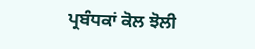ਪ੍ਰਬੰਧਕਾਂ ਕੋਲ ਝੋਲੀ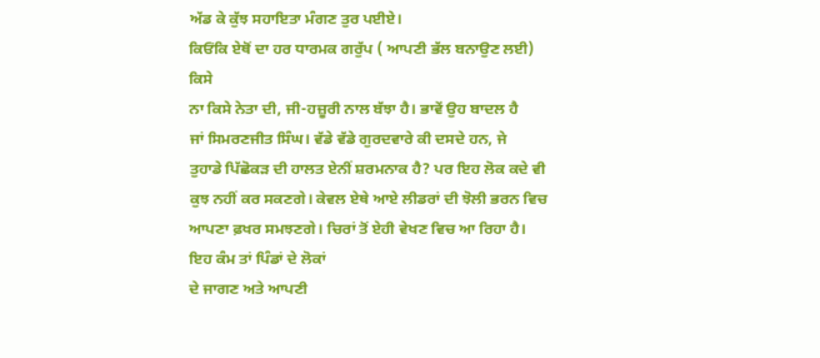ਅੱਡ ਕੇ ਕੁੱਝ ਸਹਾਇਤਾ ਮੰਗਣ ਤੁਰ ਪਈਏ।
ਕਿਓਂਕਿ ਏਥੋਂ ਦਾ ਹਰ ਧਾਰਮਕ ਗਰੁੱਪ ( ਆਪਣੀ ਭੱਲ ਬਨਾਉਣ ਲਈ) ਕਿਸੇ
ਨਾ ਕਿਸੇ ਨੇਤਾ ਦੀ, ਜੀ-ਹਜ਼ੂਰੀ ਨਾਲ ਬੱਝਾ ਹੈ। ਭਾਵੇਂ ਉਹ ਬਾਦਲ ਹੈ
ਜਾਂ ਸਿਮਰਣਜੀਤ ਸਿੰਘ। ਵੱਡੇ ਵੱਡੇ ਗੁਰਦਵਾਰੇ ਕੀ ਦਸਦੇ ਹਨ, ਜੇ
ਤੁਹਾਡੇ ਪਿੱਛੋਕੜ ਦੀ ਹਾਲਤ ਏਨੀਂ ਸ਼ਰਮਨਾਕ ਹੈ? ਪਰ ਇਹ ਲੋਕ ਕਦੇ ਵੀ
ਕੁਝ ਨਹੀਂ ਕਰ ਸਕਣਗੇ। ਕੇਵਲ ਏਥੇ ਆਏ ਲੀਡਰਾਂ ਦੀ ਝੋਲੀ ਭਰਨ ਵਿਚ
ਆਪਣਾ ਫ਼ਖਰ ਸਮਝਣਗੇ। ਚਿਰਾਂ ਤੋਂ ਏਹੀ ਵੇਖਣ ਵਿਚ ਆ ਰਿਹਾ ਹੈ।
ਇਹ ਕੰਮ ਤਾਂ ਪਿੰਡਾਂ ਦੇ ਲੋਕਾਂ
ਦੇ ਜਾਗਣ ਅਤੇ ਆਪਣੀ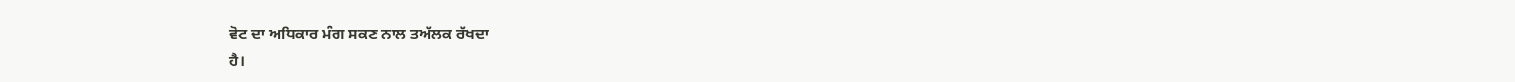ਵੋਟ ਦਾ ਅਧਿਕਾਰ ਮੰਗ ਸਕਣ ਨਾਲ ਤਅੱਲਕ ਰੱਖਦਾ
ਹੈ।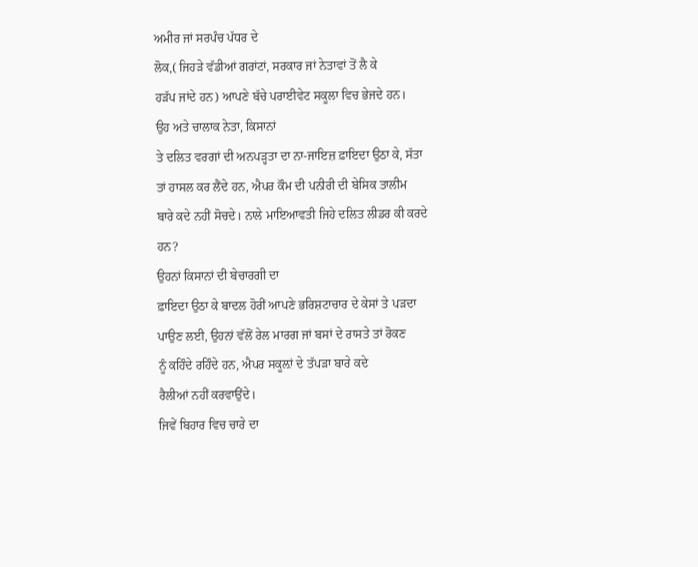ਅਮੀਰ ਜਾਂ ਸਰਪੰਚ ਪੱਧਰ ਦੇ
ਲੋਕ,( ਜਿਹੜੇ ਵੱਡੀਆਂ ਗਰਾਂਟਾਂ, ਸਰਕਾਰ ਜਾਂ ਨੇਤਾਵਾਂ ਤੋਂ ਲੈ ਕੇ
ਹੜੱਪ ਜਾਂਦੇ ਹਨ) ਆਪਣੇ ਬੱਚੇ ਪਰਾਈਵੇਟ ਸਕੂਲਾ ਵਿਚ ਭੇਜਦੇ ਹਨ।
ਉਹ ਅਤੇ ਚਾਲਾਕ ਨੇਤਾ, ਕਿਸਾਨਾਂ
ਤੇ ਦਲਿਤ ਵਰਗਾਂ ਦੀ ਅਨਪੜ੍ਹਤਾ ਦਾ ਨਾ-ਜਾਇਜ਼ ਫ਼ਾਇਦਾ ਉਠਾ ਕੇ, ਸੱਤਾ
ਤਾਂ ਹਾਸਲ ਕਰ ਲੈਂਦੇ ਹਨ, ਐਪਰ ਕੌਮ ਦੀ ਪਨੀਰੀ ਦੀ ਬੇਸਿਕ ਤਾਲੀਮ
ਬਾਰੇ ਕਦੇ ਨਹੀਂ ਸੋਚਦੇ। ਨਾਲੇ ਮਾਇਆਵਤੀ ਜਿਹੇ ਦਲਿਤ ਲੀਡਰ ਕੀ ਕਰਦੇ
ਹਨ?
ਉਹਨਾਂ ਕਿਸਾਨਾਂ ਦੀ ਬੇਚਾਰਗੀ ਦਾ
ਫ਼ਾਇਦਾ ਉਠਾ ਕੇ ਬਾਦਲ ਹੋਰੀਂ ਆਪਣੇ ਭਰਿਸ਼ਟਾਚਾਰ ਦੇ ਕੇਸਾਂ ਤੇ ਪੜਦਾ
ਪਾਉਣ ਲਈ, ਉਹਨਾਂ ਵੱਲੋਂ ਰੇਲ ਮਾਰਗ ਜਾਂ ਬਸਾਂ ਦੇ ਰਾਸਤੇ ਤਾਂ ਰੋਕਣ
ਨੂੰ ਕਹਿੰਦੇ ਰਹਿੰਦੇ ਹਨ, ਐਪਰ ਸਕੂਲ਼ਾਂ ਦੇ ਤੱਪੜਾ ਬਾਰੇ ਕਦੇ
ਰੈਲੀਆਂ ਨਹੀਂ ਕਰਵਾਉਂਦੇ।
ਜਿਵੇਂ ਬਿਹਾਰ ਵਿਚ ਚਾਰੇ ਦਾ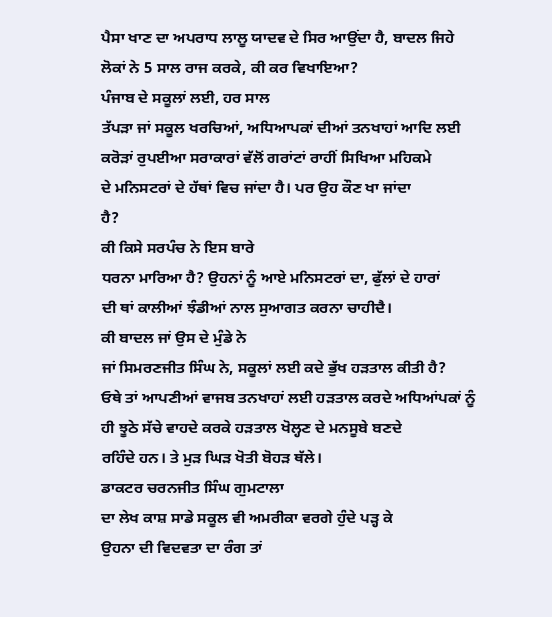ਪੈਸਾ ਖਾਣ ਦਾ ਅਪਰਾਧ ਲਾਲੂ ਯਾਦਵ ਦੇ ਸਿਰ ਆਉਂਦਾ ਹੈ, ਬਾਦਲ ਜਿਹੇ
ਲੋਕਾਂ ਨੇ 5 ਸਾਲ ਰਾਜ ਕਰਕੇ, ਕੀ ਕਰ ਵਿਖਾਇਆ?
ਪੰਜਾਬ ਦੇ ਸਕੂਲਾਂ ਲਈ, ਹਰ ਸਾਲ
ਤੱਪੜਾ ਜਾਂ ਸਕੂਲ ਖਰਚਿਆਂ, ਅਧਿਆਪਕਾਂ ਦੀਆਂ ਤਨਖਾਹਾਂ ਆਦਿ ਲਈ
ਕਰੋੜਾਂ ਰੁਪਈਆ ਸਰਾਕਾਰਾਂ ਵੱਲੋਂ ਗਰਾਂਟਾਂ ਰਾਹੀਂ ਸਿਖਿਆ ਮਹਿਕਮੇ
ਦੇ ਮਨਿਸਟਰਾਂ ਦੇ ਹੱਥਾਂ ਵਿਚ ਜਾਂਦਾ ਹੈ। ਪਰ ਉਹ ਕੌਣ ਖਾ ਜਾਂਦਾ
ਹੈ?
ਕੀ ਕਿਸੇ ਸਰਪੰਚ ਨੇ ਇਸ ਬਾਰੇ
ਧਰਨਾ ਮਾਰਿਆ ਹੈ? ਉਹਨਾਂ ਨੂੰ ਆਏ ਮਨਿਸਟਰਾਂ ਦਾ, ਫੁੱਲਾਂ ਦੇ ਹਾਰਾਂ
ਦੀ ਥਾਂ ਕਾਲੀਆਂ ਝੰਡੀਆਂ ਨਾਲ ਸੁਆਗਤ ਕਰਨਾ ਚਾਹੀਦੈ।
ਕੀ ਬਾਦਲ ਜਾਂ ਉਸ ਦੇ ਮੁੰਡੇ ਨੇ
ਜਾਂ ਸਿਮਰਣਜੀਤ ਸਿੰਘ ਨੇ, ਸਕੂਲਾਂ ਲਈ ਕਦੇ ਭੁੱਖ ਹੜਤਾਲ ਕੀਤੀ ਹੈ?
ਓਥੇ ਤਾਂ ਆਪਣੀਆਂ ਵਾਜਬ ਤਨਖਾਹਾਂ ਲਈ ਹੜਤਾਲ ਕਰਦੇ ਅਧਿਆਂਪਕਾਂ ਨੂੰ
ਹੀ ਝੂਠੇ ਸੱਚੇ ਵਾਹਦੇ ਕਰਕੇ ਹੜਤਾਲ ਖੋਲ੍ਹਣ ਦੇ ਮਨਸੂਬੇ ਬਣਦੇ
ਰਹਿੰਦੇ ਹਨ। ਤੇ ਮੁੜ ਘਿੜ ਖੋਤੀ ਬੋਹੜ ਥੱਲੇ।
ਡਾਕਟਰ ਚਰਨਜੀਤ ਸਿੰਘ ਗੁਮਟਾਲਾ
ਦਾ ਲੇਖ ਕਾਸ਼ ਸਾਡੇ ਸਕੂਲ ਵੀ ਅਮਰੀਕਾ ਵਰਗੇ ਹੁੰਦੇ ਪੜ੍ਹ ਕੇ
ਉਹਨਾ ਦੀ ਵਿਦਵਤਾ ਦਾ ਰੰਗ ਤਾਂ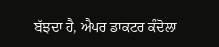ਬੱਝਦਾ ਹੈ, ਐਪਰ ਡਾਕਟਰ ਕੰਦੋਲਾ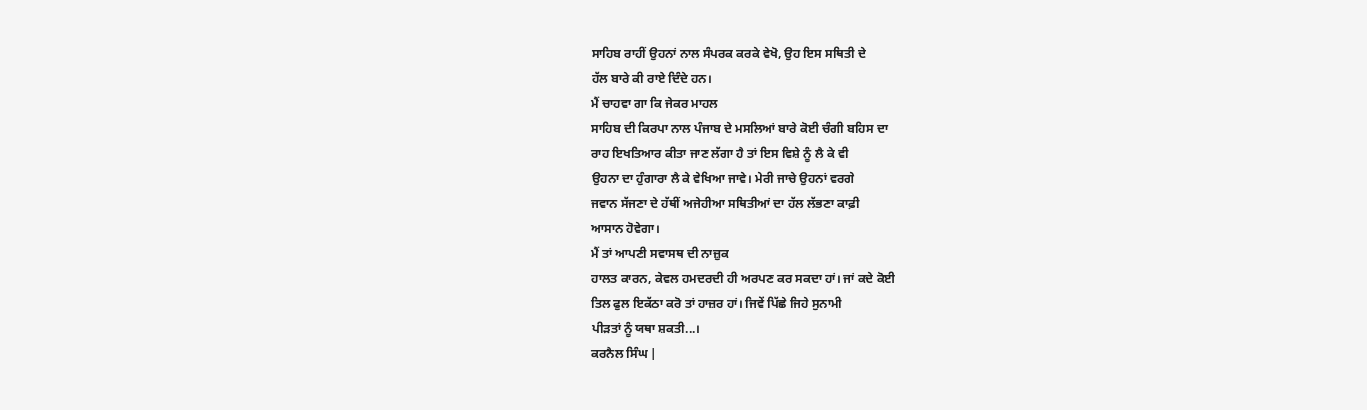ਸਾਹਿਬ ਰਾਹੀਂ ਉਹਨਾਂ ਨਾਲ ਸੰਪਰਕ ਕਰਕੇ ਵੇਖੋ, ਉਹ ਇਸ ਸਥਿਤੀ ਦੇ
ਹੱਲ ਬਾਰੇ ਕੀ ਰਾਏ ਦਿੰਦੇ ਹਨ।
ਮੈਂ ਚਾਹਵਾ ਗਾ ਕਿ ਜੇਕਰ ਮਾਹਲ
ਸਾਹਿਬ ਦੀ ਕਿਰਪਾ ਨਾਲ ਪੰਜਾਬ ਦੇ ਮਸਲਿਆਂ ਬਾਰੇ ਕੋਈ ਚੰਗੀ ਬਹਿਸ ਦਾ
ਰਾਹ ਇਖਤਿਆਰ ਕੀਤਾ ਜਾਣ ਲੱਗਾ ਹੈ ਤਾਂ ਇਸ ਵਿਸ਼ੇ ਨੂੰ ਲੈ ਕੇ ਵੀ
ਉਹਨਾ ਦਾ ਹੁੰਗਾਰਾ ਲੈ ਕੇ ਵੇਖਿਆ ਜਾਵੇ। ਮੇਰੀ ਜਾਚੇ ਉਹਨਾਂ ਵਰਗੇ
ਜਵਾਨ ਸੱਜਣਾ ਦੇ ਹੱਥੀਂ ਅਜੇਹੀਆ ਸਥਿਤੀਆਂ ਦਾ ਹੱਲ ਲੱਭਣਾ ਕਾਫ਼ੀ
ਆਸਾਨ ਹੋਵੇਗਾ।
ਮੈਂ ਤਾਂ ਆਪਣੀ ਸਵਾਸਥ ਦੀ ਨਾਜ਼ੁਕ
ਹਾਲਤ ਕਾਰਨ, ਕੇਵਲ ਹਮਦਰਦੀ ਹੀ ਅਰਪਣ ਕਰ ਸਕਦਾ ਹਾਂ। ਜਾਂ ਕਦੇ ਕੋਈ
ਤਿਲ ਫੁਲ ਇਕੱਠਾ ਕਰੋ ਤਾਂ ਹਾਜ਼ਰ ਹਾਂ। ਜਿਵੇਂ ਪਿੱਛੇ ਜਿਹੇ ਸੁਨਾਮੀ
ਪੀੜਤਾਂ ਨੂੰ ਯਥਾ ਸ਼ਕਤੀ...।
ਕਰਨੈਲ ਸਿੰਘ |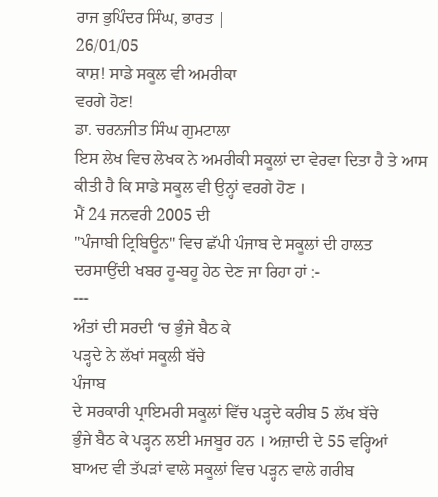ਰਾਜ ਭੁਪਿੰਦਰ ਸਿੰਘ, ਭਾਰਤ |
26/01/05
ਕਾਸ਼! ਸਾਡੇ ਸਕੂਲ ਵੀ ਅਮਰੀਕਾ
ਵਰਗੇ ਹੋਣ!
ਡਾ. ਚਰਨਜੀਤ ਸਿੰਘ ਗੁਮਟਾਲਾ
ਇਸ ਲੇਖ ਵਿਚ ਲੇਖਕ ਨੇ ਅਮਰੀਕੀ ਸਕੂਲਾਂ ਦਾ ਵੇਰਵਾ ਦਿਤਾ ਹੈ ਤੇ ਆਸ
ਕੀਤੀ ਹੈ ਕਿ ਸਾਡੇ ਸਕੂਲ ਵੀ ਉਨ੍ਹਾਂ ਵਰਗੇ ਹੋਣ ।
ਮੈਂ 24 ਜਨਵਰੀ 2005 ਦੀ
"ਪੰਜਾਬੀ ਟ੍ਰਿਬਿਊਨ" ਵਿਚ ਛੱਪੀ ਪੰਜਾਬ ਦੇ ਸਕੂਲਾਂ ਦੀ ਹਾਲਤ
ਦਰਸਾਉਂਦੀ ਖਬਰ ਹੂ-ਬਹੂ ਹੇਠ ਦੇਣ ਜਾ ਰਿਹਾ ਹਾਂ :-
---
ਅੰਤਾਂ ਦੀ ਸਰਦੀ ‘ਚ ਭੁੰਜੇ ਬੈਠ ਕੇ
ਪੜ੍ਹਦੇ ਨੇ ਲੱਖਾਂ ਸਕੂਲੀ ਬੱਚੇ
ਪੰਜਾਬ
ਦੇ ਸਰਕਾਰੀ ਪ੍ਰਾਇਮਰੀ ਸਕੂਲਾਂ ਵਿੱਚ ਪੜ੍ਹਦੇ ਕਰੀਬ 5 ਲੱਖ ਬੱਚੇ
ਭੁੰਜੇ ਬੈਠ ਕੇ ਪੜ੍ਹਨ ਲਈ ਮਜਬੂਰ ਹਨ । ਅਜ਼ਾਦੀ ਦੇ 55 ਵਰ੍ਹਿਆਂ
ਬਾਅਦ ਵੀ ਤੱਪੜਾਂ ਵਾਲੇ ਸਕੂਲਾਂ ਵਿਚ ਪੜ੍ਹਨ ਵਾਲੇ ਗਰੀਬ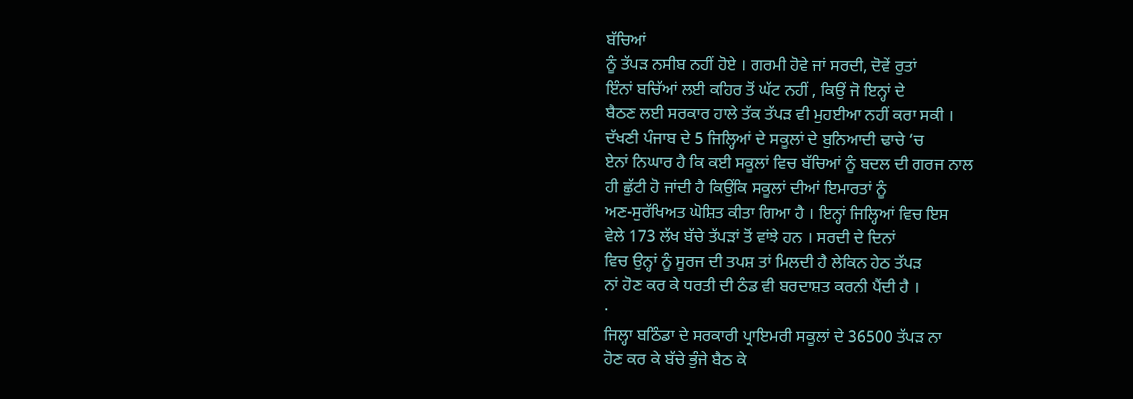ਬੱਚਿਆਂ
ਨੂੰ ਤੱਪੜ ਨਸੀਬ ਨਹੀਂ ਹੋਏ । ਗਰਮੀ ਹੋਵੇ ਜਾਂ ਸਰਦੀ, ਦੋਵੇਂ ਰੁਤਾਂ
ਇੰਨਾਂ ਬਚਿੱਆਂ ਲਈ ਕਹਿਰ ਤੋਂ ਘੱਟ ਨਹੀਂ , ਕਿਉਂ ਜੋ ਇਨ੍ਹਾਂ ਦੇ
ਬੈਠਣ ਲਈ ਸਰਕਾਰ ਹਾਲੇ ਤੱਕ ਤੱਪੜ ਵੀ ਮੁਹਈਆ ਨਹੀਂ ਕਰਾ ਸਕੀ ।
ਦੱਖਣੀ ਪੰਜਾਬ ਦੇ 5 ਜਿਲ੍ਹਿਆਂ ਦੇ ਸਕੂਲਾਂ ਦੇ ਬੁਨਿਆਦੀ ਢਾਚੇ ‘ਚ
ਏਨਾਂ ਨਿਘਾਰ ਹੈ ਕਿ ਕਈ ਸਕੂਲਾਂ ਵਿਚ ਬੱਚਿਆਂ ਨੂੰ ਬਦਲ ਦੀ ਗਰਜ ਨਾਲ
ਹੀ ਛੁੱਟੀ ਹੋ ਜਾਂਦੀ ਹੈ ਕਿਉਂਕਿ ਸਕੂਲਾਂ ਦੀਆਂ ਇਮਾਰਤਾਂ ਨੂੰ
ਅਣ-ਸੁਰੱਖਿਅਤ ਘੋਸ਼ਿਤ ਕੀਤਾ ਗਿਆ ਹੈ । ਇਨ੍ਹਾਂ ਜਿਲ੍ਹਿਆਂ ਵਿਚ ਇਸ
ਵੇਲੇ 173 ਲੱਖ ਬੱਚੇ ਤੱਪੜਾਂ ਤੋਂ ਵਾਂਝੇ ਹਨ । ਸਰਦੀ ਦੇ ਦਿਨਾਂ
ਵਿਚ ਉਨ੍ਹਾਂ ਨੂੰ ਸੂਰਜ ਦੀ ਤਪਸ਼ ਤਾਂ ਮਿਲਦੀ ਹੈ ਲੇਕਿਨ ਹੇਠ ਤੱਪੜ
ਨਾਂ ਹੋਣ ਕਰ ਕੇ ਧਰਤੀ ਦੀ ਠੰਡ ਵੀ ਬਰਦਾਸ਼ਤ ਕਰਨੀ ਪੈਂਦੀ ਹੈ ।
·
ਜਿਲ੍ਹਾ ਬਠਿੰਡਾ ਦੇ ਸਰਕਾਰੀ ਪ੍ਰਾਇਮਰੀ ਸਕੂਲਾਂ ਦੇ 36500 ਤੱਪੜ ਨਾ
ਹੋਣ ਕਰ ਕੇ ਬੱਚੇ ਭੁੰਜੇ ਬੈਠ ਕੇ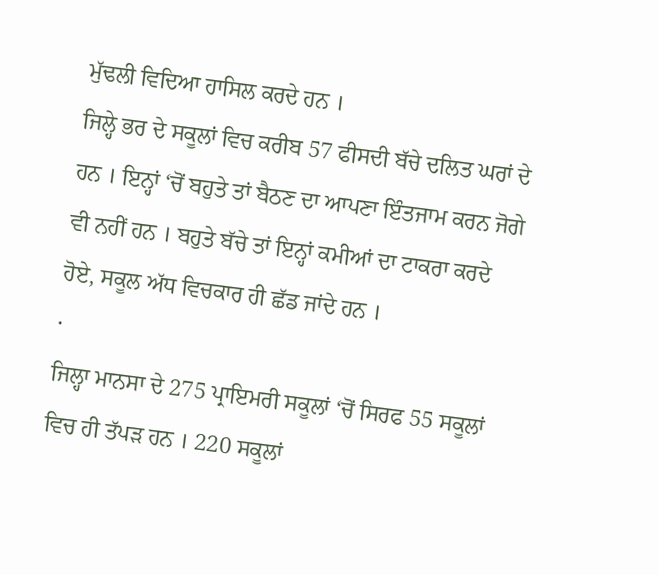ਮੁੱਢਲੀ ਵਿਦਿਆ ਹਾਸਿਲ ਕਰਦੇ ਹਨ ।
ਜਿਲ੍ਹੇ ਭਰ ਦੇ ਸਕੂਲਾਂ ਵਿਚ ਕਰੀਬ 57 ਫੀਸਦੀ ਬੱਚੇ ਦਲਿਤ ਘਰਾਂ ਦੇ
ਹਨ । ਇਨ੍ਹਾਂ ‘ਚੋਂ ਬਹੁਤੇ ਤਾਂ ਬੈਠਣ ਦਾ ਆਪਣਾ ਇੰਤਜਾਮ ਕਰਨ ਜੋਗੇ
ਵੀ ਨਹੀਂ ਹਨ । ਬਹੁਤੇ ਬੱਚੇ ਤਾਂ ਇਨ੍ਹਾਂ ਕਮੀਆਂ ਦਾ ਟਾਕਰਾ ਕਰਦੇ
ਹੋਏ, ਸਕੂਲ ਅੱਧ ਵਿਚਕਾਰ ਹੀ ਛੱਡ ਜਾਂਦੇ ਹਨ ।
·
ਜਿਲ੍ਹਾ ਮਾਨਸਾ ਦੇ 275 ਪ੍ਰਾਇਮਰੀ ਸਕੂਲਾਂ ‘ਚੋਂ ਸਿਰਫ 55 ਸਕੂਲਾਂ
ਵਿਚ ਹੀ ਤੱਪੜ ਹਨ । 220 ਸਕੂਲਾਂ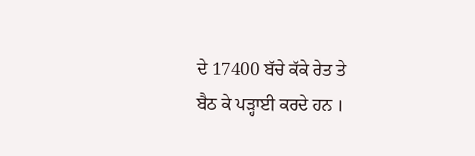ਦੇ 17400 ਬੱਚੇ ਕੱਕੇ ਰੇਤ ਤੇ
ਬੈਠ ਕੇ ਪੜ੍ਹਾਈ ਕਰਦੇ ਹਨ ।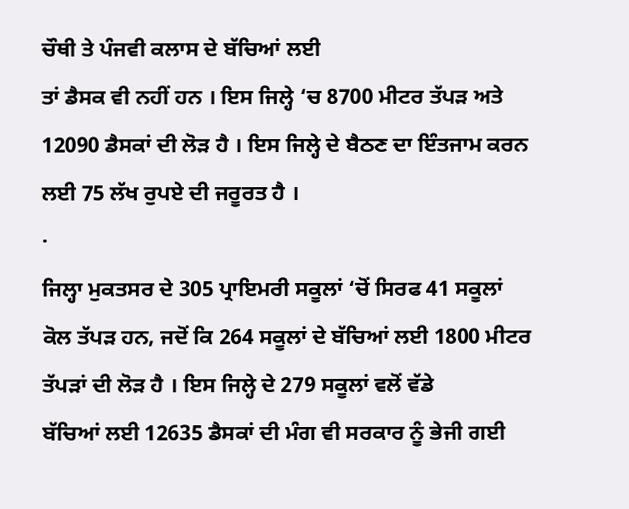ਚੌਥੀ ਤੇ ਪੰਜਵੀ ਕਲਾਸ ਦੇ ਬੱਚਿਆਂ ਲਈ
ਤਾਂ ਡੈਸਕ ਵੀ ਨਹੀਂ ਹਨ । ਇਸ ਜਿਲ੍ਹੇ ‘ਚ 8700 ਮੀਟਰ ਤੱਪੜ ਅਤੇ
12090 ਡੈਸਕਾਂ ਦੀ ਲੋੜ ਹੈ । ਇਸ ਜਿਲ੍ਹੇ ਦੇ ਬੈਠਣ ਦਾ ਇੰਤਜਾਮ ਕਰਨ
ਲਈ 75 ਲੱਖ ਰੁਪਏ ਦੀ ਜਰੂਰਤ ਹੈ ।
·
ਜਿਲ੍ਹਾ ਮੁਕਤਸਰ ਦੇ 305 ਪ੍ਰਾਇਮਰੀ ਸਕੂਲਾਂ ‘ਚੋਂ ਸਿਰਫ 41 ਸਕੂਲਾਂ
ਕੋਲ ਤੱਪੜ ਹਨ, ਜਦੋਂ ਕਿ 264 ਸਕੂਲਾਂ ਦੇ ਬੱਚਿਆਂ ਲਈ 1800 ਮੀਟਰ
ਤੱਪੜਾਂ ਦੀ ਲੋੜ ਹੈ । ਇਸ ਜਿਲ੍ਹੇ ਦੇ 279 ਸਕੂਲਾਂ ਵਲੋਂ ਵੱਡੇ
ਬੱਚਿਆਂ ਲਈ 12635 ਡੈਸਕਾਂ ਦੀ ਮੰਗ ਵੀ ਸਰਕਾਰ ਨੂੰ ਭੇਜੀ ਗਈ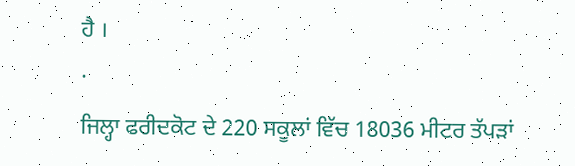ਹੈ ।
·
ਜਿਲ੍ਹਾ ਫਰੀਦਕੋਟ ਦੇ 220 ਸਕੂਲਾਂ ਵਿੱਚ 18036 ਮੀਟਰ ਤੱਪੜਾਂ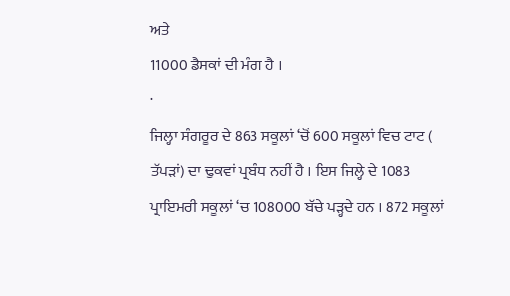ਅਤੇ
11000 ਡੈਸਕਾਂ ਦੀ ਮੰਗ ਹੈ ।
·
ਜਿਲ੍ਹਾ ਸੰਗਰੂਰ ਦੇ 863 ਸਕੂਲਾਂ ‘ਚੋਂ 600 ਸਕੂਲਾਂ ਵਿਚ ਟਾਟ (
ਤੱਪੜਾਂ) ਦਾ ਢੁਕਵਾਂ ਪ੍ਰਬੰਧ ਨਹੀਂ ਹੈ । ਇਸ ਜਿਲ੍ਹੇ ਦੇ 1083
ਪ੍ਰਾਇਮਰੀ ਸਕੂਲਾਂ ‘ਚ 108000 ਬੱਚੇ ਪੜ੍ਹਦੇ ਹਨ । 872 ਸਕੂਲਾਂ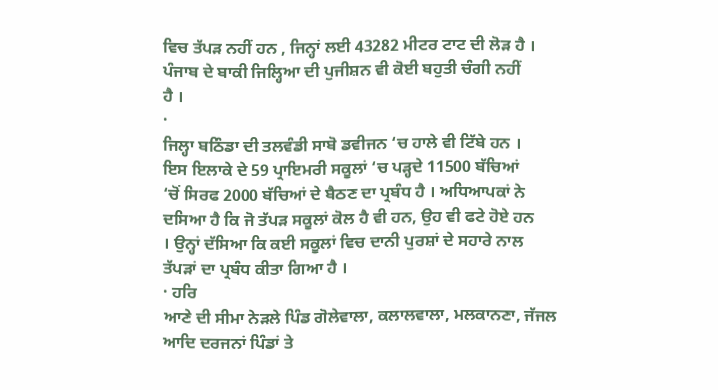ਵਿਚ ਤੱਪੜ ਨਹੀਂ ਹਨ , ਜਿਨ੍ਹਾਂ ਲਈ 43282 ਮੀਟਰ ਟਾਟ ਦੀ ਲੋੜ ਹੈ ।
ਪੰਜਾਬ ਦੇ ਬਾਕੀ ਜਿਲ੍ਹਿਆ ਦੀ ਪੁਜੀਸ਼ਨ ਵੀ ਕੋਈ ਬਹੁਤੀ ਚੰਗੀ ਨਹੀਂ
ਹੈ ।
·
ਜਿਲ੍ਹਾ ਬਠਿੰਡਾ ਦੀ ਤਲਵੰਡੀ ਸਾਬੋ ਡਵੀਜਨ ‘ਚ ਹਾਲੇ ਵੀ ਟਿੱਬੇ ਹਨ ।
ਇਸ ਇਲਾਕੇ ਦੇ 59 ਪ੍ਰਾਇਮਰੀ ਸਕੂਲਾਂ ‘ਚ ਪੜ੍ਹਦੇ 11500 ਬੱਚਿਆਂ
‘ਚੋਂ ਸਿਰਫ 2000 ਬੱਚਿਆਂ ਦੇ ਬੈਠਣ ਦਾ ਪ੍ਰਬੰਧ ਹੈ । ਅਧਿਆਪਕਾਂ ਨੇ
ਦਸਿਆ ਹੈ ਕਿ ਜੋ ਤੱਪੜ ਸਕੂਲਾਂ ਕੋਲ ਹੈ ਵੀ ਹਨ, ਉਹ ਵੀ ਫਟੇ ਹੋਏ ਹਨ
। ਉਨ੍ਹਾਂ ਦੱਸਿਆ ਕਿ ਕਈ ਸਕੂਲਾਂ ਵਿਚ ਦਾਨੀ ਪੁਰਸ਼ਾਂ ਦੇ ਸਹਾਰੇ ਨਾਲ
ਤੱਪੜਾਂ ਦਾ ਪ੍ਰਬੰਧ ਕੀਤਾ ਗਿਆ ਹੈ ।
· ਹਰਿ
ਆਣੇ ਦੀ ਸੀਮਾ ਨੇੜਲੇ ਪਿੰਡ ਗੋਲੇਵਾਲਾ, ਕਲਾਲਵਾਲਾ, ਮਲਕਾਨਣਾ, ਜੱਜਲ
ਆਦਿ ਦਰਜਨਾਂ ਪਿੰਡਾਂ ਤੇ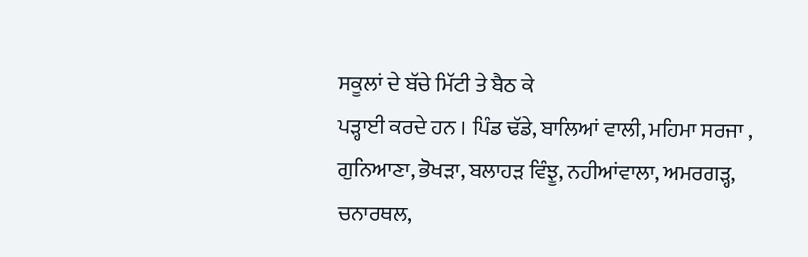ਸਕੂਲਾਂ ਦੇ ਬੱਚੇ ਮਿੱਟੀ ਤੇ ਬੈਠ ਕੇ
ਪੜ੍ਹਾਈ ਕਰਦੇ ਹਨ । ਪਿੰਡ ਢੱਡੇ, ਬਾਲਿਆਂ ਵਾਲੀ, ਮਹਿਮਾ ਸਰਜਾ ,
ਗੁਨਿਆਣਾ, ਭੋਖੜਾ, ਬਲਾਹੜ ਵਿੰਝੂ, ਨਹੀਆਂਵਾਲਾ, ਅਮਰਗੜ੍ਹ, ਚਨਾਰਥਲ,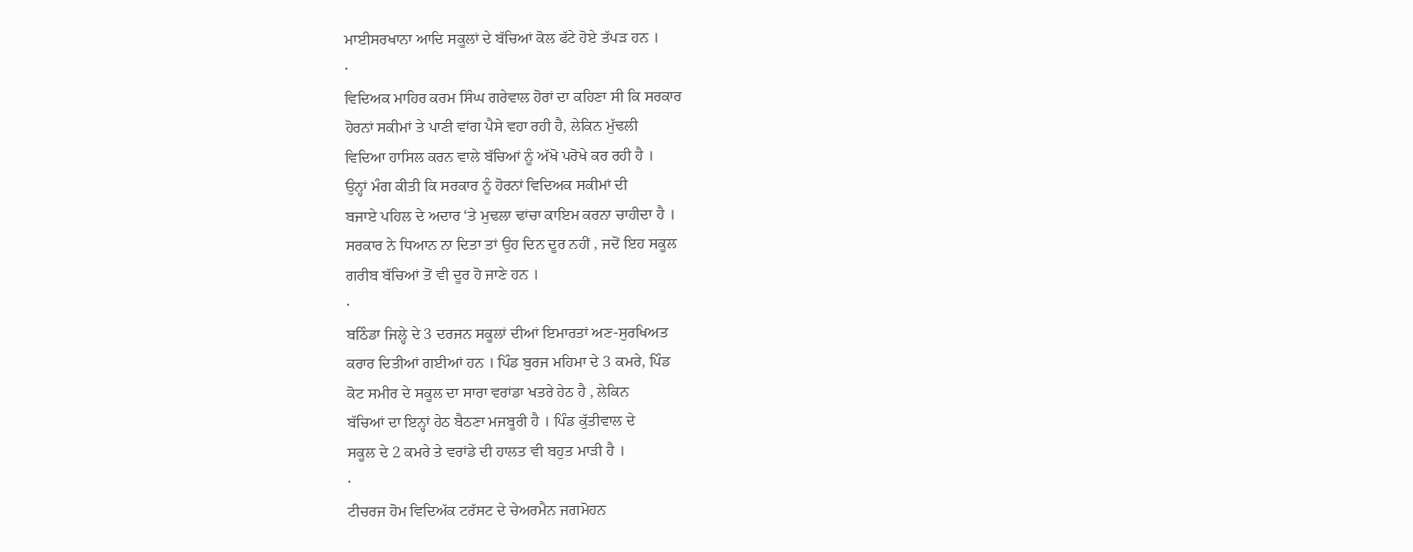ਮਾਈਸਰਖਾਨਾ ਆਦਿ ਸਕੂਲਾਂ ਦੇ ਬੱਚਿਆਂ ਕੋਲ ਫੱਟੇ ਹੋਏ ਤੱਪੜ ਹਨ ।
·
ਵਿਦਿਅਕ ਮਾਹਿਰ ਕਰਮ ਸਿੰਘ ਗਰੇਵਾਲ ਹੋਰਾਂ ਦਾ ਕਹਿਣਾ ਸੀ ਕਿ ਸਰਕਾਰ
ਹੋਰਨਾਂ ਸਕੀਮਾਂ ਤੇ ਪਾਣੀ ਵਾਂਗ ਪੈਸੇ ਵਹਾ ਰਹੀ ਹੈ, ਲੇਕਿਨ ਮੁੱਢਲੀ
ਵਿਦਿਆ ਹਾਸਿਲ ਕਰਨ ਵਾਲੇ ਬੱਚਿਆਂ ਨੂੰ ਅੱਖੋ ਪਰੋਖੇ ਕਰ ਰਹੀ ਹੈ ।
ਉਨ੍ਹਾਂ ਮੰਗ ਕੀਤੀ ਕਿ ਸਰਕਾਰ ਨੂੰ ਹੋਰਨਾਂ ਵਿਦਿਅਕ ਸਕੀਮਾਂ ਦੀ
ਬਜਾਏ ਪਹਿਲ ਦੇ ਅਦਾਰ ‘ਤੇ ਮੁਢਲਾ ਢਾਂਚਾ ਕਾਇਮ ਕਰਨਾ ਚਾਹੀਦਾ ਹੈ ।
ਸਰਕਾਰ ਨੇ ਧਿਆਨ ਨਾ ਦਿਤਾ ਤਾਂ ਉਹ ਦਿਨ ਦੂਰ ਨਹੀਂ , ਜਦੋਂ ਇਹ ਸਕੂਲ
ਗਰੀਬ ਬੱਚਿਆਂ ਤੋਂ ਵੀ ਦੂਰ ਹੋ ਜਾਣੇ ਹਨ ।
·
ਬਠਿੰਡਾ ਜਿਲ੍ਹੇ ਦੇ 3 ਦਰਜਨ ਸਕੂਲਾਂ ਦੀਆਂ ਇਮਾਰਤਾਂ ਅਣ-ਸੁਰਖਿਅਤ
ਕਰਾਰ ਦਿਤੀਆਂ ਗਈਆਂ ਹਨ । ਪਿੰਡ ਬੁਰਜ ਮਹਿਮਾ ਦੇ 3 ਕਮਰੇ, ਪਿੰਡ
ਕੋਟ ਸਮੀਰ ਦੇ ਸਕੂਲ ਦਾ ਸਾਰਾ ਵਰਾਂਡਾ ਖਤਰੇ ਹੇਠ ਹੈ , ਲੇਕਿਨ
ਬੱਚਿਆਂ ਦਾ ਇਨ੍ਹਾਂ ਹੇਠ ਬੈਠਣਾ ਮਜਬੂਰੀ ਹੈ । ਪਿੰਡ ਕੁੱਤੀਵਾਲ ਦੇ
ਸਕੂਲ ਦੇ 2 ਕਮਰੇ ਤੇ ਵਰਾਂਡੇ ਦੀ ਹਾਲਤ ਵੀ ਬਹੁਤ ਮਾੜੀ ਹੈ ।
·
ਟੀਚਰਜ ਹੋਮ ਵਿਦਿਅੱਕ ਟਰੱਸਟ ਦੇ ਚੇਅਰਮੈਨ ਜਗਮੋਹਨ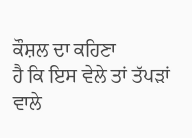ਕੌਸ਼ਲ ਦਾ ਕਹਿਣਾ
ਹੈ ਕਿ ਇਸ ਵੇਲੇ ਤਾਂ ਤੱਪੜਾਂ ਵਾਲੇ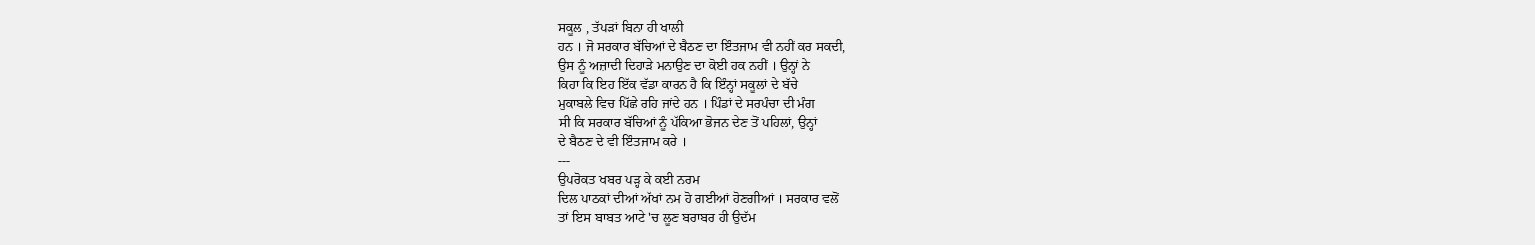ਸਕੂਲ , ਤੱਪੜਾਂ ਬਿਨਾ ਹੀ ਖਾਲੀ
ਹਨ । ਜੋ ਸਰਕਾਰ ਬੱਚਿਆਂ ਦੇ ਬੈਠਣ ਦਾ ਇੰਤਜਾਮ ਵੀ ਨਹੀਂ ਕਰ ਸਕਦੀ,
ਉਸ ਨੂੰ ਅਜ਼ਾਦੀ ਦਿਹਾੜੇ ਮਨਾਉਣ ਦਾ ਕੋਈ ਹਕ ਨਹੀਂ । ਉਨ੍ਹਾਂ ਨੇ
ਕਿਹਾ ਕਿ ਇਹ ਇੱਕ ਵੱਡਾ ਕਾਰਨ ਹੈ ਕਿ ਇੰਨ੍ਹਾਂ ਸਕੂਲਾਂ ਦੇ ਬੱਚੇ
ਮੁਕਾਬਲੇ ਵਿਚ ਪਿੱਛੇ ਰਹਿ ਜਾਂਦੇ ਹਨ । ਪਿੰਡਾਂ ਦੇ ਸਰਪੰਚਾ ਦੀ ਮੰਗ
ਸੀ ਕਿ ਸਰਕਾਰ ਬੱਚਿਆਂ ਨੂੰ ਪੱਕਿਆ ਭੋਜਨ ਦੇਣ ਤੋਂ ਪਹਿਲਾਂ, ਉਨ੍ਹਾਂ
ਦੇ ਬੈਠਣ ਦੇ ਵੀ ਇੰਤਜਾਮ ਕਰੇ ।
---
ਉਪਰੋਕਤ ਖਬਰ ਪੜ੍ਹ ਕੇ ਕਈ ਨਰਮ
ਦਿਲ ਪਾਠਕਾਂ ਦੀਆਂ ਅੱਖਾਂ ਨਮ ਹੋ ਗਈਆਂ ਹੋਣਗੀਆਂ । ਸਰਕਾਰ ਵਲੋਂ
ਤਾਂ ਇਸ ਬਾਬਤ ਆਟੇ 'ਚ ਲੂਣ ਬਰਾਬਰ ਹੀ ਉਦੱਮ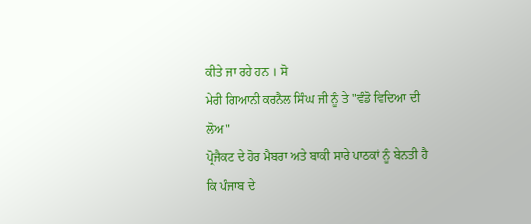ਕੀਤੇ ਜਾ ਰਹੇ ਹਨ । ਸੋ
ਮੇਰੀ ਗਿਆਨੀ ਕਰਨੈਲ ਸਿੰਘ ਜੀ ਨੂੰ ਤੇ "ਵੰਡੋ ਵਿਦਿਆ ਦੀ ਲੋਅ"
ਪ੍ਰੋਜੈਕਟ ਦੇ ਹੋਰ ਮੈਬਰਾ ਅਤੇ ਬਾਕੀ ਸਾਰੇ ਪਾਠਕਾਂ ਨੂੰ ਬੇਨਤੀ ਹੈ
ਕਿ ਪੰਜਾਬ ਦੇ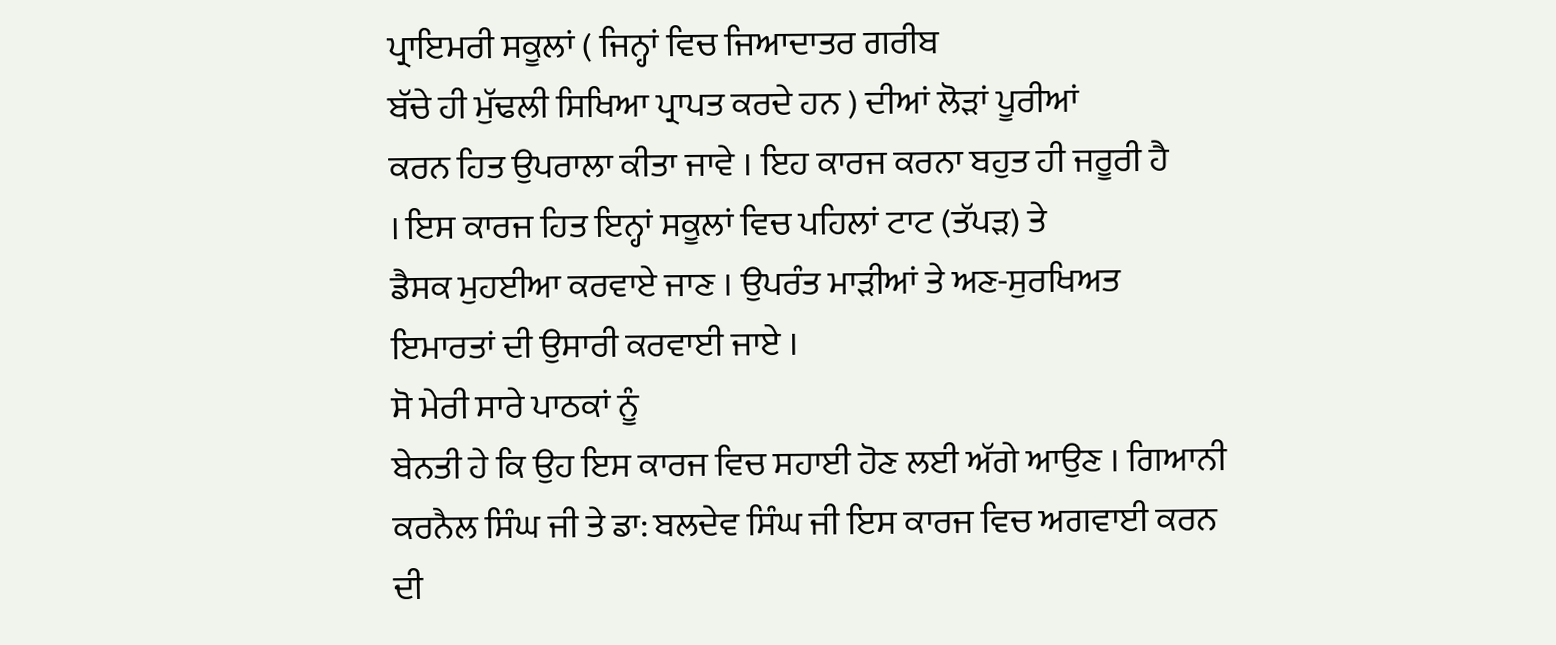ਪ੍ਰਾਇਮਰੀ ਸਕੂਲਾਂ ( ਜਿਨ੍ਹਾਂ ਵਿਚ ਜਿਆਦਾਤਰ ਗਰੀਬ
ਬੱਚੇ ਹੀ ਮੁੱਢਲੀ ਸਿਖਿਆ ਪ੍ਰਾਪਤ ਕਰਦੇ ਹਨ ) ਦੀਆਂ ਲੋੜਾਂ ਪੂਰੀਆਂ
ਕਰਨ ਹਿਤ ਉਪਰਾਲਾ ਕੀਤਾ ਜਾਵੇ । ਇਹ ਕਾਰਜ ਕਰਨਾ ਬਹੁਤ ਹੀ ਜਰੂਰੀ ਹੈ
। ਇਸ ਕਾਰਜ ਹਿਤ ਇਨ੍ਹਾਂ ਸਕੂਲਾਂ ਵਿਚ ਪਹਿਲਾਂ ਟਾਟ (ਤੱਪੜ) ਤੇ
ਡੈਸਕ ਮੁਹਈਆ ਕਰਵਾਏ ਜਾਣ । ਉਪਰੰਤ ਮਾੜੀਆਂ ਤੇ ਅਣ-ਸੁਰਖਿਅਤ
ਇਮਾਰਤਾਂ ਦੀ ਉਸਾਰੀ ਕਰਵਾਈ ਜਾਏ ।
ਸੋ ਮੇਰੀ ਸਾਰੇ ਪਾਠਕਾਂ ਨੂੰ
ਬੇਨਤੀ ਹੇ ਕਿ ਉਹ ਇਸ ਕਾਰਜ ਵਿਚ ਸਹਾਈ ਹੋਣ ਲਈ ਅੱਗੇ ਆਉਣ । ਗਿਆਨੀ
ਕਰਨੈਲ ਸਿੰਘ ਜੀ ਤੇ ਡਾ: ਬਲਦੇਵ ਸਿੰਘ ਜੀ ਇਸ ਕਾਰਜ ਵਿਚ ਅਗਵਾਈ ਕਰਨ
ਦੀ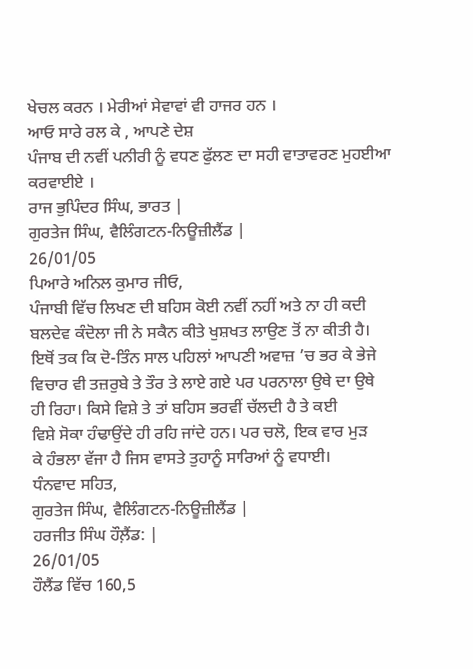ਖੇਚਲ ਕਰਨ । ਮੇਰੀਆਂ ਸੇਵਾਵਾਂ ਵੀ ਹਾਜਰ ਹਨ ।
ਆਓ ਸਾਰੇ ਰਲ ਕੇ , ਆਪਣੇ ਦੇਸ਼
ਪੰਜਾਬ ਦੀ ਨਵੀਂ ਪਨੀਰੀ ਨੂੰ ਵਧਣ ਫੁੱਲਣ ਦਾ ਸਹੀ ਵਾਤਾਵਰਣ ਮੁਹਈਆ
ਕਰਵਾਈਏ ।
ਰਾਜ ਭੁਪਿੰਦਰ ਸਿੰਘ, ਭਾਰਤ |
ਗੁਰਤੇਜ ਸਿੰਘ, ਵੈਲਿੰਗਟਨ-ਨਿਊਜ਼ੀਲੈਂਡ |
26/01/05
ਪਿਆਰੇ ਅਨਿਲ ਕੁਮਾਰ ਜੀਓ,
ਪੰਜਾਬੀ ਵਿੱਚ ਲਿਖਣ ਦੀ ਬਹਿਸ ਕੋਈ ਨਵੀਂ ਨਹੀਂ ਅਤੇ ਨਾ ਹੀ ਕਦੀ
ਬਲਦੇਵ ਕੰਦੋਲਾ ਜੀ ਨੇ ਸਕੈਨ ਕੀਤੇ ਖੁਸ਼ਖਤ ਲਾਉਣ ਤੋਂ ਨਾ ਕੀਤੀ ਹੈ।
ਇਥੋਂ ਤਕ ਕਿ ਦੋ-ਤਿੰਨ ਸਾਲ ਪਹਿਲਾਂ ਆਪਣੀ ਅਵਾਜ਼ ’ਚ ਭਰ ਕੇ ਭੇਜੇ
ਵਿਚਾਰ ਵੀ ਤਜ਼ਰੁਬੇ ਤੇ ਤੌਰ ਤੇ ਲਾਏ ਗਏ ਪਰ ਪਰਨਾਲਾ ਉਥੇ ਦਾ ਉਥੇ
ਹੀ ਰਿਹਾ। ਕਿਸੇ ਵਿਸ਼ੇ ਤੇ ਤਾਂ ਬਹਿਸ ਭਰਵੀਂ ਚੱਲਦੀ ਹੈ ਤੇ ਕਈ
ਵਿਸ਼ੇ ਸੋਕਾ ਹੰਢਾਉਂਦੇ ਹੀ ਰਹਿ ਜਾਂਦੇ ਹਨ। ਪਰ ਚਲੋ, ਇਕ ਵਾਰ ਮੁੜ
ਕੇ ਹੰਭਲਾ ਵੱਜਾ ਹੈ ਜਿਸ ਵਾਸਤੇ ਤੁਹਾਨੂੰ ਸਾਰਿਆਂ ਨੂੰ ਵਧਾਈ।
ਧੰਨਵਾਦ ਸਹਿਤ,
ਗੁਰਤੇਜ ਸਿੰਘ, ਵੈਲਿੰਗਟਨ-ਨਿਊਜ਼ੀਲੈਂਡ |
ਹਰਜੀਤ ਸਿੰਘ ਹੌਲ਼ੈਂਡ: |
26/01/05
ਹੌਲੈਂਡ ਵਿੱਚ 160,5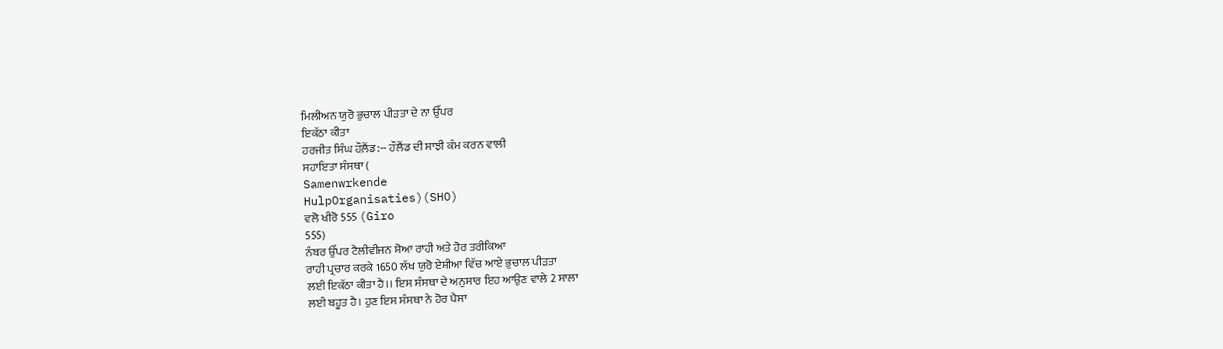ਮਿਲੀਅਨ ਯੁਰੋ ਭੁਚਾਲ ਪੀੜਤਾ ਦੇ ਨਾ ਉੱਪਰ
ਇਕੱਠਾ ਕੀਤਾ
ਹਰਜੀਤ ਸਿੰਘ ਹੌਲ਼ੈਂਡ:-- ਹੌਲੈਂਡ ਦੀ ਸਾਝੀ ਕੰਮ ਕਰਨ ਵਾਲੀ
ਸਹਾਇਤਾ ਸੰਸਥਾ (
Samenwrkende
HulpOrganisaties)(SHO)
ਵਲੋ ਖੀਰੋ 555 (Giro
555)
ਨੰਬਰ ਉੱਪਰ ਟੈਲੀਵੀਜਨ ਸ਼ੋਆ ਰਾਹੀ ਅਤੇ ਹੋਰ ਤਰੀਕਿਆ
ਰਾਹੀ ਪ੍ਰਚਾਰ ਕਰਕੇ 1650 ਲੱਖ ਯੁਰੋ ਏਸ਼ੀਆ ਵਿੱਚ ਆਏ ਭੁਚਾਲ ਪੀੜਤਾ
ਲਈ ਇਕੱਠਾ ਕੀਤਾ ਹੈ।। ਇਸ ਸੰਸਥਾ ਦੇ ਅਨੁਸਾਰ ਇਹ ਆਉਣ ਵਾਲੇ 2 ਸਾਲਾ
ਲਈ ਬਹੂਤ ਹੈ। ਹੁਣ ਇਸ ਸੰਸਥਾ ਨੇ ਹੋਰ ਪੈਸਾ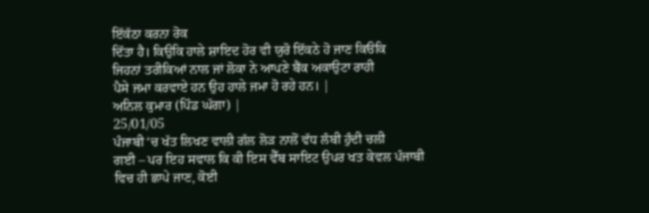ਇੱਕੱਠਾ ਕਰਨਾ ਰੋਕ
ਦਿੱਤਾ ਹੈ। ਕਿਉਕਿ ਹਾਲੇ ਸ਼ਾਇਦ ਹੋਰ ਵੀ ਯੁਰੋ ਇੱਕਠੇ ਹੋ ਜਾਣ ਕਿੳਕਿ
ਜਿਹਨਾਂ ਤਰੀਕਿਆਂ ਨਾਲ ਜਾਂ ਲੋਕਾ ਨੇ ਆਪਣੇ ਬੈਂਕ ਅਕਾਉਟਾ ਰਾਹੀ
ਪੈਸੇ ਜਮਾ ਕਰਵਾਏ ਹਨ ਉਹ ਹਾਲੇ ਜਮਾ ਹੋ ਰਹੇ ਹਨ। |
ਅਨਿਲ ਕੁਮਾਰ (ਪਿੰਡ ਘੱਗਾ) |
25/01/05
ਪੰਜਾਬੀ ‘ਚ ਖੱਤ ਲਿਖਣ ਵਾਲੀ ਗੱਲ ਲੋੜ ਨਾਲੋਂ ਵੱਧ ਲੰਬੀ ਹੁੰਦੀ ਚਲੀ
ਗਈ – ਪਰ ਇਹ ਸਵਾਲ ਕਿ ਕੀ ਇਸ ਵੈੱਬ ਸਾਇਟ ਉਪਰ ਖਤ ਕੇਵਲ ਪੰਜਾਬੀ
ਵਿਚ ਹੀ ਛਾਪੇ ਜਾਣ, ਕੋਈ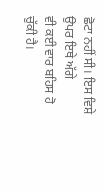ਛੋਟਾ ਨਹੀਂ ਸੀ। ਇਸ ਵਿਸ਼ੇ ਉਪਰ ਇਥੇ ਅੱਗੇ
ਵੀ ਕਈ ਵਾਰ ਬਹਿਸ ਹੋ ਚੁੱਕੀ ਹੈ।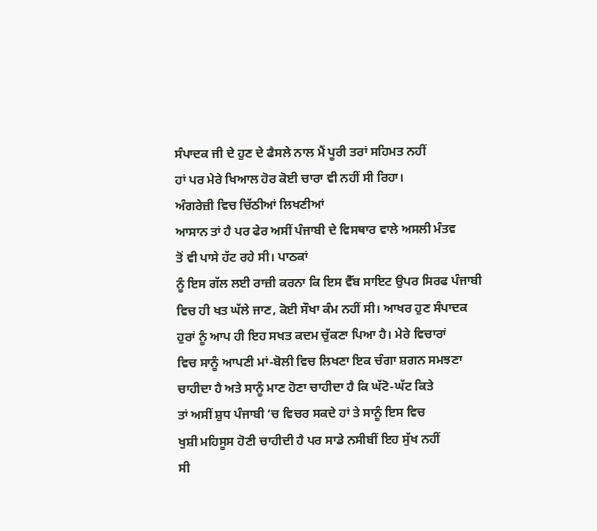ਸੰਪਾਦਕ ਜੀ ਦੇ ਹੁਣ ਦੇ ਫੈਸਲੇ ਨਾਲ ਮੈਂ ਪੂਰੀ ਤਰਾਂ ਸਹਿਮਤ ਨਹੀਂ
ਹਾਂ ਪਰ ਮੇਰੇ ਖਿਆਲ ਹੋਰ ਕੋਈ ਚਾਰਾ ਵੀ ਨਹੀਂ ਸੀ ਰਿਹਾ।
ਅੰਗਰੇਜ਼ੀ ਵਿਚ ਚਿੱਠੀਆਂ ਲਿਖਣੀਆਂ
ਆਸਾਨ ਤਾਂ ਹੈ ਪਰ ਫੇਰ ਅਸੀਂ ਪੰਜਾਬੀ ਦੇ ਵਿਸਥਾਰ ਵਾਲੇ ਅਸਲੀ ਮੰਤਵ
ਤੋਂ ਵੀ ਪਾਸੇ ਹੱਟ ਰਹੇ ਸੀ। ਪਾਠਕਾਂ
ਨੂੰ ਇਸ ਗੱਲ ਲਈ ਰਾਜ਼ੀ ਕਰਨਾ ਕਿ ਇਸ ਵੈੱਬ ਸਾਇਟ ਉਪਰ ਸਿਰਫ ਪੰਜਾਬੀ
ਵਿਚ ਹੀ ਖਤ ਘੱਲੇ ਜਾਣ, ਕੋਈ ਸੌਖਾ ਕੰਮ ਨਹੀਂ ਸੀ। ਆਖਰ ਹੁਣ ਸੰਪਾਦਕ
ਹੁਰਾਂ ਨੂੰ ਆਪ ਹੀ ਇਹ ਸਖਤ ਕਦਮ ਚੁੱਕਣਾ ਪਿਆ ਹੈ। ਮੇਰੇ ਵਿਚਾਰਾਂ
ਵਿਚ ਸਾਨੂੰ ਆਪਣੀ ਮਾਂ-ਬੋਲੀ ਵਿਚ ਲਿਖਣਾ ਇਕ ਚੰਗਾ ਸ਼ਗਨ ਸਮਝਣਾ
ਚਾਹੀਦਾ ਹੈ ਅਤੇ ਸਾਨੂੰ ਮਾਣ ਹੋਣਾ ਚਾਹੀਦਾ ਹੈ ਕਿ ਘੱਟੋ-ਘੱਟ ਕਿਤੇ
ਤਾਂ ਅਸੀਂ ਸ਼ੁਧ ਪੰਜਾਬੀ ‘ਚ ਵਿਚਰ ਸਕਦੇ ਹਾਂ ਤੇ ਸਾਨੂੰ ਇਸ ਵਿਚ
ਖੁਸ਼ੀ ਮਹਿਸੂਸ ਹੋਣੀ ਚਾਹੀਦੀ ਹੈ ਪਰ ਸਾਡੇ ਨਸੀਬੀਂ ਇਹ ਸੁੱਖ ਨਹੀਂ
ਸੀ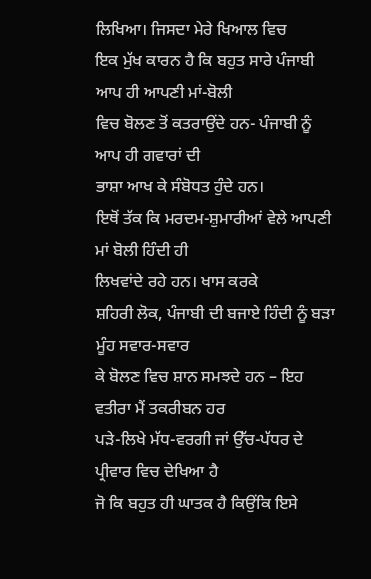ਲਿਖਿਆ। ਜਿਸਦਾ ਮੇਰੇ ਖਿਆਲ ਵਿਚ
ਇਕ ਮੁੱਖ ਕਾਰਨ ਹੈ ਕਿ ਬਹੁਤ ਸਾਰੇ ਪੰਜਾਬੀ ਆਪ ਹੀ ਆਪਣੀ ਮਾਂ-ਬੋਲੀ
ਵਿਚ ਬੋਲਣ ਤੋਂ ਕਤਰਾਉਂਦੇ ਹਨ- ਪੰਜਾਬੀ ਨੂੰ ਆਪ ਹੀ ਗਵਾਰਾਂ ਦੀ
ਭਾਸ਼ਾ ਆਖ ਕੇ ਸੰਬੋਧਤ ਹੁੰਦੇ ਹਨ।
ਇਥੋਂ ਤੱਕ ਕਿ ਮਰਦਮ-ਸ਼ੁਮਾਰੀਆਂ ਵੇਲੇ ਆਪਣੀ ਮਾਂ ਬੋਲੀ ਹਿੰਦੀ ਹੀ
ਲਿਖਵਾਂਦੇ ਰਹੇ ਹਨ। ਖਾਸ ਕਰਕੇ
ਸ਼ਹਿਰੀ ਲੋਕ, ਪੰਜਾਬੀ ਦੀ ਬਜਾਏ ਹਿੰਦੀ ਨੂੰ ਬੜਾ ਮੂੰਹ ਸਵਾਰ-ਸਵਾਰ
ਕੇ ਬੋਲਣ ਵਿਚ ਸ਼ਾਨ ਸਮਝਦੇ ਹਨ – ਇਹ ਵਤੀਰਾ ਮੈਂ ਤਕਰੀਬਨ ਹਰ
ਪੜੇ-ਲਿਖੇ ਮੱਧ-ਵਰਗੀ ਜਾਂ ਉੱਚ-ਪੱਧਰ ਦੇ ਪ੍ਰੀਵਾਰ ਵਿਚ ਦੇਖਿਆ ਹੈ
ਜੋ ਕਿ ਬਹੁਤ ਹੀ ਘਾਤਕ ਹੈ ਕਿਉਂਕਿ ਇਸੇ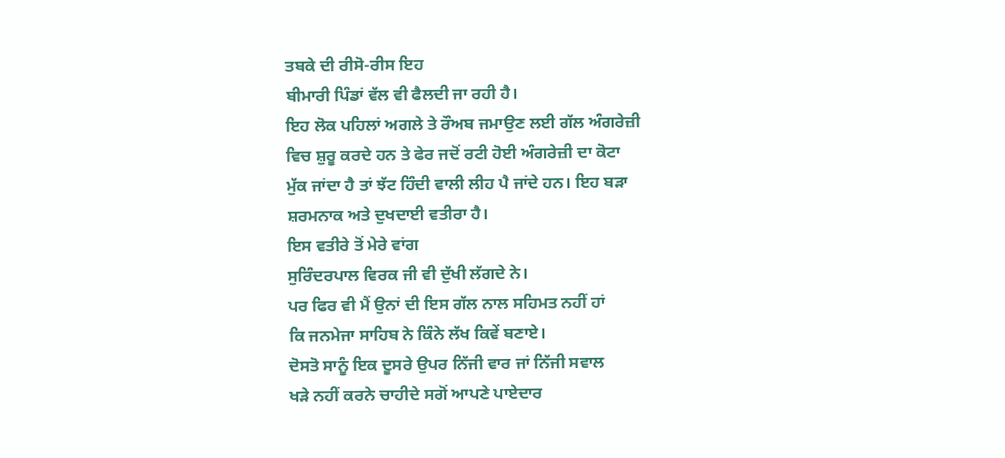ਤਬਕੇ ਦੀ ਰੀਸੋ-ਰੀਸ ਇਹ
ਬੀਮਾਰੀ ਪਿੰਡਾਂ ਵੱਲ ਵੀ ਫੈਲਦੀ ਜਾ ਰਹੀ ਹੈ।
ਇਹ ਲੋਕ ਪਹਿਲਾਂ ਅਗਲੇ ਤੇ ਰੌਅਬ ਜਮਾਉਣ ਲਈ ਗੱਲ ਅੰਗਰੇਜ਼ੀ
ਵਿਚ ਸ਼ੁਰੂ ਕਰਦੇ ਹਨ ਤੇ ਫੇਰ ਜਦੋਂ ਰਟੀ ਹੋਈ ਅੰਗਰੇਜ਼ੀ ਦਾ ਕੋਟਾ
ਮੁੱਕ ਜਾਂਦਾ ਹੈ ਤਾਂ ਝੱਟ ਹਿੰਦੀ ਵਾਲੀ ਲੀਹ ਪੈ ਜਾਂਦੇ ਹਨ। ਇਹ ਬੜਾ
ਸ਼ਰਮਨਾਕ ਅਤੇ ਦੁਖਦਾਈ ਵਤੀਰਾ ਹੈ।
ਇਸ ਵਤੀਰੇ ਤੋਂ ਮੇਰੇ ਵਾਂਗ
ਸੁਰਿੰਦਰਪਾਲ ਵਿਰਕ ਜੀ ਵੀ ਦੁੱਖੀ ਲੱਗਦੇ ਨੇ।
ਪਰ ਫਿਰ ਵੀ ਮੈਂ ਉਨਾਂ ਦੀ ਇਸ ਗੱਲ ਨਾਲ ਸਹਿਮਤ ਨਹੀਂ ਹਾਂ
ਕਿ ਜਨਮੇਜਾ ਸਾਹਿਬ ਨੇ ਕਿੰਨੇ ਲੱਖ ਕਿਵੇਂ ਬਣਾਏ।
ਦੋਸਤੋ ਸਾਨੂੰ ਇਕ ਦੂਸਰੇ ਉਪਰ ਨਿੱਜੀ ਵਾਰ ਜਾਂ ਨਿੱਜੀ ਸਵਾਲ
ਖੜੇ ਨਹੀਂ ਕਰਨੇ ਚਾਹੀਦੇ ਸਗੋਂ ਆਪਣੇ ਪਾਏਦਾਰ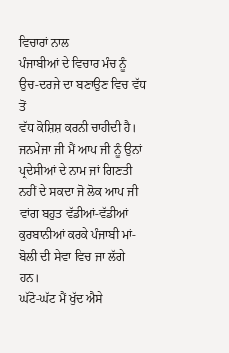ਵਿਚਾਰਾਂ ਨਾਲ
ਪੰਜਾਬੀਆਂ ਦੇ ਵਿਚਾਰ ਮੰਚ ਨੂੰ ਉਚ-ਦਰਜੇ ਦਾ ਬਣਾਉਣ ਵਿਚ ਵੱਧ ਤੋਂ
ਵੱਧ ਕੋਸ਼ਿਸ਼ ਕਰਨੀ ਚਾਹੀਦੀ ਹੈ।
ਜਨਮੇਜਾ ਜੀ ਮੈਂ ਆਪ ਜੀ ਨੂੰ ਉਨਾਂ ਪ੍ਰਦੇਸੀਆਂ ਦੇ ਨਾਮ ਜਾਂ ਗਿਣਤੀ
ਨਹੀਂ ਦੇ ਸਕਦਾ ਜੋ ਲੋਕ ਆਪ ਜੀ ਵਾਂਗ ਬਹੁਤ ਵੱਡੀਆਂ-ਵੱਡੀਆਂ
ਕੁਰਬਾਨੀਆਂ ਕਰਕੇ ਪੰਜਾਬੀ ਮਾਂ-ਬੋਲੀ ਦੀ ਸੇਵਾ ਵਿਚ ਜਾ ਲੱਗੇ ਹਨ।
ਘੱਟੋ-ਘੱਟ ਮੈਂ ਖੁੱਦ ਐਸੇ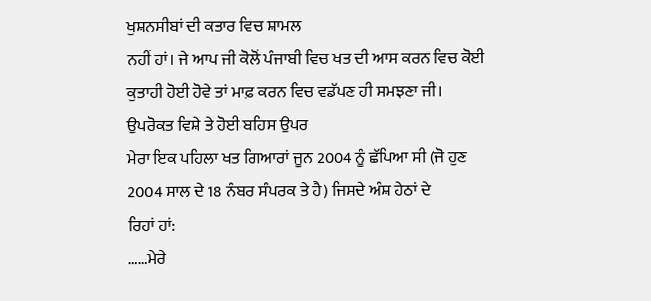ਖੁਸ਼ਨਸੀਬਾਂ ਦੀ ਕਤਾਰ ਵਿਚ ਸ਼ਾਮਲ
ਨਹੀਂ ਹਾਂ। ਜੇ ਆਪ ਜੀ ਕੋਲੋਂ ਪੰਜਾਬੀ ਵਿਚ ਖਤ ਦੀ ਆਸ ਕਰਨ ਵਿਚ ਕੋਈ
ਕੁਤਾਹੀ ਹੋਈ ਹੋਵੇ ਤਾਂ ਮਾਫ਼ ਕਰਨ ਵਿਚ ਵਡੱਪਣ ਹੀ ਸਮਝਣਾ ਜੀ।
ਉਪਰੋਕਤ ਵਿਸ਼ੇ ਤੇ ਹੋਈ ਬਹਿਸ ਉਪਰ
ਮੇਰਾ ਇਕ ਪਹਿਲਾ ਖਤ ਗਿਆਰਾਂ ਜੂਨ 2004 ਨੂੰ ਛੱਪਿਆ ਸੀ (ਜੋ ਹੁਣ
2004 ਸਾਲ ਦੇ 18 ਨੰਬਰ ਸੰਪਰਕ ਤੇ ਹੈ) ਜਿਸਦੇ ਅੰਸ਼ ਹੇਠਾਂ ਦੇ
ਰਿਹਾਂ ਹਾਂ:
……ਮੇਰੇ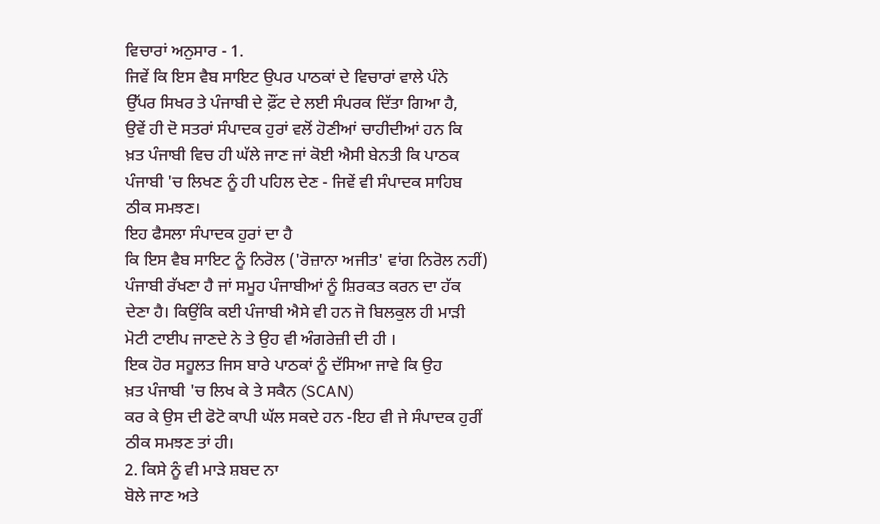ਵਿਚਾਰਾਂ ਅਨੁਸਾਰ - 1.
ਜਿਵੇਂ ਕਿ ਇਸ ਵੈਬ ਸਾਇਟ ਉਪਰ ਪਾਠਕਾਂ ਦੇ ਵਿਚਾਰਾਂ ਵਾਲੇ ਪੰਨੇ
ਉੱਪਰ ਸਿਖਰ ਤੇ ਪੰਜਾਬੀ ਦੇ ਫ਼ੌਂਟ ਦੇ ਲਈ ਸੰਪਰਕ ਦਿੱਤਾ ਗਿਆ ਹੈ,
ਉਵੇਂ ਹੀ ਦੋ ਸਤਰਾਂ ਸੰਪਾਦਕ ਹੁਰਾਂ ਵਲੋਂ ਹੋਣੀਆਂ ਚਾਹੀਦੀਆਂ ਹਨ ਕਿ
ਖ਼ਤ ਪੰਜਾਬੀ ਵਿਚ ਹੀ ਘੱਲੇ ਜਾਣ ਜਾਂ ਕੋਈ ਐਸੀ ਬੇਨਤੀ ਕਿ ਪਾਠਕ
ਪੰਜਾਬੀ 'ਚ ਲਿਖਣ ਨੂੰ ਹੀ ਪਹਿਲ ਦੇਣ - ਜਿਵੇਂ ਵੀ ਸੰਪਾਦਕ ਸਾਹਿਬ
ਠੀਕ ਸਮਝਣ।
ਇਹ ਫੈਸਲਾ ਸੰਪਾਦਕ ਹੁਰਾਂ ਦਾ ਹੈ
ਕਿ ਇਸ ਵੈਬ ਸਾਇਟ ਨੂੰ ਨਿਰੋਲ ('ਰੋਜ਼ਾਨਾ ਅਜੀਤ' ਵਾਂਗ ਨਿਰੋਲ ਨਹੀਂ)
ਪੰਜਾਬੀ ਰੱਖਣਾ ਹੈ ਜਾਂ ਸਮੂਹ ਪੰਜਾਬੀਆਂ ਨੂੰ ਸ਼ਿਰਕਤ ਕਰਨ ਦਾ ਹੱਕ
ਦੇਣਾ ਹੈ। ਕਿਉਂਕਿ ਕਈ ਪੰਜਾਬੀ ਐਸੇ ਵੀ ਹਨ ਜੋ ਬਿਲਕੁਲ ਹੀ ਮਾੜੀ
ਮੋਟੀ ਟਾਈਪ ਜਾਣਦੇ ਨੇ ਤੇ ਉਹ ਵੀ ਅੰਗਰੇਜ਼ੀ ਦੀ ਹੀ ।
ਇਕ ਹੋਰ ਸਹੂਲਤ ਜਿਸ ਬਾਰੇ ਪਾਠਕਾਂ ਨੂੰ ਦੱਸਿਆ ਜਾਵੇ ਕਿ ਉਹ
ਖ਼ਤ ਪੰਜਾਬੀ 'ਚ ਲਿਖ ਕੇ ਤੇ ਸਕੈਨ (SCAN)
ਕਰ ਕੇ ਉਸ ਦੀ ਫੋਟੋ ਕਾਪੀ ਘੱਲ ਸਕਦੇ ਹਨ -ਇਹ ਵੀ ਜੇ ਸੰਪਾਦਕ ਹੁਰੀਂ
ਠੀਕ ਸਮਝਣ ਤਾਂ ਹੀ।
2. ਕਿਸੇ ਨੂੰ ਵੀ ਮਾੜੇ ਸ਼ਬਦ ਨਾ
ਬੋਲੇ ਜਾਣ ਅਤੇ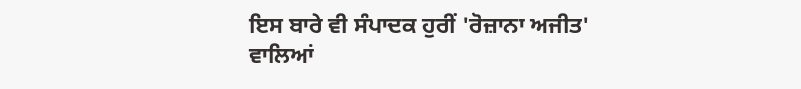ਇਸ ਬਾਰੇ ਵੀ ਸੰਪਾਦਕ ਹੁਰੀਂ 'ਰੋਜ਼ਾਨਾ ਅਜੀਤ'
ਵਾਲਿਆਂ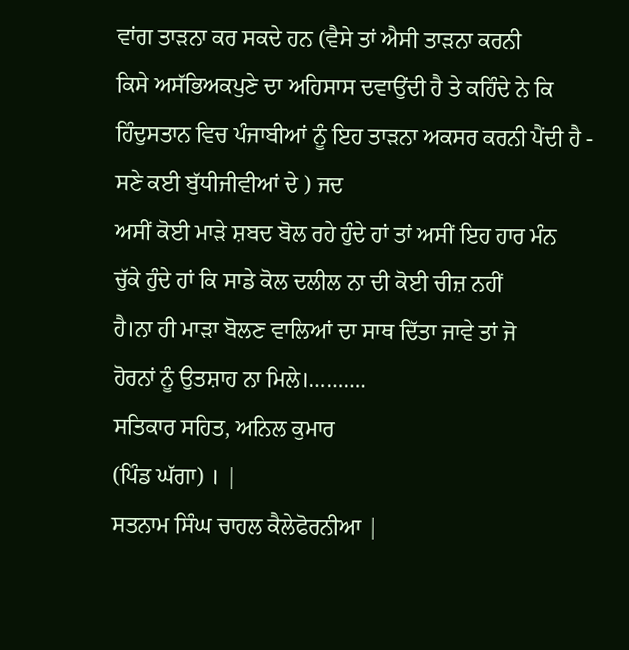ਵਾਂਗ ਤਾੜਨਾ ਕਰ ਸਕਦੇ ਹਨ (ਵੈਸੇ ਤਾਂ ਐਸੀ ਤਾੜਨਾ ਕਰਨੀ
ਕਿਸੇ ਅਸੱਭਿਅਕਪੁਣੇ ਦਾ ਅਹਿਸਾਸ ਦਵਾਉਂਦੀ ਹੈ ਤੇ ਕਹਿੰਦੇ ਨੇ ਕਿ
ਹਿੰਦੁਸਤਾਨ ਵਿਚ ਪੰਜਾਬੀਆਂ ਨੂੰ ਇਹ ਤਾੜਨਾ ਅਕਸਰ ਕਰਨੀ ਪੈਂਦੀ ਹੈ -
ਸਣੇ ਕਈ ਬੁੱਧੀਜੀਵੀਆਂ ਦੇ ) ਜਦ
ਅਸੀਂ ਕੋਈ ਮਾੜੇ ਸ਼ਬਦ ਬੋਲ ਰਹੇ ਹੁੰਦੇ ਹਾਂ ਤਾਂ ਅਸੀਂ ਇਹ ਹਾਰ ਮੰਨ
ਚੁੱਕੇ ਹੁੰਦੇ ਹਾਂ ਕਿ ਸਾਡੇ ਕੋਲ ਦਲੀਲ ਨਾ ਦੀ ਕੋਈ ਚੀਜ਼ ਨਹੀਂ
ਹੈ।ਨਾ ਹੀ ਮਾੜਾ ਬੋਲਣ ਵਾਲਿਆਂ ਦਾ ਸਾਥ ਦਿੱਤਾ ਜਾਵੇ ਤਾਂ ਜੋ
ਹੋਰਨਾਂ ਨੂੰ ਉਤਸ਼ਾਹ ਨਾ ਮਿਲੇ।……….
ਸਤਿਕਾਰ ਸਹਿਤ, ਅਨਿਲ ਕੁਮਾਰ
(ਪਿੰਡ ਘੱਗਾ) । |
ਸਤਨਾਮ ਸਿੰਘ ਚਾਹਲ ਕੈਲੇਫੋਰਨੀਆ |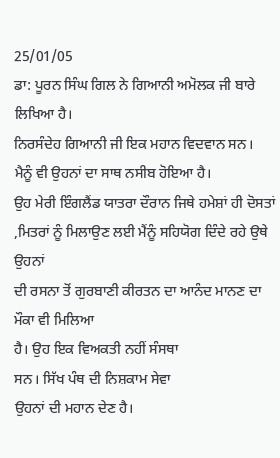25/01/05
ਡਾ: ਪੂਰਨ ਸਿੰਘ ਗਿਲ ਨੇ ਗਿਆਨੀ ਅਮੋਲਕ ਜੀ ਬਾਰੇ ਲਿਖਿਆ ਹੈ।
ਨਿਰਸੰਦੇਹ ਗਿਆਨੀ ਜੀ ਇਕ ਮਹਾਨ ਵਿਦਵਾਨ ਸਨ।
ਮੈਨੂੰ ਵੀ ਉਹਨਾਂ ਦਾ ਸਾਥ ਨਸੀਬ ਹੋਇਆ ਹੈ।
ਉਹ ਮੇਰੀ ਇੰਗਲੈਂਡ ਯਾਤਰਾ ਦੌਰਾਨ ਜਿਥੇ ਹਮੇਸ਼ਾਂ ਹੀ ਦੋਸਤਾਂ
,ਮਿਤਰਾਂ ਨੂੰ ਮਿਲਾਉਣ ਲਈ ਮੈਂਨੂੰ ਸਹਿਯੋਗ ਦਿੰਦੇ ਰਹੇ ਉਥੇ ਉਹਨਾਂ
ਦੀ ਰਸਨਾ ਤੋਂ ਗੁਰਬਾਣੀ ਕੀਰਤਨ ਦਾ ਆਨੰਦ ਮਾਨਣ ਦਾ ਮੌਕਾ ਵੀ ਮਿਲਿਆ
ਹੈ। ਉਹ ਇਕ ਵਿਅਕਤੀ ਨਹੀਂ ਸੰਸਥਾ
ਸਨ। ਸਿੱਖ ਪੰਥ ਦੀ ਨਿਸ਼ਕਾਮ ਸੇਵਾ
ਉਹਨਾਂ ਦੀ ਮਹਾਨ ਦੇਣ ਹੈ।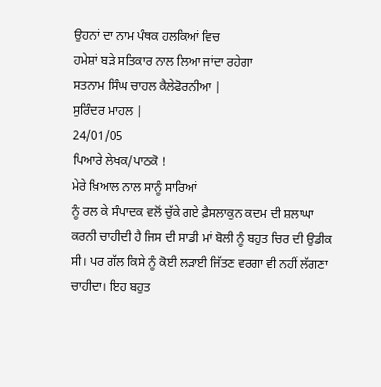ਉਹਨਾਂ ਦਾ ਨਾਮ ਪੰਥਕ ਹਲਕਿਆਂ ਵਿਚ
ਹਮੇਸ਼ਾਂ ਬੜੇ ਸਤਿਕਾਰ ਨਾਲ ਲਿਆ ਜਾਂਦਾ ਰਹੇਗਾ
ਸਤਨਾਮ ਸਿੰਘ ਚਾਹਲ ਕੈਲੇਫੋਰਨੀਆ |
ਸੁਰਿੰਦਰ ਮਾਹਲ |
24/01/05
ਪਿਆਰੇ ਲੇਖਕ/ਪਾਠਕੋ !
ਮੇਰੇ ਖ਼ਿਆਲ ਨਾਲ ਸਾਨੂੰ ਸਾਰਿਆਂ
ਨੂੰ ਰਲ ਕੇ ਸੰਪਾਦਕ ਵਲੋਂ ਚੁੱਕੇ ਗਏ ਫ਼ੈਸਲਾਕੁਨ ਕਦਮ ਦੀ ਸ਼ਲਾਘਾ
ਕਰਨੀ ਚਾਹੀਦੀ ਹੈ ਜਿਸ ਦੀ ਸਾਡੀ ਮਾਂ ਬੋਲੀ ਨੂੰ ਬਹੁਤ ਚਿਰ ਦੀ ਉਡੀਕ
ਸੀ। ਪਰ ਗੱਲ ਕਿਸੇ ਨੂੰ ਕੋਈ ਲੜਾਈ ਜਿੱਤਣ ਵਰਗਾ ਵੀ ਨਹੀਂ ਲੱਗਣਾ
ਚਾਹੀਦਾ। ਇਹ ਬਹੁਤ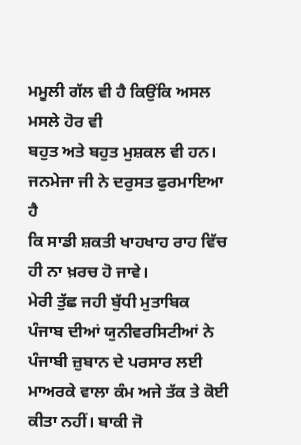ਮਮੂਲੀ ਗੱਲ ਵੀ ਹੈ ਕਿਉਂਕਿ ਅਸਲ ਮਸਲੇ ਹੋਰ ਵੀ
ਬਹੁਤ ਅਤੇ ਬਹੁਤ ਮੁਸ਼ਕਲ ਵੀ ਹਨ। ਜਨਮੇਜਾ ਜੀ ਨੇ ਦਰੁਸਤ ਫੁਰਮਾਇਆ ਹੈ
ਕਿ ਸਾਡੀ ਸ਼ਕਤੀ ਖਾਹਖਾਹ ਰਾਹ ਵਿੱਚ ਹੀ ਨਾ ਖ਼ਰਚ ਹੋ ਜਾਵੇ।
ਮੇਰੀ ਤੁੱਛ ਜਹੀ ਬੁੱਧੀ ਮੁਤਾਬਿਕ
ਪੰਜਾਬ ਦੀਆਂ ਯੁਨੀਵਰਸਿਟੀਆਂ ਨੇ ਪੰਜਾਬੀ ਜ਼ੁਬਾਨ ਦੇ ਪਰਸਾਰ ਲਈ
ਮਾਅਰਕੇ ਵਾਲਾ ਕੰਮ ਅਜੇ ਤੱਕ ਤੇ ਕੋਈ ਕੀਤਾ ਨਹੀਂ। ਬਾਕੀ ਜੋ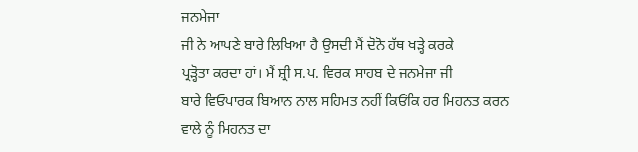ਜਨਮੇਜਾ
ਜੀ ਨੇ ਆਪਣੇ ਬਾਰੇ ਲਿਖਿਆ ਹੈ ਉਸਦੀ ਮੈਂ ਦੋਨੋ ਹੱਥ ਖੜ੍ਹੇ ਕਰਕੇ
ਪ੍ਰੜ੍ਹੋਤਾ ਕਰਦਾ ਹਾਂ। ਮੈਂ ਸ਼੍ਰੀ ਸ.ਪ. ਵਿਰਕ ਸਾਹਬ ਦੇ ਜਨਮੇਜਾ ਜੀ
ਬਾਰੇ ਵਿਓਪਾਰਕ ਬਿਆਨ ਨਾਲ ਸਹਿਮਤ ਨਹੀਂ ਕਿਓਂਕਿ ਹਰ ਮਿਹਨਤ ਕਰਨ
ਵਾਲੇ ਨੂੰ ਮਿਹਨਤ ਦਾ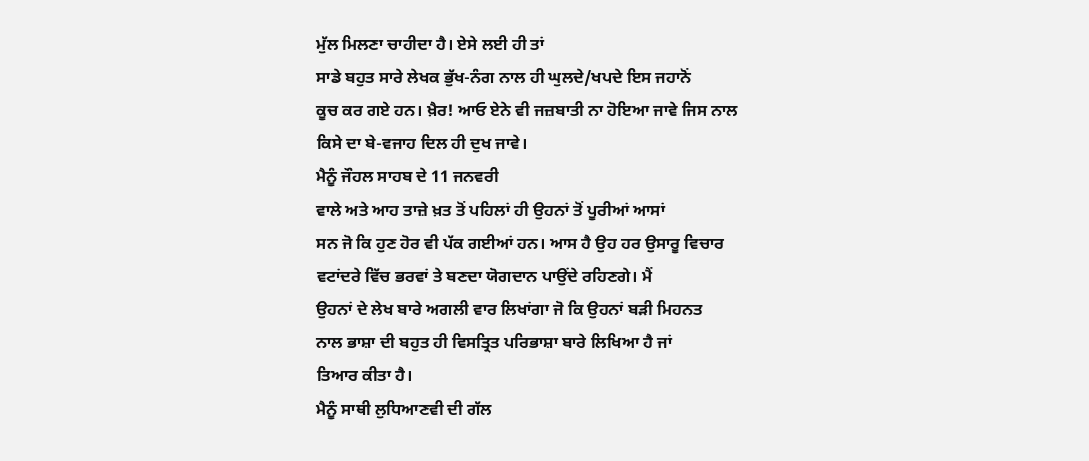ਮੁੱਲ ਮਿਲਣਾ ਚਾਹੀਦਾ ਹੈ। ਏਸੇ ਲਈ ਹੀ ਤਾਂ
ਸਾਡੇ ਬਹੁਤ ਸਾਰੇ ਲੇਖਕ ਭੁੱਖ-ਨੰਗ ਨਾਲ ਹੀ ਘੁਲਦੇ/ਖਪਦੇ ਇਸ ਜਹਾਨੋਂ
ਕੂਚ ਕਰ ਗਏ ਹਨ। ਖ਼ੈਰ! ਆਓ ਏਨੇ ਵੀ ਜਜ਼ਬਾਤੀ ਨਾ ਹੋਇਆ ਜਾਵੇ ਜਿਸ ਨਾਲ
ਕਿਸੇ ਦਾ ਬੇ-ਵਜਾਹ ਦਿਲ ਹੀ ਦੁਖ ਜਾਵੇ।
ਮੈਨੂੰ ਜੌਹਲ ਸਾਹਬ ਦੇ 11 ਜਨਵਰੀ
ਵਾਲੇ ਅਤੇ ਆਹ ਤਾਜ਼ੇ ਖ਼ਤ ਤੋਂ ਪਹਿਲਾਂ ਹੀ ਉਹਨਾਂ ਤੋਂ ਪੂਰੀਆਂ ਆਸਾਂ
ਸਨ ਜੋ ਕਿ ਹੁਣ ਹੋਰ ਵੀ ਪੱਕ ਗਈਆਂ ਹਨ। ਆਸ ਹੈ ਉਹ ਹਰ ਉਸਾਰੂ ਵਿਚਾਰ
ਵਟਾਂਦਰੇ ਵਿੱਚ ਭਰਵਾਂ ਤੇ ਬਣਦਾ ਯੋਗਦਾਨ ਪਾਉਂਦੇ ਰਹਿਣਗੇ। ਮੈਂ
ਉਹਨਾਂ ਦੇ ਲੇਖ ਬਾਰੇ ਅਗਲੀ ਵਾਰ ਲਿਖਾਂਗਾ ਜੋ ਕਿ ਉਹਨਾਂ ਬੜੀ ਮਿਹਨਤ
ਨਾਲ ਭਾਸ਼ਾ ਦੀ ਬਹੁਤ ਹੀ ਵਿਸਤ੍ਰਿਤ ਪਰਿਭਾਸ਼ਾ ਬਾਰੇ ਲਿਖਿਆ ਹੈ ਜਾਂ
ਤਿਆਰ ਕੀਤਾ ਹੈ।
ਮੈਨੂੰ ਸਾਥੀ ਲੁਧਿਆਣਵੀ ਦੀ ਗੱਲ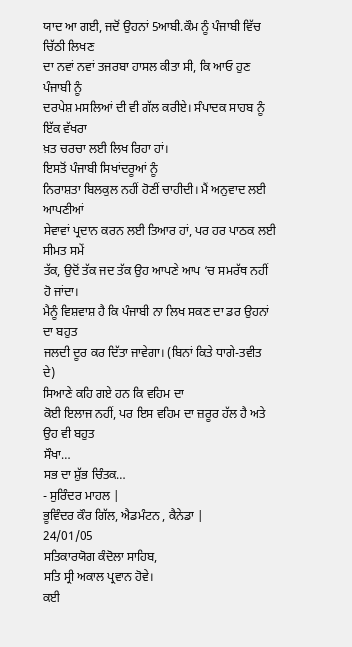ਯਾਦ ਆ ਗਈ, ਜਦੋਂ ਉਹਨਾਂ 5ਆਬੀ.ਕੌਮ ਨੂੰ ਪੰਜਾਬੀ ਵਿੱਚ ਚਿੱਠੀ ਲਿਖਣ
ਦਾ ਨਵਾਂ ਨਵਾਂ ਤਜਰਬਾ ਹਾਸਲ ਕੀਤਾ ਸੀ, ਕਿ ਆਓ ਹੁਣ ਪੰਜਾਬੀ ਨੂੰ
ਦਰਪੇਸ਼ ਮਸਲਿਆਂ ਦੀ ਵੀ ਗੱਲ ਕਰੀਏ। ਸੰਪਾਦਕ ਸਾਹਬ ਨੂੰ ਇੱਕ ਵੱਖਰਾ
ਖ਼ਤ ਚਰਚਾ ਲਈ ਲਿਖ ਰਿਹਾ ਹਾਂ।
ਇਸਤੋਂ ਪੰਜਾਬੀ ਸਿਖਾਂਦਰੂਆਂ ਨੂੰ
ਨਿਰਾਸ਼ਤਾ ਬਿਲਕੁਲ ਨਹੀਂ ਹੋਣੀਂ ਚਾਹੀਦੀ। ਮੈਂ ਅਨੁਵਾਦ ਲਈ ਆਪਣੀਆਂ
ਸੇਵਾਵਾਂ ਪ੍ਰਦਾਨ ਕਰਨ ਲਈ ਤਿਆਰ ਹਾਂ, ਪਰ ਹਰ ਪਾਠਕ ਲਈ ਸੀਮਤ ਸਮੇਂ
ਤੱਕ, ਉਦੋਂ ਤੱਕ ਜਦ ਤੱਕ ਉਹ ਆਪਣੇ ਆਪ ‘ਚ ਸਮਰੱਥ ਨਹੀਂ ਹੋ ਜਾਂਦਾ।
ਮੈਨੂੰ ਵਿਸ਼ਵਾਸ਼ ਹੈ ਕਿ ਪੰਜਾਬੀ ਨਾ ਲਿਖ ਸਕਣ ਦਾ ਡਰ ਉਹਨਾਂ ਦਾ ਬਹੁਤ
ਜਲਦੀ ਦੂਰ ਕਰ ਦਿੱਤਾ ਜਾਵੇਗਾ। (ਬਿਨਾਂ ਕਿਤੇ ਧਾਗੇ-ਤਵੀਤ ਦੇ)
ਸਿਆਣੇ ਕਹਿ ਗਏ ਹਨ ਕਿ ਵਹਿਮ ਦਾ
ਕੋਈ ਇਲਾਜ ਨਹੀਂ, ਪਰ ਇਸ ਵਹਿਮ ਦਾ ਜ਼ਰੂਰ ਹੱਲ ਹੈ ਅਤੇ ਉਹ ਵੀ ਬਹੁਤ
ਸੌਖਾ…
ਸਭ ਦਾ ਸ਼ੁੱਭ ਚਿੰਤਕ…
- ਸੁਰਿੰਦਰ ਮਾਹਲ |
ਭੂਵਿੰਦਰ ਕੌਰ ਗਿੱਲ, ਐਡਮੰਟਨ , ਕੈਨੇਡਾ |
24/01/05
ਸਤਿਕਾਰਯੋਗ ਕੰਦੋਲਾ ਸਾਹਿਬ,
ਸਤਿ ਸ੍ਰੀ ਅਕਾਲ ਪ੍ਰਵਾਨ ਹੋਵੇ।
ਕਈ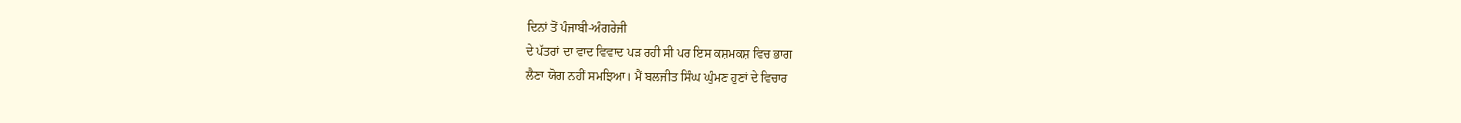ਦਿਨਾਂ ਤੋਂ ਪੰਜਾਬੀ-ਅੰਗਰੇਜੀ
ਦੇ ਪੱਤਰਾਂ ਦਾ ਵਾਦ ਵਿਵਾਦ ਪੜ ਰਹੀ ਸੀ ਪਰ ਇਸ ਕਸ਼ਮਕਸ਼ ਵਿਚ ਭਾਗ
ਲੈਣਾ ਯੋਗ ਨਹੀਂ ਸਮਝਿਆ। ਮੈਂ ਬਲਜੀਤ ਸਿੰਘ ਘੁੰਮਣ ਹੁਣਾਂ ਦੇ ਵਿਚਾਰ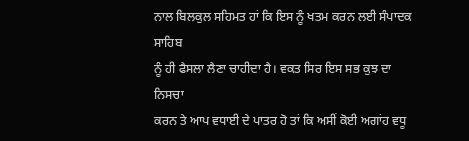ਨਾਲ ਬਿਲਕੁਲ ਸਹਿਮਤ ਹਾਂ ਕਿ ਇਸ ਨੂੰ ਖਤਮ ਕਰਨ ਲਈ ਸੰਪਾਦਕ ਸਾਹਿਬ
ਨੂੰ ਹੀ ਫੈਸਲਾ ਲੈਣਾ ਚਾਹੀਦਾ ਹੈ। ਵਕਤ ਸਿਰ ਇਸ ਸਭ ਕੁਝ ਦਾ ਨਿਸਚਾ
ਕਰਨ ਤੇ ਆਪ ਵਧਾਈ ਦੇ ਪਾਤਰ ਹੋ ਤਾਂ ਕਿ ਅਸੀਂ ਕੋਈ ਅਗਾਂਹ ਵਧੂ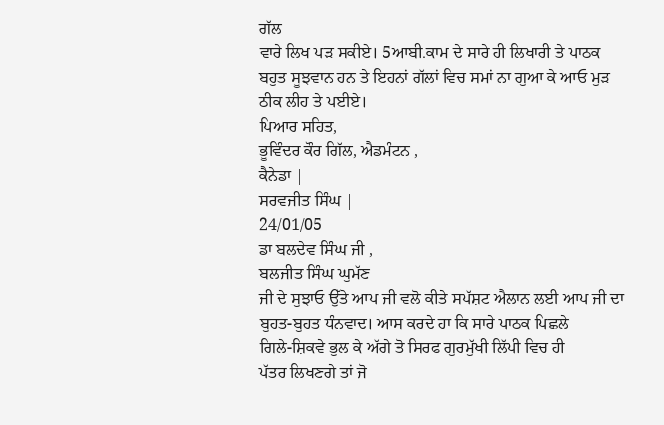ਗੱਲ
ਵਾਰੇ ਲਿਖ ਪੜ ਸਕੀਏ। 5ਆਬੀ.ਕਾਮ ਦੇ ਸਾਰੇ ਹੀ ਲਿਖਾਰੀ ਤੇ ਪਾਠਕ
ਬਹੁਤ ਸੂਝਵਾਨ ਹਨ ਤੇ ਇਹਨਾਂ ਗੱਲਾਂ ਵਿਚ ਸਮਾਂ ਨਾ ਗੁਆ ਕੇ ਆਓ ਮੁੜ
ਠੀਕ ਲੀਹ ਤੇ ਪਈਏ।
ਪਿਆਰ ਸਹਿਤ,
ਭੂਵਿੰਦਰ ਕੌਰ ਗਿੱਲ, ਐਡਮੰਟਨ ,
ਕੈਨੇਡਾ |
ਸਰਵਜੀਤ ਸਿੰਘ |
24/01/05
ਡਾ ਬਲਦੇਵ ਸਿੰਘ ਜੀ ,
ਬਲਜੀਤ ਸਿੰਘ ਘੁਮੱਣ
ਜੀ ਦੇ ਸੁਝਾਓ ਉੱਤੇ ਆਪ ਜੀ ਵਲੋ ਕੀਤੇ ਸਪੱਸ਼ਟ ਐਲਾਨ ਲਈ ਆਪ ਜੀ ਦਾ
ਬੁਹਤ-ਬੁਹਤ ਧੰਨਵਾਦ। ਆਸ ਕਰਦੇ ਹਾ ਕਿ ਸਾਰੇ ਪਾਠਕ ਪਿਛਲੇ
ਗਿਲੇ-ਸ਼ਿਕਵੇ ਭੁਲ ਕੇ ਅੱਗੇ ਤੋ ਸਿਰਫ ਗੁਰਮੁੱਖੀ ਲਿੱਪੀ ਵਿਚ ਹੀ
ਪੱਤਰ ਲਿਖਣਗੇ ਤਾਂ ਜੋ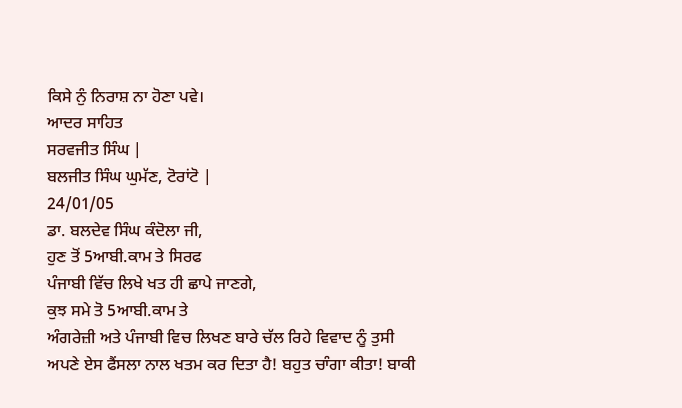ਕਿਸੇ ਨੁੰ ਨਿਰਾਸ਼ ਨਾ ਹੋਣਾ ਪਵੇ।
ਆਦਰ ਸਾਹਿਤ
ਸਰਵਜੀਤ ਸਿੰਘ |
ਬਲਜੀਤ ਸਿੰਘ ਘੁਮੱਣ, ਟੋਰਾਂਟੋ |
24/01/05
ਡਾ. ਬਲਦੇਵ ਸਿੰਘ ਕੰਦੋਲਾ ਜੀ,
ਹੁਣ ਤੋਂ 5ਆਬੀ.ਕਾਮ ਤੇ ਸਿਰਫ
ਪੰਜਾਬੀ ਵਿੱਚ ਲਿਖੇ ਖਤ ਹੀ ਛਾਪੇ ਜਾਣਗੇ,
ਕੁਝ ਸਮੇ ਤੋ 5ਆਬੀ.ਕਾਮ ਤੇ
ਅੰਗਰੇਜ਼ੀ ਅਤੇ ਪੰਜਾਬੀ ਵਿਚ ਲਿਖਣ ਬਾਰੇ ਚੱਲ ਰਿਹੇ ਵਿਵਾਦ ਨੂੰ ਤੁਸੀ
ਅਪਣੇ ਏਸ ਫੈਂਸਲਾ ਨਾਲ ਖਤਮ ਕਰ ਦਿਤਾ ਹੈ! ਬਹੁਤ ਚਾੰਗਾ ਕੀਤਾ! ਬਾਕੀ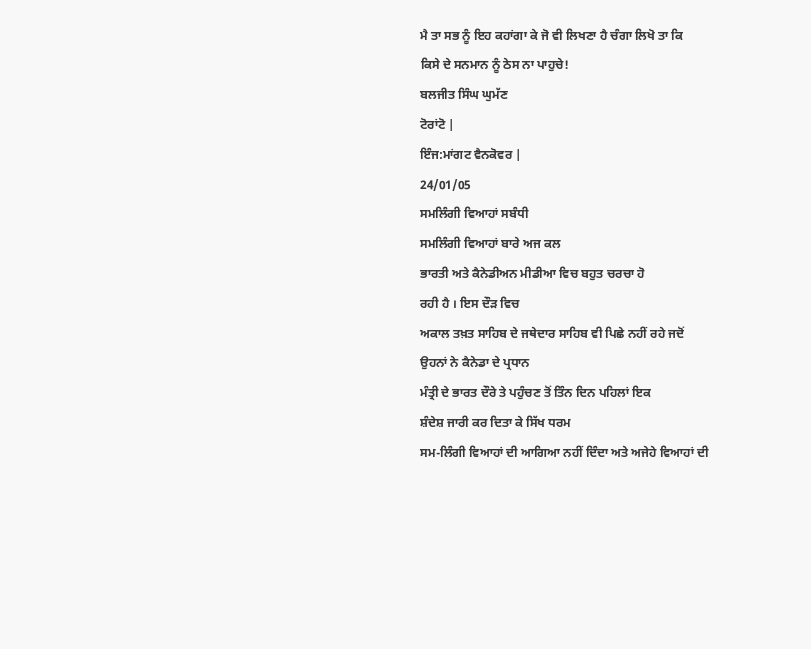ਮੈ ਤਾ ਸਭ ਨੂੰ ਇਹ ਕਹਾਂਗਾ ਕੇ ਜੋ ਵੀ ਲਿਖਣਾ ਹੈ ਚੰਗਾ ਲਿਖੋ ਤਾ ਕਿ
ਕਿਸੇ ਦੇ ਸਨਮਾਨ ਨੂੰ ਠੇਸ ਨਾ ਪਾਹੁਚੇ!
ਬਲਜੀਤ ਸਿੰਘ ਘੁਮੱਣ
ਟੋਰਾਂਟੋ |
ਇੰਜ:ਮਾਂਗਟ ਵੈਨਕੋਵਰ |
24/01/05
ਸਮਲਿੰਗੀ ਵਿਆਹਾਂ ਸਬੰਧੀ
ਸਮਲਿੰਗੀ ਵਿਆਹਾਂ ਬਾਰੇ ਅਜ ਕਲ
ਭਾਰਤੀ ਅਤੇ ਕੈਨੇਡੀਅਨ ਮੀਡੀਆ ਵਿਚ ਬਹੁਤ ਚਰਚਾ ਹੋ
ਰਹੀ ਹੈ । ਇਸ ਦੌੜ ਵਿਚ
ਅਕਾਲ ਤਖ਼ਤ ਸਾਹਿਬ ਦੇ ਜਥੇਦਾਰ ਸਾਹਿਬ ਵੀ ਪਿਛੇ ਨਹੀਂ ਰਹੇ ਜਦੋਂ
ਉਹਨਾਂ ਨੇ ਕੈਨੇਡਾ ਦੇ ਪ੍ਰਧਾਨ
ਮੰਤ੍ਰੀ ਦੇ ਭਾਰਤ ਦੌਰੇ ਤੇ ਪਹੁੰਚਣ ਤੋਂ ਤਿੰਨ ਦਿਨ ਪਹਿਲਾਂ ਇਕ
ਸ਼ੰਦੇਸ਼ ਜਾਰੀ ਕਰ ਦਿਤਾ ਕੇ ਸਿੱਖ ਧਰਮ
ਸਮ-ਲਿੰਗੀ ਵਿਆਹਾਂ ਦੀ ਆਗਿਆ ਨਹੀਂ ਦਿੰਦਾ ਅਤੇ ਅਜੇਹੇ ਵਿਆਹਾਂ ਦੀ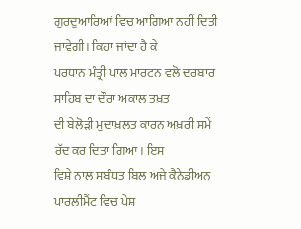ਗੁਰਦੁਆਰਿਆਂ ਵਿਚ ਆਗਿਆ ਨਹੀਂ ਦਿਤੀ ਜਾਵੇਗੀ। ਕਿਹਾ ਜਾਂਦਾ ਹੈ ਕੇ
ਪਰਧਾਨ ਮੰਤ੍ਰੀ ਪਾਲ ਮਾਰਟਨ ਵਲੋ ਦਰਬਾਰ ਸਾਹਿਬ ਦਾ ਦੌਰਾ ਅਕਾਲ ਤਖ਼ਤ
ਦੀ ਬੇਲੋੜੀ ਮੁਦਾਖ਼ਲਤ ਕਾਰਨ ਅਖ਼ਰੀ ਸਮੇਂ ਰੱਦ ਕਰ ਦਿਤਾ ਗਿਆ। ਇਸ
ਵਿਸ਼ੇ ਨਾਲ ਸਬੰਧਤ ਬਿਲ ਅਜੇ ਕੈਨੇਡੀਅਨ ਪਾਰਲੀਮੈਂਟ ਵਿਚ ਪੇਸ਼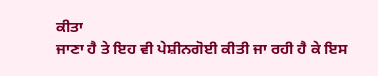ਕੀਤਾ
ਜਾਣਾ ਹੈ ਤੇ ਇਹ ਵੀ ਪੇਸ਼ੀਨਗੋਈ ਕੀਤੀ ਜਾ ਰਹੀ ਹੈ ਕੇ ਇਸ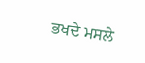ਭਖਦੇ ਮਸਲੇ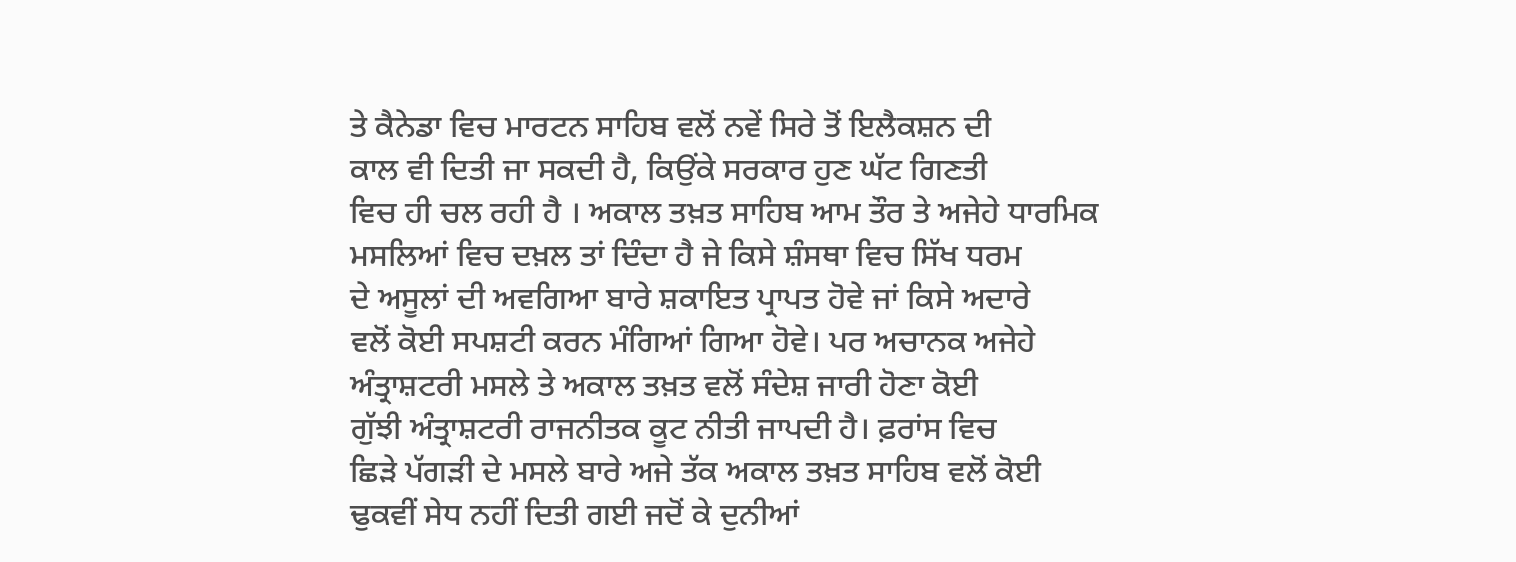ਤੇ ਕੈਨੇਡਾ ਵਿਚ ਮਾਰਟਨ ਸਾਹਿਬ ਵਲੋਂ ਨਵੇਂ ਸਿਰੇ ਤੋਂ ਇਲੈਕਸ਼ਨ ਦੀ
ਕਾਲ ਵੀ ਦਿਤੀ ਜਾ ਸਕਦੀ ਹੈ, ਕਿਉਂਕੇ ਸਰਕਾਰ ਹੁਣ ਘੱਟ ਗਿਣਤੀ
ਵਿਚ ਹੀ ਚਲ ਰਹੀ ਹੈ । ਅਕਾਲ ਤਖ਼ਤ ਸਾਹਿਬ ਆਮ ਤੌਰ ਤੇ ਅਜੇਹੇ ਧਾਰਮਿਕ
ਮਸਲਿਆਂ ਵਿਚ ਦਖ਼ਲ ਤਾਂ ਦਿੰਦਾ ਹੈ ਜੇ ਕਿਸੇ ਸ਼ੰਸਥਾ ਵਿਚ ਸਿੱਖ ਧਰਮ
ਦੇ ਅਸੂਲਾਂ ਦੀ ਅਵਗਿਆ ਬਾਰੇ ਸ਼ਕਾਇਤ ਪ੍ਰਾਪਤ ਹੋਵੇ ਜਾਂ ਕਿਸੇ ਅਦਾਰੇ
ਵਲੋਂ ਕੋਈ ਸਪਸ਼ਟੀ ਕਰਨ ਮੰਗਿਆਂ ਗਿਆ ਹੋਵੇ। ਪਰ ਅਚਾਨਕ ਅਜੇਹੇ
ਅੰਤ੍ਰਾਸ਼ਟਰੀ ਮਸਲੇ ਤੇ ਅਕਾਲ ਤਖ਼ਤ ਵਲੋਂ ਸੰਦੇਸ਼ ਜਾਰੀ ਹੋਣਾ ਕੋਈ
ਗੁੱਝੀ ਅੰਤ੍ਰਾਸ਼ਟਰੀ ਰਾਜਨੀਤਕ ਕੂਟ ਨੀਤੀ ਜਾਪਦੀ ਹੈ। ਫ਼ਰਾਂਸ ਵਿਚ
ਛਿੜੇ ਪੱਗੜੀ ਦੇ ਮਸਲੇ ਬਾਰੇ ਅਜੇ ਤੱਕ ਅਕਾਲ ਤਖ਼ਤ ਸਾਹਿਬ ਵਲੋਂ ਕੋਈ
ਢੁਕਵੀਂ ਸੇਧ ਨਹੀਂ ਦਿਤੀ ਗਈ ਜਦੋਂ ਕੇ ਦੁਨੀਆਂ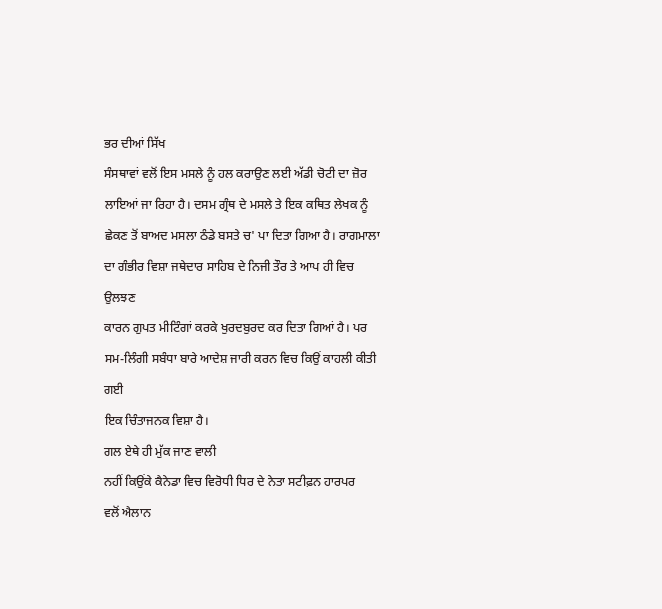ਭਰ ਦੀਆਂ ਸਿੱਖ
ਸੰਸਥਾਵਾਂ ਵਲੋਂ ਇਸ ਮਸਲੇ ਨੂੰ ਹਲ ਕਰਾਉਣ ਲਈ ਅੱਡੀ ਚੋਟੀ ਦਾ ਜ਼ੋਰ
ਲਾਇਆਂ ਜਾ ਰਿਹਾ ਹੈ। ਦਸਮ ਗ੍ਰੰਥ ਦੇ ਮਸਲੇ ਤੇ ਇਕ ਕਥਿਤ ਲੇਖਕ ਨੂੰ
ਛੇਕਣ ਤੋਂ ਬਾਅਦ ਮਸਲਾ ਠੰਡੇ ਬਸਤੇ ਚ' ਪਾ ਦਿਤਾ ਗਿਆ ਹੈ। ਰਾਗਮਾਲਾ
ਦਾ ਗੰਭੀਰ ਵਿਸ਼ਾ ਜਥੇਦਾਰ ਸਾਹਿਬ ਦੇ ਨਿਜੀ ਤੌਰ ਤੇ ਆਪ ਹੀ ਵਿਚ ਉਲਝਣ
ਕਾਰਨ ਗੁਪਤ ਮੀਟਿੰਗਾਂ ਕਰਕੇ ਖੁਰਦਬੁਰਦ ਕਰ ਦਿਤਾ ਗਿਆਂ ਹੈ। ਪਰ
ਸਮ-ਲਿੰਗੀ ਸਬੰਧਾ ਬਾਰੇ ਆਦੇਸ਼ ਜਾਰੀ ਕਰਨ ਵਿਚ ਕਿਉਂ ਕਾਹਲੀ ਕੀਤੀ ਗਈ
ਇਕ ਚਿੰਤਾਜਨਕ ਵਿਸ਼ਾ ਹੈ।
ਗਲ ਏਥੇ ਹੀ ਮੁੱਕ ਜਾਣ ਵਾਲੀ
ਨਹੀਂ ਕਿਉਂਕੇ ਕੈਨੇਡਾ ਵਿਚ ਵਿਰੋਧੀ ਧਿਰ ਦੇ ਨੇਤਾ ਸਟੀਫ਼ਨ ਹਾਰਪਰ
ਵਲੋਂ ਐਲਾਨ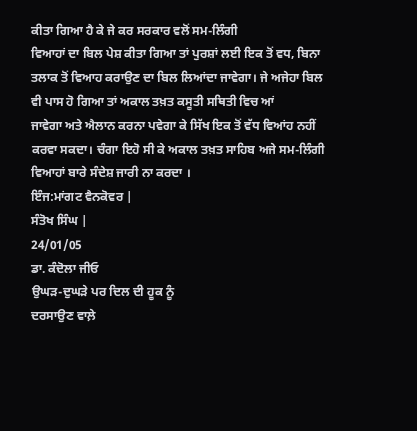ਕੀਤਾ ਗਿਆ ਹੈ ਕੇ ਜੇ ਕਰ ਸਰਕਾਰ ਵਲੋਂ ਸਮ-ਲਿੰਗੀ
ਵਿਆਹਾਂ ਦਾ ਬਿਲ ਪੇਸ਼ ਕੀਤਾ ਗਿਆ ਤਾਂ ਪੁਰਸ਼ਾਂ ਲਈ ਇਕ ਤੋਂ ਵਧ, ਬਿਨਾ
ਤਲਾਕ ਤੋਂ ਵਿਆਹ ਕਰਾਉਣ ਦਾ ਬਿਲ ਲਿਆਂਦਾ ਜਾਵੇਗਾ। ਜੇ ਅਜੇਹਾ ਬਿਲ
ਵੀ ਪਾਸ ਹੋ ਗਿਆ ਤਾਂ ਅਕਾਲ ਤਖ਼ਤ ਕਸੂਤੀ ਸਥਿਤੀ ਵਿਚ ਆਂ
ਜਾਵੇਗਾ ਅਤੇ ਐਲਾਨ ਕਰਨਾ ਪਵੇਗਾ ਕੇ ਸਿੱਖ ਇਕ ਤੋਂ ਵੱਧ ਵਿਆਂਹ ਨਹੀਂ
ਕਰਵਾ ਸਕਦਾ। ਚੰਗਾ ਇਹੋ ਸੀ ਕੇ ਅਕਾਲ ਤਖ਼ਤ ਸਾਹਿਬ ਅਜੇ ਸਮ-ਲਿੰਗੀ
ਵਿਆਹਾਂ ਬਾਰੇ ਸੰਦੇਸ਼ ਜਾਰੀ ਨਾ ਕਰਦਾ ।
ਇੰਜ:ਮਾਂਗਟ ਵੈਨਕੋਵਰ |
ਸੰਤੋਖ ਸਿੰਘ |
24/01/05
ਡਾ. ਕੰਦੋਲਾ ਜੀਓ
ਉਘੜ-ਦੁਘੜੇ ਪਰ ਦਿਲ ਦੀ ਹੂਕ ਨੂੰ
ਦਰਸਾਉਣ ਵਾਲ਼ੇ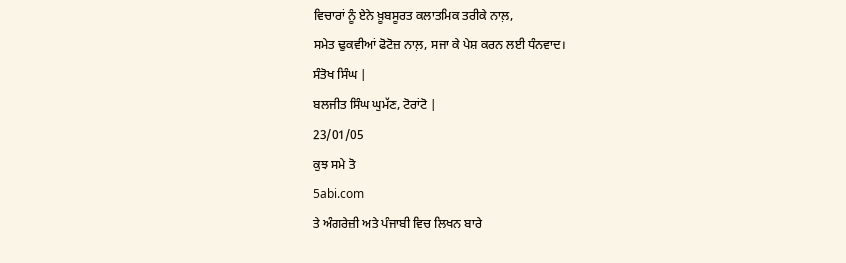ਵਿਚਾਰਾਂ ਨੂੰ ਏਨੇ ਖ਼ੂਬਸੂਰਤ ਕਲਾਤਮਿਕ ਤਰੀਕੇ ਨਾਲ਼,
ਸਮੇਤ ਢੁਕਵੀਆਂ ਫੋਟੋਜ਼ ਨਾਲ਼, ਸਜਾ ਕੇ ਪੇਸ਼ ਕਰਨ ਲਈ ਧੰਨਵਾਦ।
ਸੰਤੋਖ ਸਿੰਘ |
ਬਲਜੀਤ ਸਿੰਘ ਘੁਮੱਣ, ਟੋਰਾਂਟੋ |
23/01/05
ਕੁਝ ਸਮੇ ਤੋ
5abi.com
ਤੇ ਅੰਗਰੇਜ਼ੀ ਅਤੇ ਪੰਜਾਬੀ ਵਿਚ ਲਿਖਨ ਬਾਰੇ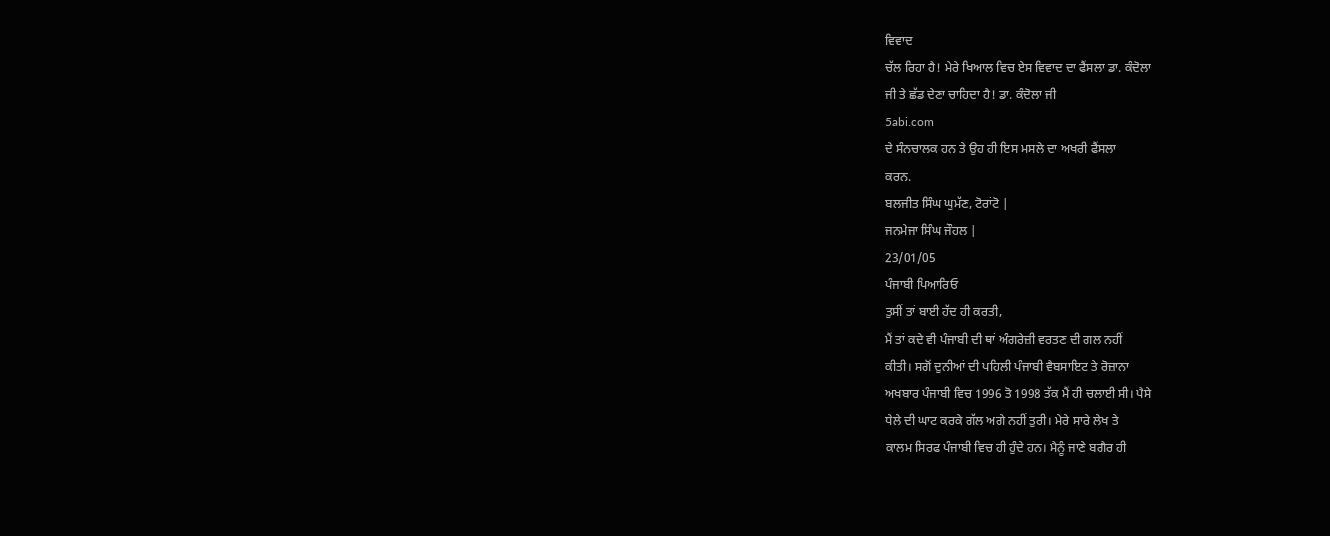ਵਿਵਾਦ
ਚੱਲ ਰਿਹਾ ਹੈ! ਮੇਰੇ ਖਿਆਲ ਵਿਚ ਏਸ ਵਿਵਾਦ ਦਾ ਫੈਂਸਲਾ ਡਾ. ਕੰਦੋਲਾ
ਜੀ ਤੇ ਛੱਡ ਦੇਣਾ ਚਾਹਿਦਾ ਹੈ! ਡਾ. ਕੰਦੋਲਾ ਜੀ
5abi.com
ਦੇ ਸੰਨਚਾਲਕ ਹਨ ਤੇ ਉਹ ਹੀ ਇਸ ਮਸਲੇ ਦਾ ਅਖਰੀ ਫੈਂਸਲਾ
ਕਰਨ.
ਬਲਜੀਤ ਸਿੰਘ ਘੁਮੱਣ, ਟੋਰਾਂਟੋ |
ਜਨਮੇਜਾ ਸਿੰਘ ਜੌਹਲ |
23/01/05
ਪੰਜਾਬੀ ਪਿਆਰਿਓ
ਤੁਸੀਂ ਤਾਂ ਬਾਈ ਹੱਦ ਹੀ ਕਰਤੀ,
ਮੈਂ ਤਾਂ ਕਦੇ ਵੀ ਪੰਜਾਬੀ ਦੀ ਥਾਂ ਅੰਗਰੇਜ਼ੀ ਵਰਤਣ ਦੀ ਗਲ ਨਹੀਂ
ਕੀਤੀ। ਸਗੋਂ ਦੁਨੀਆਂ ਦੀ ਪਹਿਲੀ ਪੰਜਾਬੀ ਵੈਬਸਾਇਟ ਤੇ ਰੋਜ਼ਾਨਾ
ਅਖਬਾਰ ਪੰਜਾਬੀ ਵਿਚ 1996 ਤੋ 1998 ਤੱਕ ਮੈਂ ਹੀ ਚਲਾਈ ਸੀ। ਪੈਸੇ
ਧੇਲੇ ਦੀ ਘਾਟ ਕਰਕੇ ਗੱਲ ਅਗੇ ਨਹੀਂ ਤੁਰੀ। ਮੇਰੇ ਸਾਰੇ ਲੇਖ ਤੇ
ਕਾਲਮ ਸਿਰਫ ਪੰਜਾਬੀ ਵਿਚ ਹੀ ਹੁੰਦੇ ਹਨ। ਮੈਨੂੰ ਜਾਣੇ ਬਗੈਰ ਹੀ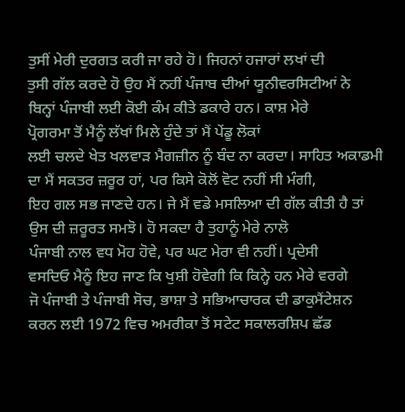ਤੁਸੀਂ ਮੇਰੀ ਦੁਰਗਤ ਕਰੀ ਜਾ ਰਹੇ ਹੋ। ਜਿਹਨਾਂ ਹਜਾਰਾਂ ਲਖਾਂ ਦੀ
ਤੁਸੀ ਗੱਲ ਕਰਦੇ ਹੋ ਉਹ ਮੈਂ ਨਹੀਂ ਪੰਜਾਬ ਦੀਆਂ ਯੂਨੀਵਰਸਿਟੀਆਂ ਨੇ
ਬਿਨ੍ਹਾਂ ਪੰਜਾਬੀ ਲਈ ਕੋਈ ਕੰਮ ਕੀਤੇ ਡਕਾਰੇ ਹਨ। ਕਾਸ਼ ਮੇਰੇ
ਪ੍ਰੋਗਰਮਾ ਤੋਂ ਮੈਨੂੰ ਲੱਖਾਂ ਮਿਲੇ ਹੁੰਦੇ ਤਾਂ ਮੈਂ ਪੇਂਡੂ ਲੋਕਾਂ
ਲਈ ਚਲਦੇ ਖੇਤ ਖਲਵਾੜ ਮੈਗਜ਼ੀਨ ਨੂੰ ਬੰਦ ਨਾ ਕਰਦਾ। ਸਾਹਿਤ ਅਕਾਡਮੀ
ਦਾ ਮੈਂ ਸਕਤਰ ਜ਼ਰੂਰ ਹਾਂ, ਪਰ ਕਿਸੇ ਕੋਲੋਂ ਵੋਟ ਨਹੀਂ ਸੀ ਮੰਗੀ,
ਇਹ ਗਲ ਸਭ ਜਾਣਦੇ ਹਨ। ਜੇ ਮੈਂ ਵਡੇ ਮਸਲਿਆ ਦੀ ਗੱਲ ਕੀਤੀ ਹੈ ਤਾਂ
ਉਸ ਦੀ ਜ਼ਰੂਰਤ ਸਮਝੋ। ਹੋ ਸਕਦਾ ਹੈ ਤੁਹਾਨੂੰ ਮੇਰੇ ਨਾਲੋ
ਪੰਜਾਬੀ ਨਾਲ ਵਧ ਮੋਹ ਹੋਵੇ, ਪਰ ਘਟ ਮੇਰਾ ਵੀ ਨਹੀਂ। ਪ੍ਰਦੇਸੀ
ਵਸਦਿਓ ਮੈਨੂੰ ਇਹ ਜਾਣ ਕਿ ਖੁਸ਼ੀ ਹੋਵੇਗੀ ਕਿ ਕਿਨ੍ਹੇ ਹਨ ਮੇਰੇ ਵਰਗੇ
ਜੋ ਪੰਜਾਬੀ ਤੇ ਪੰਜਾਬੀ ਸੋਚ, ਭਾਸ਼ਾ ਤੇ ਸਭਿਆਚਾਰਕ ਦੀ ਡਾਕੁਮੈਂਟੇਸ਼ਨ
ਕਰਨ ਲਈ 1972 ਵਿਚ ਅਮਰੀਕਾ ਤੋਂ ਸਟੇਟ ਸਕਾਲਰਸ਼ਿਪ ਛੱਡ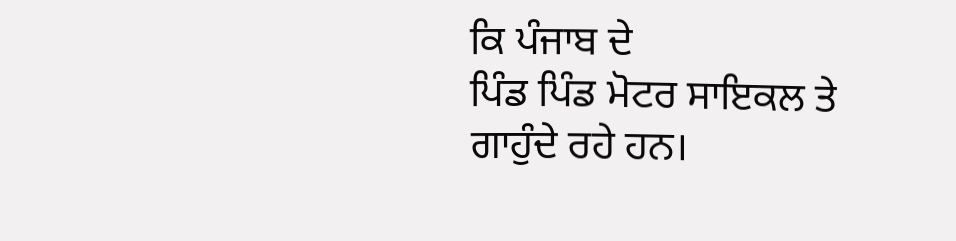ਕਿ ਪੰਜਾਬ ਦੇ
ਪਿੰਡ ਪਿੰਡ ਮੋਟਰ ਸਾਇਕਲ ਤੇ ਗਾਹੁੰਦੇ ਰਹੇ ਹਨ।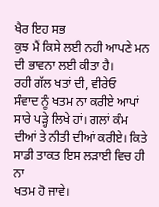ਖੈਰ ਇਹ ਸਭ
ਕੁਝ ਮੈਂ ਕਿਸੇ ਲਈ ਨਹੀ ਆਪਣੇ ਮਨ ਦੀ ਭਾਵਨਾ ਲਈ ਕੀਤਾ ਹੈ।
ਰਹੀ ਗੱਲ ਖਤਾਂ ਦੀ, ਵੀਰੇਓ
ਸੰਵਾਦ ਨੂੰ ਖਤਮ ਨਾ ਕਰੀਏ ਆਪਾਂ ਸਾਰੇ ਪੜ੍ਹੇ ਲਿਖੇ ਹਾਂ। ਗਲਾਂ ਕੰਮ
ਦੀਆਂ ਤੇ ਨੀਤੀ ਦੀਆਂ ਕਰੀਏ। ਕਿਤੇ ਸਾਡੀ ਤਾਕਤ ਇਸ ਲੜਾਈ ਵਿਚ ਹੀ ਨਾ
ਖਤਮ ਹੋ ਜਾਵੇ।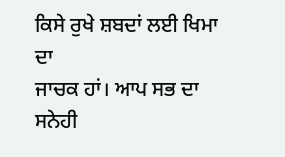ਕਿਸੇ ਰੁਖੇ ਸ਼ਬਦਾਂ ਲਈ ਖਿਮਾ ਦਾ
ਜਾਚਕ ਹਾਂ। ਆਪ ਸਭ ਦਾ ਸਨੇਹੀ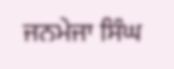ਜਨਮੇਜਾ ਸਿੰਘ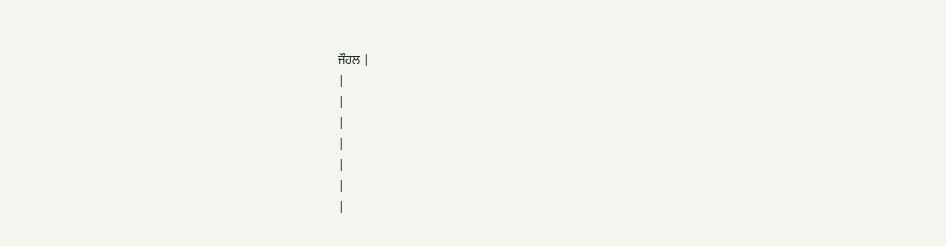ਜੌਹਲ |
|
|
|
|
|
|
|